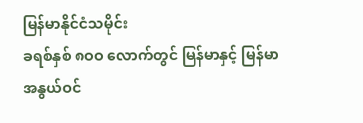မြန်မာနိုင်ငံသမိုင်း
ခရစ်နှစ် ၈ဝဝ လောက်တွင် မြန်မာနှင့် မြန်မာ
အနွယ်ဝင်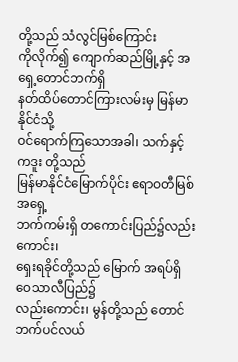တို့သည် သံလွင်မြစ်ကြောင်း
ကိုလိုက်၍ ကျောက်ဆည်မြို့နှင့် အရှေ့တောင်ဘက်ရှိ
နတ်ထိပ်တောင်ကြားလမ်းမှ မြန်မာနိုင်ငံသို့
ဝင်ရောက်ကြသောအခါ၊ သက်နှင့် ကဒူး တို့သည်
မြန်မာနိုင်ငံမြောက်ပိုင်း ဧရာဝတီမြစ် အရှေ့
ဘက်ကမ်းရှိ တကောင်းပြည်၌လည်းကောင်း၊
ရှေးရခိုင်တို့သည် မြောက် အရပ်ရှိ ဝေသာလီပြည်၌
လည်းကောင်း၊ မွန်တို့သည် တောင်ဘက်ပင်လယ်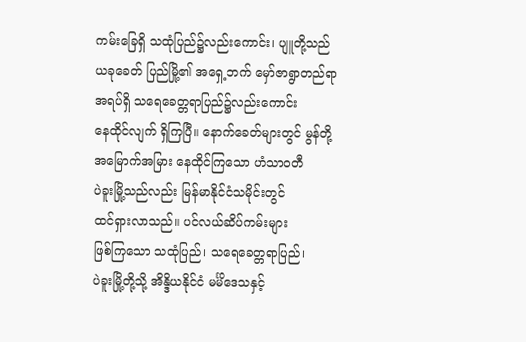ကမ်းခြေရှိ သထုံပြည်၌လည်းကောင်း၊ ပျူတို့သည်
ယခုခေတ် ပြည်မြို့၏ အရှေ့ဘက် မှော်ဇာရွာတည်ရာ
အရပ်ရှိ သရေခေတ္တရာပြည်၌လည်းကောင်း
နေထိုင်လျက် ရှိကြပြီ။ နောက်ခေတ်များတွင် မွန်တို့
အမြောက်အမြား နေထိုင်ကြသော ဟံသာဝတီ
ပဲခူးမြို့သည်လည်း မြန်မာနိုင်ငံသမိုင်းတွင်
ထင်ရှားလာသည်။ ပင်လယ်ဆိပ်ကမ်းများ
ဖြစ်ကြသော သထုံပြည်၊ သရေခေတ္တရာပြည်၊
ပဲခူးမြို့တို့သို့ အိန္ဒိယနိုင်ငံ မင်္မိဒေသနှင့်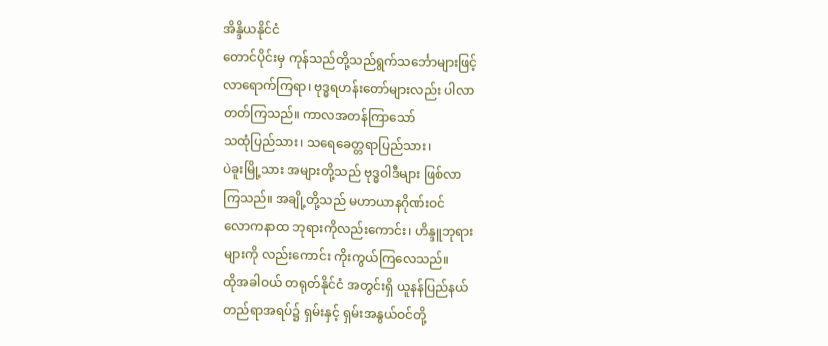အိန္ဒိယနိုင်ငံ
တောင်ပိုင်းမှ ကုန်သည်တို့သည်ရွက်သင်္ဘောများဖြင့်
လာရောက်ကြရာ၊ ဗုဒ္ဓရဟန်းတော်များလည်း ပါလာ
တတ်ကြသည်။ ကာလအတန်ကြာသော်
သထုံပြည်သား၊ သရေခေတ္တရာပြည်သား၊
ပဲခူးမြို့သား အများတို့သည် ဗုဒ္ဓဝါဒီများ ဖြစ်လာ
ကြသည်။ အချို့တို့သည် မဟာယာနဂိုဏ်းဝင်
လောကနာထ ဘုရားကိုလည်းကောင်း၊ ဟိန္ဒူဘုရား
များကို လည်းကောင်း ကိုးကွယ်ကြလေသည်။
ထိုအခါဝယ် တရုတ်နိုင်ငံ အတွင်းရှိ ယူနန်ပြည်နယ်
တည်ရာအရပ်၌ ရှမ်းနှင့် ရှမ်းအနွယ်ဝင်တို့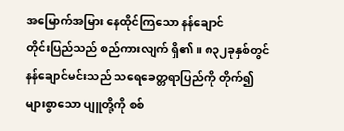အမြောက်အမြား နေထိုင်ကြသော နန်ချောင်
တိုင်းပြည်သည် စည်ကားလျက် ရှိ၏။ ၈၃၂ခုနှစ်တွင်
နန်ချောင်မင်းသည် သရေခေတ္တရာပြည်ကို တိုက်၍
များစွာသော ပျူတို့ကို စစ်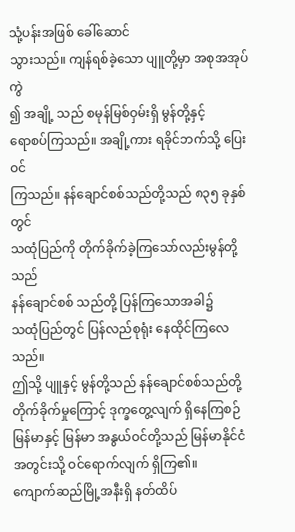သုံ့ပန်းအဖြစ် ခေါ်ဆောင်
သွားသည်။ ကျန်ရစ်ခဲ့သော ပျူတို့မှာ အစုအအုပ်ကွဲ
၍ အချို့ သည် စမုန်မြစ်ဝှမ်းရှိ မွန်တို့နှင့်
ရောစပ်ကြသည်။ အချို့ကား ရခိုင်ဘက်သို့ ပြေးဝင်
ကြသည်။ နန်ချောင်စစ်သည်တို့သည် ၈၃၅ ခုနှစ်တွင်
သထုံပြည်ကို တိုက်ခိုက်ခဲ့ကြသော်လည်းမွန်တို့သည်
နန်ချောင်စစ် သည်တို့ ပြန်ကြသောအခါ၌
သထုံပြည်တွင် ပြန်လည်စုရုံး နေထိုင်ကြလေသည်။
ဤသို့ ပျူနှင့် မွန်တို့သည် နန်ချောင်စစ်သည်တို့
တိုက်ခိုက်မှုကြောင့် ဒုက္ခတွေ့လျက် ရှိနေကြစဉ်
မြန်မာနှင့် မြန်မာ အနွယ်ဝင်တို့သည် မြန်မာနိုင်ငံ
အတွင်းသို့ ဝင်ရောက်လျက် ရှိကြ၏။
ကျောက်ဆည်မြို့အနီးရှိ နတ်ထိပ်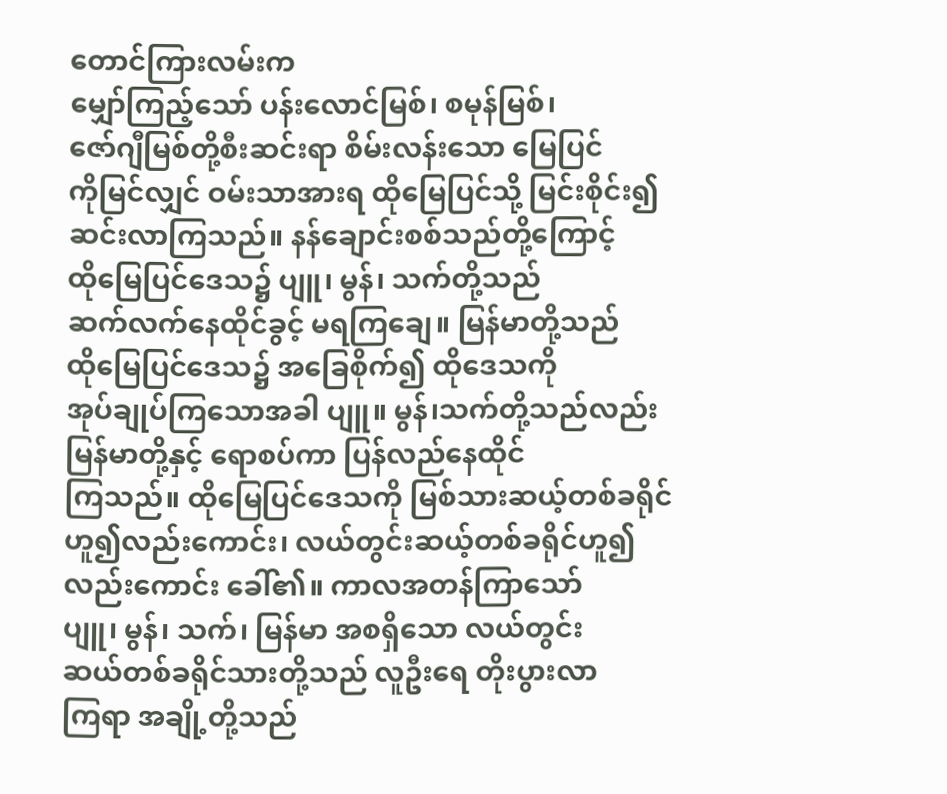တောင်ကြားလမ်းက
မျှော်ကြည့်သော် ပန်းလောင်မြစ်၊ စမုန်မြစ်၊
ဇော်ဂျီမြစ်တို့စီးဆင်းရာ စိမ်းလန်းသော မြေပြင်
ကိုမြင်လျှင် ဝမ်းသာအားရ ထိုမြေပြင်သို့ မြင်းစိုင်း၍
ဆင်းလာကြသည်။ နန်ချောင်းစစ်သည်တို့ကြောင့်
ထိုမြေပြင်ဒေသ၌ ပျူ၊ မွန်၊ သက်တို့သည်
ဆက်လက်နေထိုင်ခွင့် မရကြချေ။ မြန်မာတို့သည်
ထိုမြေပြင်ဒေသ၌ အခြေစိုက်၍ ထိုဒေသကို
အုပ်ချုပ်ကြသောအခါ ပျူ။ မွန်၊သက်တို့သည်လည်း
မြန်မာတို့နှင့် ရောစပ်ကာ ပြန်လည်နေထိုင်
ကြသည်။ ထိုမြေပြင်ဒေသကို မြစ်သားဆယ့်တစ်ခရိုင်
ဟူ၍လည်းကောင်း၊ လယ်တွင်းဆယ့်တစ်ခရိုင်ဟူ၍
လည်းကောင်း ခေါ်၏။ ကာလအတန်ကြာသော်
ပျူ၊ မွန်၊ သက်၊ မြန်မာ အစရှိသော လယ်တွင်း
ဆယ်တစ်ခရိုင်သားတို့သည် လူဦးရေ တိုးပွားလာ
ကြရာ အချို့တို့သည်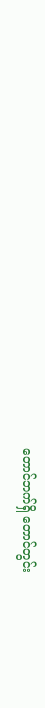တောင်ဘက်ရှိ တောင်တွင်း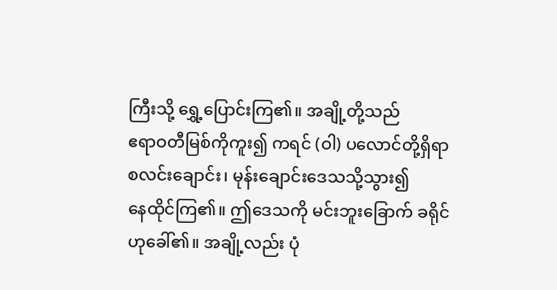ကြီးသို့ ရွှေ့ပြောင်းကြ၏။ အချို့တို့သည်
ဧရာဝတီမြစ်ကိုကူး၍ ကရင် (ဝါ) ပလောင်တို့ရှိရာ
စလင်းချောင်း၊ မုန်းချောင်းဒေသသို့သွား၍
နေထိုင်ကြ၏။ ဤဒေသကို မင်းဘူးခြောက် ခရိုင်
ဟုခေါ်၏။ အချို့လည်း ပုံ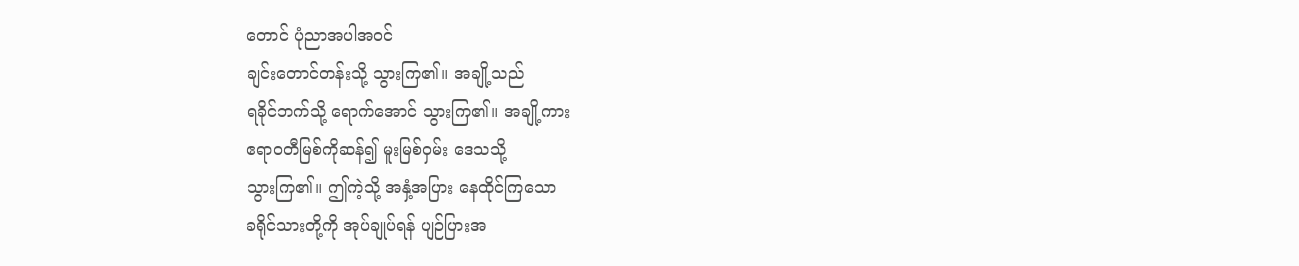တောင် ပုံညာအပါအဝင်
ချင်းတောင်တန်းသို့ သွားကြ၏။ အချို့သည်
ရခိုင်ဘက်သို့ ရောက်အောင် သွားကြ၏။ အချို့ကား
ဧရာဝတီမြစ်ကိုဆန်၍ မူးမြစ်ဝှမ်း ဒေသသို့
သွားကြ၏။ ဤကဲ့သို့ အနှံ့အပြား နေထိုင်ကြသော
ခရိုင်သားတို့ကို အုပ်ချုပ်ရန် ပျဉ်ပြားအ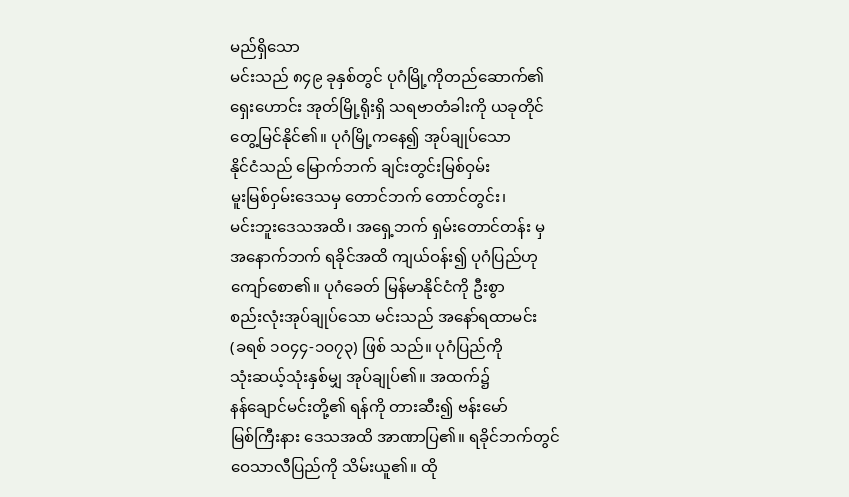မည်ရှိသော
မင်းသည် ၈၄၉ ခုနှစ်တွင် ပုဂံမြို့ကိုတည်ဆောက်၏
ရှေးဟောင်း အုတ်မြို့ရိုးရှိ သရဗာတံခါးကို ယခုတိုင်
တွေ့မြင်နိုင်၏။ ပုဂံမြို့ကနေ၍ အုပ်ချုပ်သော
နိုင်ငံသည် မြောက်ဘက် ချင်းတွင်းမြစ်ဝှမ်း
မူးမြစ်ဝှမ်းဒေသမှ တောင်ဘက် တောင်တွင်း၊
မင်းဘူးဒေသအထိ၊ အရှေ့ဘက် ရှမ်းတောင်တန်း မှ
အနောက်ဘက် ရခိုင်အထိ ကျယ်ဝန်း၍ ပုဂံပြည်ဟု
ကျော်စော၏။ ပုဂံခေတ် မြန်မာနိုင်ငံကို ဦးစွာ
စည်းလုံးအုပ်ချုပ်သော မင်းသည် အနော်ရထာမင်း
(ခရစ် ၁ဝ၄၄-၁ဝ၇၃) ဖြစ် သည်။ ပုဂံပြည်ကို
သုံးဆယ့်သုံးနှစ်မျှ အုပ်ချုပ်၏။ အထက်၌
နန်ချောင်မင်းတို့၏ ရန်ကို တားဆီး၍ ဗန်းမော်
မြစ်ကြီးနား ဒေသအထိ အာဏာပြ၏။ ရခိုင်ဘက်တွင်
ဝေသာလီပြည်ကို သိမ်းယူ၏။ ထို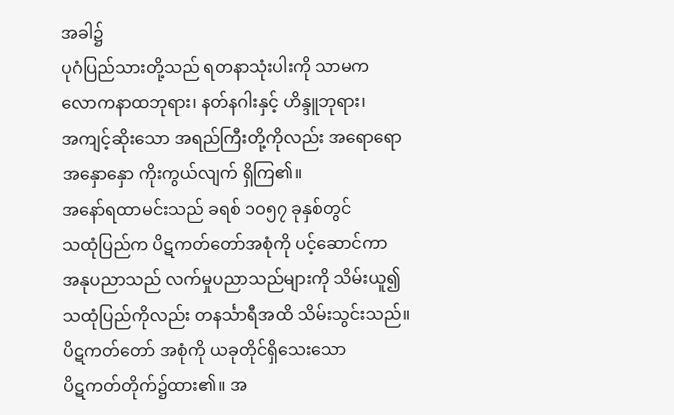အခါ၌
ပုဂံပြည်သားတို့သည် ရတနာသုံးပါးကို သာမက
လောကနာထဘုရား၊ နတ်နဂါးနှင့် ဟိန္ဒူဘုရား၊
အကျင့်ဆိုးသော အရည်ကြီးတို့ကိုလည်း အရောရော
အနှောနှော ကိုးကွယ်လျက် ရှိကြ၏။
အနော်ရထာမင်းသည် ခရစ် ၁ဝ၅၇ ခုနှစ်တွင်
သထုံပြည်က ပိဋကတ်တော်အစုံကို ပင့်ဆောင်ကာ
အနုပညာသည် လက်မှုပညာသည်များကို သိမ်းယူ၍
သထုံပြည်ကိုလည်း တနင်္သာရီအထိ သိမ်းသွင်းသည်။
ပိဋကတ်တော် အစုံကို ယခုတိုင်ရှိသေးသော
ပိဋကတ်တိုက်၌ထား၏။ အ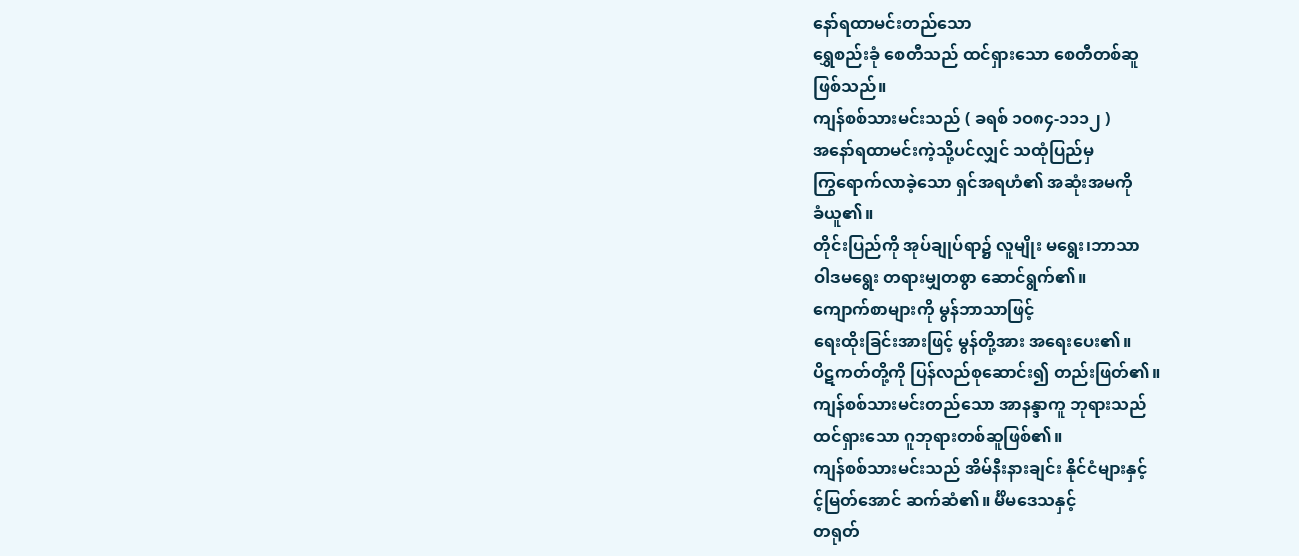နော်ရထာမင်းတည်သော
ရွှေစည်းခုံ စေတီသည် ထင်ရှားသော စေတီတစ်ဆူ
ဖြစ်သည်။
ကျန်စစ်သားမင်းသည် ( ခရစ် ၁ဝ၈၄-၁၁၁၂ )
အနော်ရထာမင်းကဲ့သို့ပင်လျှင် သထုံပြည်မှ
ကြွရောက်လာခဲ့သော ရှင်အရဟံ၏ အဆုံးအမကို
ခံယူ၏။
တိုင်းပြည်ကို အုပ်ချုပ်ရာ၌ လူမျိုး မရွေး၊ဘာသာ
ဝါဒမရွေး တရားမျှတစွာ ဆောင်ရွက်၏။
ကျောက်စာများကို မွန်ဘာသာဖြင့်
ရေးထိုးခြင်းအားဖြင့် မွန်တို့အား အရေးပေး၏။
ပိဋကတ်တို့ကို ပြန်လည်စုဆောင်း၍ တည်းဖြတ်၏။
ကျန်စစ်သားမင်းတည်သော အာနန္ဒာကူ ဘုရားသည်
ထင်ရှားသော ဂူဘုရားတစ်ဆူဖြစ်၏။
ကျန်စစ်သားမင်းသည် အိမ်နီးနားချင်း နိုင်ငံများနှင့်
င့်မြတ်အောင် ဆက်ဆံ၏။ င်္မိမဒေသနှင့်
တရုတ်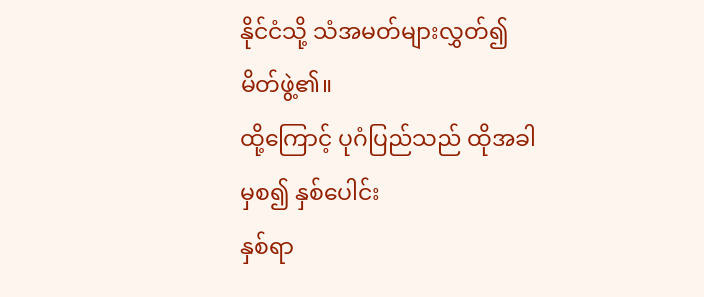နိုင်ငံသို့ သံအမတ်များလွှတ်၍ မိတ်ဖွဲ့၏။
ထို့ကြောင့် ပုဂံပြည်သည် ထိုအခါမှစ၍ နှစ်ပေါင်း
နှစ်ရာ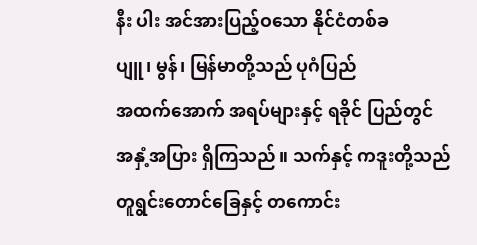နီး ပါး အင်အားပြည့်ဝသော နိုင်ငံတစ်ခ
ပျူ၊ မွန်၊ မြန်မာတို့သည် ပုဂံပြည်
အထက်အောက် အရပ်များနှင့် ရခိုင် ပြည်တွင်
အနှံ့အပြား ရှိကြသည်။ သက်နှင့် ကဒူးတို့သည်
တူရွင်းတောင်ခြေနှင့် တကောင်း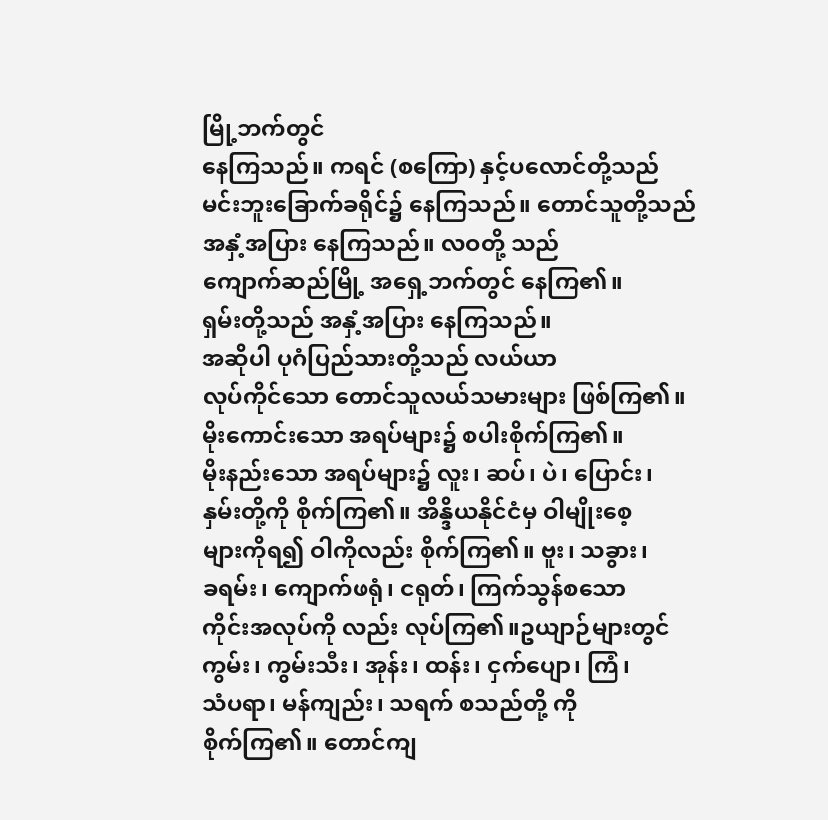မြို့ဘက်တွင်
နေကြသည်။ ကရင် (စကြော) နှင့်ပလောင်တို့သည်
မင်းဘူးခြောက်ခရိုင်၌ နေကြသည်။ တောင်သူတို့သည်
အနှံ့အပြား နေကြသည်။ လဝတို့ သည်
ကျောက်ဆည်မြို့ အရှေ့ဘက်တွင် နေကြ၏။
ရှမ်းတို့သည် အနှံ့အပြား နေကြသည်။
အဆိုပါ ပုဂံပြည်သားတို့သည် လယ်ယာ
လုပ်ကိုင်သော တောင်သူလယ်သမားများ ဖြစ်ကြ၏။
မိုးကောင်းသော အရပ်များ၌ စပါးစိုက်ကြ၏။
မိုးနည်းသော အရပ်များ၌ လူး၊ ဆပ်၊ ပဲ၊ ပြောင်း၊
နှမ်းတို့ကို စိုက်ကြ၏။ အိန္ဒိယနိုင်ငံမှ ဝါမျိုးစေ့
များကိုရ၍ ဝါကိုလည်း စိုက်ကြ၏။ ဗူး၊ သခွား၊
ခရမ်း၊ ကျောက်ဖရုံ၊ ငရုတ်၊ ကြက်သွန်စသော
ကိုင်းအလုပ်ကို လည်း လုပ်ကြ၏။ဥယျာဉ်များတွင်
ကွမ်း၊ ကွမ်းသီး၊ အုန်း၊ ထန်း၊ ငှက်ပျော၊ ကြံ၊
သံပရာ၊ မန်ကျည်း၊ သရက် စသည်တို့ ကို
စိုက်ကြ၏။ တောင်ကျ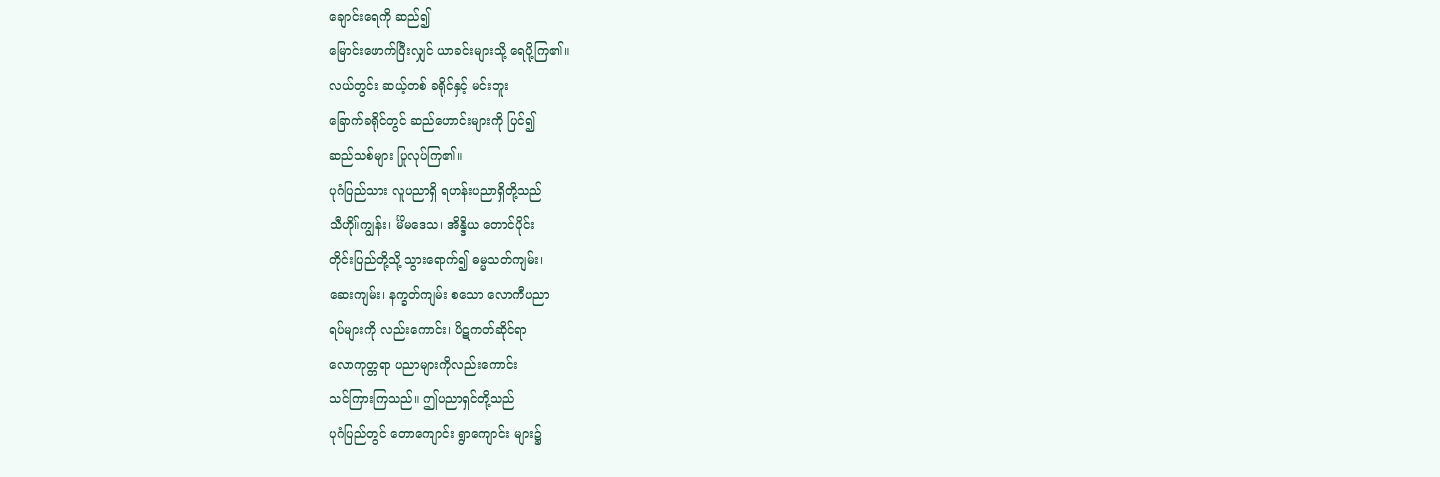ချောင်းရေကို ဆည်၍
မြောင်းဖောက်ပြီးလျှင် ယာခင်းများသို့ ရေပို့ကြ၏။
လယ်တွင်း ဆယ့်တစ် ခရိုင်နှင့် မင်းဘူး
ခြောက်ခရိုင်တွင် ဆည်ဟောင်းများကို ပြင်၍
ဆည်သစ်များ ပြုလုပ်ကြ၏။
ပုဂံပြည်သား လူပညာရှိ ရဟန်းပညာရှိတို့သည်
သီဟို။်ကျွန်း၊ င်္မိမဒေသ၊ အိန္ဒိယ တောင်ပိုင်း
တိုင်းပြည်တို့သို့ သွားရောက်၍ ဓမ္မသတ်ကျမ်း၊
ဆေးကျမ်း၊ နက္ခတ်ကျမ်း စသော လောကီပညာ
ရပ်များကို လည်းကောင်း၊ ပိဋကတ်ဆိုင်ရာ
လောကုတ္တရာ ပညာများကိုလည်းကောင်း
သင်ကြားကြသည်။ ဤပညာရှင်တို့သည်
ပုဂံပြည်တွင် တောကျောင်း ရွာကျောင်း များ၌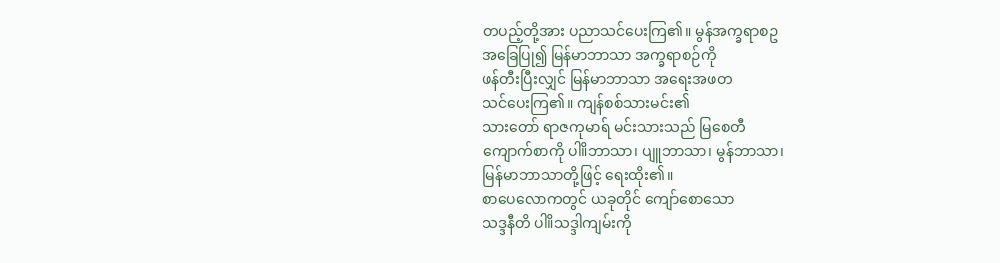တပည့်တို့အား ပညာသင်ပေးကြ၏။ မွန်အက္ခရာစဥ
အခြေပြု၍ မြန်မာဘာသာ အက္ခရာစဉ်ကို
ဖန်တီးပြီးလျှင် မြန်မာဘာသာ အရေးအဖတ
သင်ပေးကြ၏။ ကျန်စစ်သားမင်း၏
သားတော် ရာဇကုမာရ် မင်းသားသည် မြစေတီ
ကျောက်စာကို ပါ။ိဘာသာ၊ ပျူဘာသာ၊ မွန်ဘာသာ၊
မြန်မာဘာသာတို့ဖြင့် ရေးထိုး၏။
စာပေလောကတွင် ယခုတိုင် ကျော်စောသော
သဒ္ဒနီတိ ပါ။ိသဒ္ဒါကျမ်းကို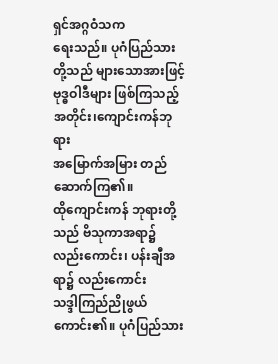ရှင်အဂ္ဂဝံသက
ရေးသည်။ ပုဂံပြည်သားတို့သည် များသောအားဖြင့်
ဗုဒ္ဓဝါဒီများ ဖြစ်ကြသည့်အတိုင်း၊ကျောင်းကန်ဘုရား
အမြောက်အမြား တည်ဆောက်ကြ၏။
ထိုကျောင်းကန် ဘုရားတို့သည် ဗိသုကာအရာ၌
လည်းကောင်း၊ ပန်းချီအရာ၌ လည်းကောင်း
သဒ္ဒါကြည်ညိုဖွယ် ကောင်း၏။ ပုဂံပြည်သား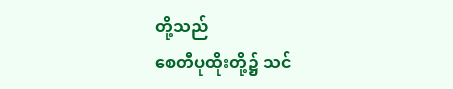တို့သည်
စေတီပုထိုးတို့၌ သင်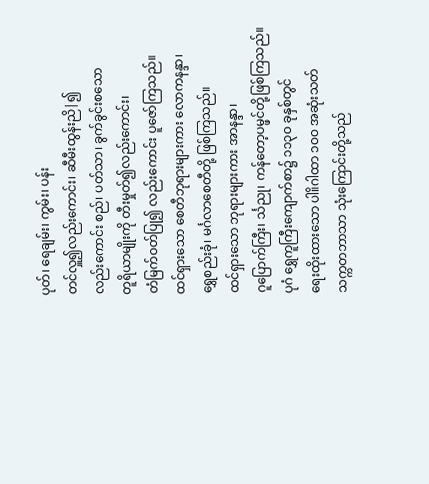ပုတ်၊ ရေချမ်း၊ ကွမ်း၊ ပန်း
တင်လှူ၍လည်းကောင်း၊ ဆီမီးထွန်းညိ|၍
လည်းကောင်း စည်၊ ပတ်သာ၊ ခွက်ခွင်းစသော
တူရိယာမျိုးကို တီးမှုတ်၍လည်းကောင်း၊
တံမြက်ဝတ်ပြု၍ လည်းကောင်း ပူဇော်ကြသည်။
ထင်ရှားသော စေတီဘုရားများကား လောကနန္ဒာ၊
ရွှေစည်းခုံ၊ မင်္ဂလာစေတီတို့ ဖြစ်ကြသည်။
ထင်ရှားသော ဘုရားများကား အာနန္ဒာ၊
ဂူပြောက်ကြီး၊ င်္သညု၊ ကန်တော့ပမ္ဖင်တို့ဖြစ်ကြသည်။
ပုဂံ ရွှေကူကြီးကျောက်စာ၌ ၁၁၃ဝ ခုနှစ်တွင်
ရေးထိုးထားသော ပါ။ိဂါထာ ၁ဝဝ အဆုံးသတ်
သက္ကတဘာသာ သုံးကြောင်းတို့သည်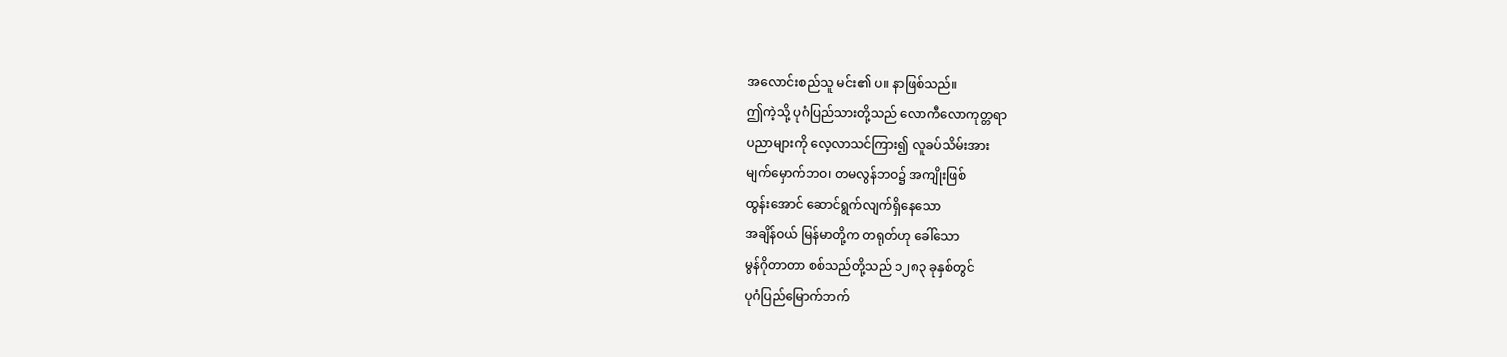အလောင်းစည်သူ မင်း၏ ပ။ နာဖြစ်သည်။
ဤကဲ့သို့ ပုဂံပြည်သားတို့သည် လောကီလောကုတ္တရာ
ပညာများကို လေ့လာသင်ကြား၍ လူခပ်သိမ်းအား
မျက်မှောက်ဘဝ၊ တမလွန်ဘဝ၌ အကျိုးဖြစ်
ထွန်းအောင် ဆောင်ရွက်လျက်ရှိနေသော
အချိန်ဝယ် မြန်မာတို့က တရုတ်ဟု ခေါ်သော
မွန်ဂိုတာတာ စစ်သည်တို့သည် ၁၂၈၃ ခုနှစ်တွင်
ပုဂံပြည်မြောက်ဘက်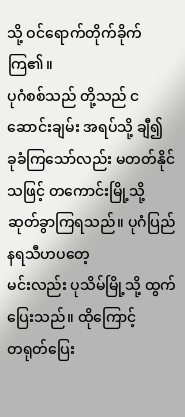သို့ ဝင်ရောက်တိုက်ခိုက်ကြ၏။
ပုဂံစစ်သည် တို့သည် ငဆောင်းချမ်း အရပ်သို့ ချီ၍
ခုခံကြသော်လည်း မတတ်နိုင်သဖြင့် တကောင်းမြို့သို့
ဆုတ်ခွာကြရသည်။ ပုဂံပြည် နရသီဟပတေ့
မင်းလည်း ပုသိမ်မြို့သို့ ထွက်ပြေးသည်။ ထိုကြောင့်
တရုတ်ပြေး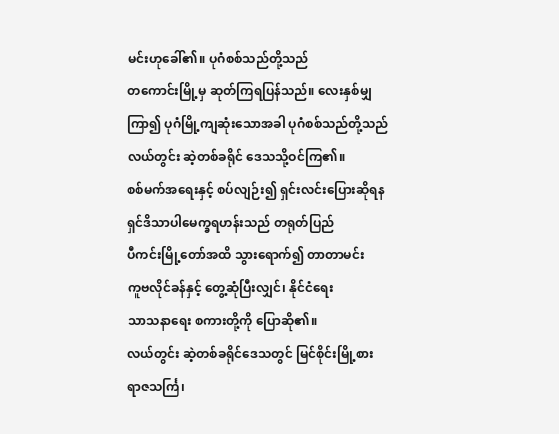မင်းဟုခေါ်၏။ ပုဂံစစ်သည်တို့သည်
တကောင်းမြို့မှ ဆုတ်ကြရပြန်သည်။ လေးနှစ်မျှ
ကြာ၍ ပုဂံမြို့ကျဆုံးသောအခါ ပုဂံစစ်သည်တို့သည်
လယ်တွင်း ဆဲ့တစ်ခရိုင် ဒေသသို့ဝင်ကြ၏။
စစ်မက်အရေးနှင့် စပ်လျဉ်း၍ ရှင်းလင်းပြေားဆိုရန
ရှင်ဒိသာပါမေက္ခရဟန်းသည် တရုတ်ပြည်
ပီကင်းမြို့တော်အထိ သွားရောက်၍ တာတာမင်း
ကူဗလိုင်ခန်နှင့် တွေ့ဆုံပြီးလျှင်၊ နိုင်ငံရေး
သာသနာရေး စကားတို့ကို ပြောဆို၏။
လယ်တွင်း ဆဲ့တစ်ခရိုင်ဒေသတွင် မြင်စိုင်းမြို့စား
ရာဇသင်္ကြ၊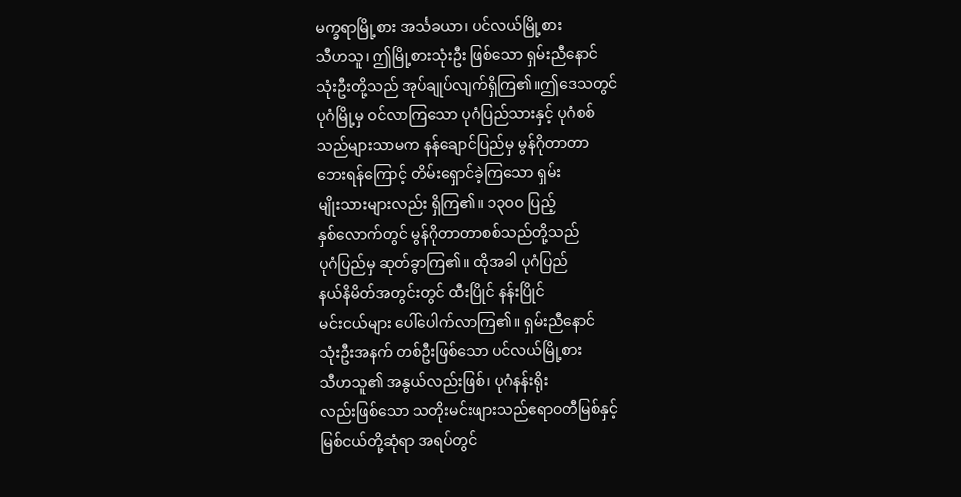မက္ခရာမြို့စား အင်္သခယာ၊ ပင်လယ်မြို့စား
သီဟသူ၊ ဤမြို့စားသုံးဦး ဖြစ်သော ရှမ်းညီနောင်
သုံးဦးတို့သည် အုပ်ချုပ်လျက်ရှိကြ၏။ဤဒေသတွင်
ပုဂံမြို့မှ ဝင်လာကြသော ပုဂံပြည်သားနှင့် ပုဂံစစ်
သည်များသာမက နန်ချောင်ပြည်မှ မွန်ဂိုတာတာ
ဘေးရန်ကြောင့် တိမ်းရှောင်ခဲ့ကြသော ရှမ်း
မျိုးသားများလည်း ရှိကြ၏။ ၁၃ဝဝ ပြည့်
နှစ်လောက်တွင် မွန်ဂိုတာတာစစ်သည်တို့သည်
ပုဂံပြည်မှ ဆုတ်ခွာကြ၏။ ထိုအခါ ပုဂံပြည်
နယ်နိမိတ်အတွင်းတွင် ထီးပြိုင် နန်းပြိုင်
မင်းငယ်များ ပေါ်ပေါက်လာကြ၏။ ရှမ်းညီနောင်
သုံးဦးအနက် တစ်ဦးဖြစ်သော ပင်လယ်မြို့စား
သီဟသူ၏ အနွယ်လည်းဖြစ်၊ ပုဂံနန်းရိုး
လည်းဖြစ်သော သတိုးမင်းဖျားသည်ဧရာဝတီမြစ်နှင့်
မြစ်ငယ်တို့ဆုံရာ အရပ်တွင်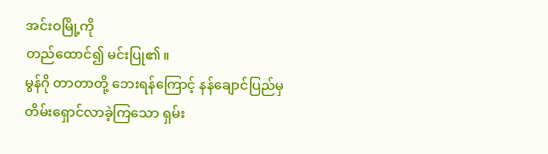အင်းဝမြို့ကို
တည်ထောင်၍ မင်းပြု၏။
မွန်ဂို တာတာတို့ ဘေးရန်ကြောင့် နန်ချောင်ပြည်မှ
တိမ်းရှောင်လာခဲ့ကြသော ရှမ်း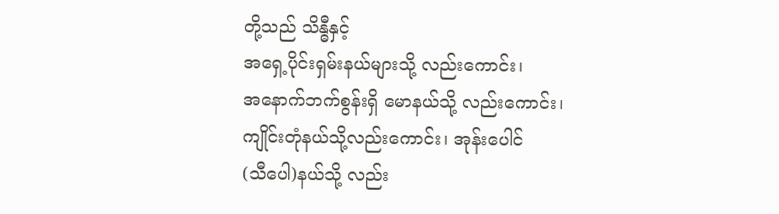တို့သည် သိန္ဓီနှင့်
အရှေ့ပိုင်းရှမ်းနယ်များသို့ လည်းကောင်း၊
အနောက်ဘက်စွန်းရှိ မောနယ်သို့ လည်းကောင်း၊
ကျိုင်းတုံနယ်သို့လည်းကောင်း၊ အုန်းပေါင်
(သီပေါ)နယ်သို့ လည်း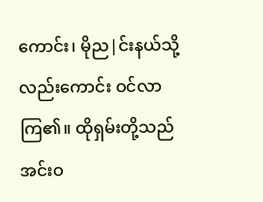ကောင်း၊ မိုည|င်းနယ်သို့
လည်းကောင်း ဝင်လာကြ၏။ ထိုရှမ်းတို့သည်
အင်းဝ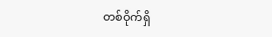တစ်ဝိုက်ရှိ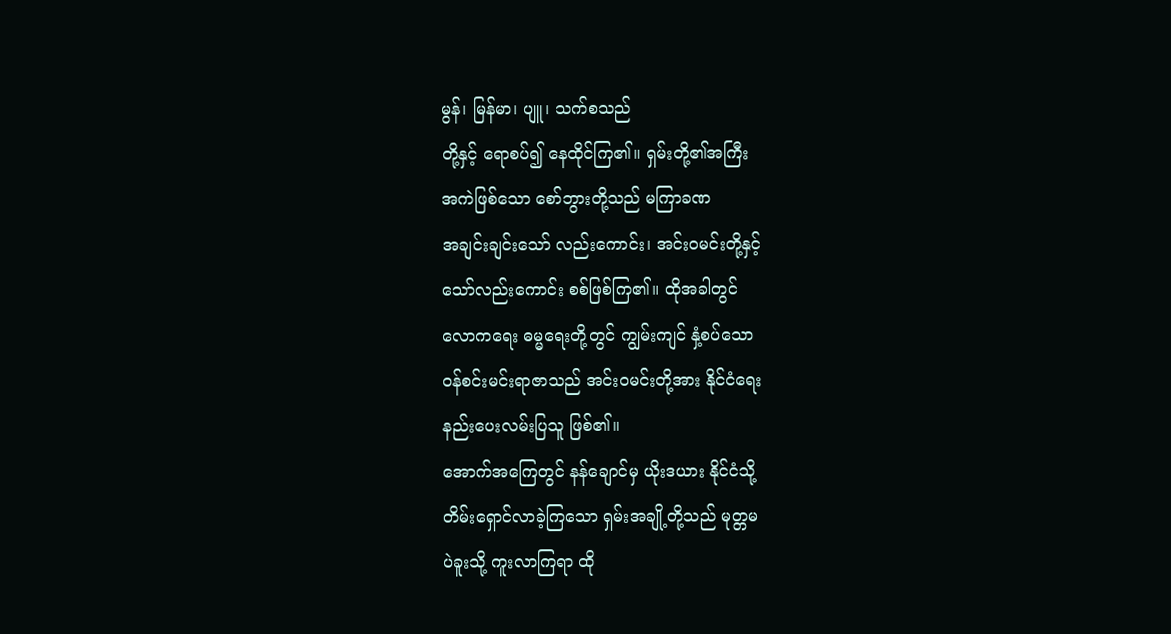မွန်၊ မြန်မာ၊ ပျူ၊ သက်စသည်
တို့နှင့် ရောစပ်၍ နေထိုင်ကြ၏။ ရှမ်းတို့၏အကြီး
အကဲဖြစ်သော စော်ဘွားတို့သည် မကြာခဏ
အချင်းချင်းသော် လည်းကောင်း၊ အင်းဝမင်းတို့နှင့်
သော်လည်းကောင်း စစ်ဖြစ်ကြ၏။ ထိုအခါတွင်
လောကရေး ဓမ္မရေးတို့တွင် ကျွမ်းကျင် နှံ့စပ်သော
ဝန်စင်းမင်းရာဇာသည် အင်းဝမင်းတို့အား နိုင်ငံရေး
နည်းပေးလမ်းပြသူ ဖြစ်၏။
အောက်အကြေတွင် နန်ချောင်မှ ယိုးဒယား နိုင်ငံသို့
တိမ်းရှောင်လာခဲ့ကြသော ရှမ်းအချို့တို့သည် မုတ္တမ
ပဲခူးသို့ ကူးလာကြရာ ထို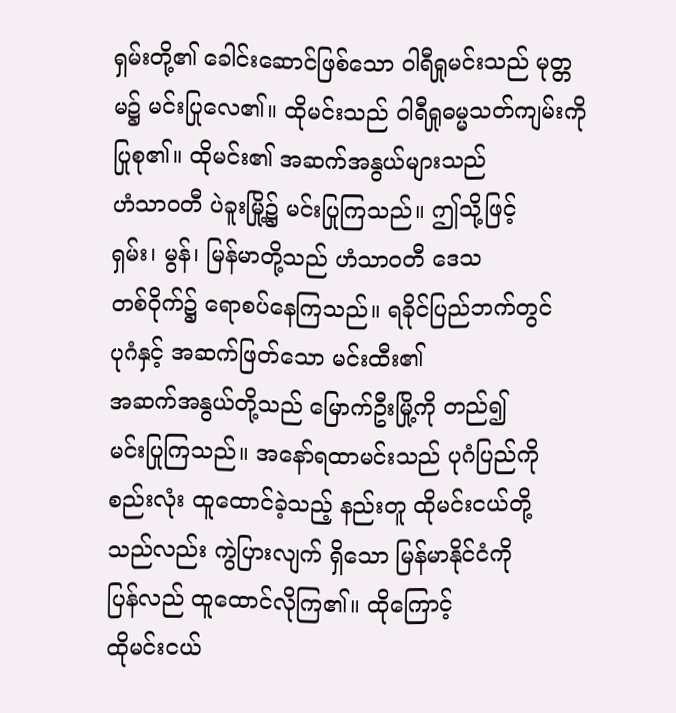ရှမ်းတို့၏ ခေါင်းဆောင်ဖြစ်သော ဝါရီရှုမင်းသည် မုတ္တမ၌ မင်းပြုလေ၏။ ထိုမင်းသည် ဝါရီရှုဓမ္မသတ်ကျမ်းကို ပြုစု၏။ ထိုမင်း၏ အဆက်အနွယ်များသည်
ဟံသာဝတီ ပဲခူးမြို့၌ မင်းပြုကြသည်။ ဤသို့ဖြင့်
ရှမ်း၊ မွန်၊ မြန်မာတို့သည် ဟံသာဝတီ ဒေသ
တစ်ဝိုက်၌ ရောစပ်နေကြသည်။ ရခိုင်ပြည်ဘက်တွင်
ပုဂံနှင့် အဆက်ဖြတ်သော မင်းထီး၏
အဆက်အနွယ်တို့သည် မြောက်ဦးမြို့ကို တည်၍
မင်းပြုကြသည်။ အနော်ရထာမင်းသည် ပုဂံပြည်ကို
စည်းလုံး ထူထောင်ခဲ့သည့် နည်းတူ ထိုမင်းငယ်တို့
သည်လည်း ကွဲပြားလျက် ရှိသော မြန်မာနိုင်ငံကို
ပြန်လည် ထူထောင်လိုကြ၏။ ထိုကြောင့်
ထိုမင်းငယ်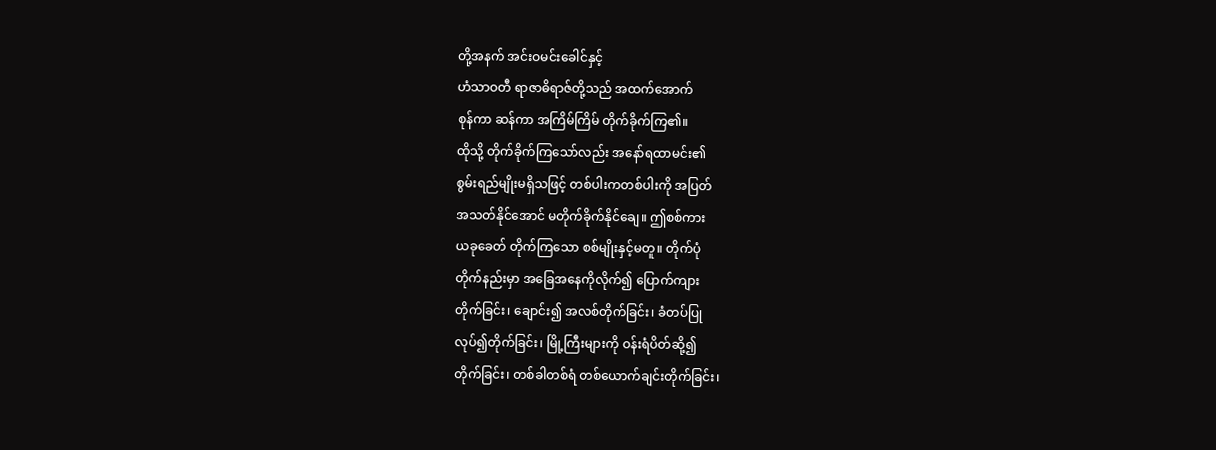တို့အနက် အင်းဝမင်းခေါင်နှင့်
ဟံသာဝတီ ရာဇာဓိရာဇ်တို့သည် အထက်အောက်
စုန်ကာ ဆန်ကာ အကြိမ်ကြိမ် တိုက်ခိုက်ကြ၏။
ထိုသို့ တိုက်ခိုက်ကြသော်လည်း အနော်ရထာမင်း၏
စွမ်းရည်မျိုးမရှိသဖြင့် တစ်ပါးကတစ်ပါးကို အပြတ်
အသတ်နိုင်အောင် မတိုက်ခိုက်နိုင်ချေ။ ဤစစ်ကား
ယခုခေတ် တိုက်ကြသော စစ်မျိုးနှင့်မတူ။ တိုက်ပုံ
တိုက်နည်းမှာ အခြေအနေကိုလိုက်၍ ပြောက်ကျား
တိုက်ခြင်း၊ ချောင်း၍ အလစ်တိုက်ခြင်း၊ ခံတပ်ပြု
လုပ်၍တိုက်ခြင်း၊ မြို့ကြီးများကို ဝန်းရံပိတ်ဆို့၍
တိုက်ခြင်း၊ တစ်ခါတစ်ရံ တစ်ယောက်ချင်းတိုက်ခြင်း၊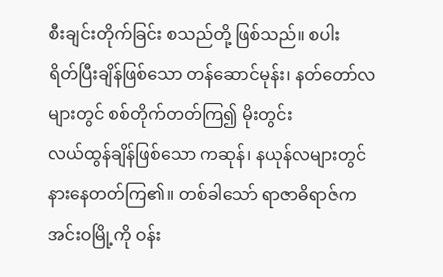စီးချင်းတိုက်ခြင်း စသည်တို့ ဖြစ်သည်။ စပါး
ရိတ်ပြီးချိန်ဖြစ်သော တန်ဆောင်မုန်း၊ နတ်တော်လ
များတွင် စစ်တိုက်တတ်ကြ၍ မိုးတွင်း
လယ်ထွန်ချိန်ဖြစ်သော ကဆုန်၊ နယုန်လများတွင်
နားနေတတ်ကြ၏။ တစ်ခါသော် ရာဇာဓိရာဇ်က
အင်းဝမြို့ကို ဝန်း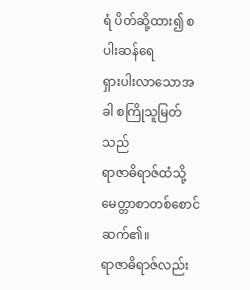ရံ ပိတ်ဆို့ထား၍ စပါးဆန်ရေ
ရှားပါးလာသောအခါ စကြိုသူမြတ်သည်
ရာဇာဓိရာဇ်ထံသို့ မေတ္တာစာတစ်စောင် ဆက်၏။
ရာဇာဓိရာဇ်လည်း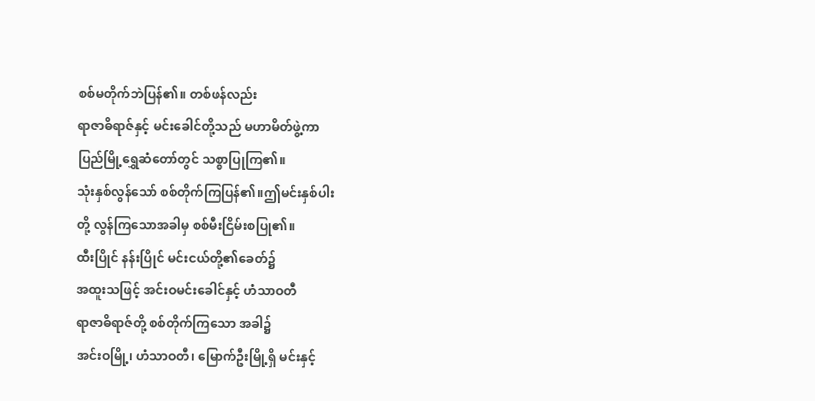စစ်မတိုက်ဘဲပြန်၏။ တစ်ဖန်လည်း
ရာဇာဓိရာဇ်နှင့် မင်းခေါင်တို့သည် မဟာမိတ်ဖွဲ့ကာ
ပြည်မြို့ရွှေဆံတော်တွင် သစ္စာပြုကြ၏။
သုံးနှစ်လွန်သော် စစ်တိုက်ကြပြန်၏။ဤမင်းနှစ်ပါး
တို့ လွန်ကြသောအခါမှ စစ်မီးငြိမ်းစပြု၏။
ထီးပြိုင် နန်းပြိုင် မင်းငယ်တို့၏ခေတ်၌
အထူးသဖြင့် အင်းဝမင်းခေါင်နှင့် ဟံသာဝတီ
ရာဇာဓိရာဇ်တို့ စစ်တိုက်ကြသော အခါ၌
အင်းဝမြို့၊ ဟံသာဝတီ၊ မြောက်ဦးမြို့ရှိ မင်းနှင့်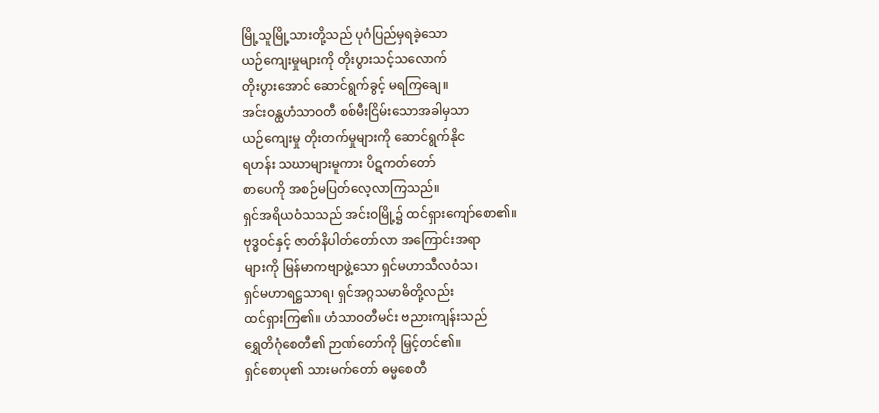မြို့သူမြို့သားတို့သည် ပုဂံပြည်မှရခဲ့သော
ယဉ်ကျေးမှုများကို တိုးပွားသင့်သလောက်
တိုးပွားအောင် ဆောင်ရွက်ခွင့် မရကြချေ။
အင်းဝန္ထဟံသာဝတီ စစ်မီးငြိမ်းသောအခါမှသာ
ယဉ်ကျေးမှု တိုးတက်မှုများကို ဆောင်ရွက်နိုင
ရဟန်း သဃာများမူကား ပိဋကတ်တော်
စာပေကို အစဉ်မပြတ်လေ့လာကြသည်။
ရှင်အရိယဝံသသည် အင်းဝမြို့၌ ထင်ရှားကျော်စော၏။
ဗုဒ္ဓဝင်နှင့် ဇာတ်နိပါတ်တော်လာ အကြောင်းအရာ
များကို မြန်မာကဗျာဖွဲ့သော ရှင်မဟာသီလဝံသ၊
ရှင်မဟာရဋ္ဌသာရ၊ ရှင်အဂ္ဂသမာဓိတို့လည်း
ထင်ရှားကြ၏။ ဟံသာဝတီမင်း ဗညားကျန်းသည်
ရွှေတိဂုံစေတီ၏ ဉာဏ်တော်ကို မြှင့်တင်၏။
ရှင်စောပု၏ သားမက်တော် ဓမ္မစေတီ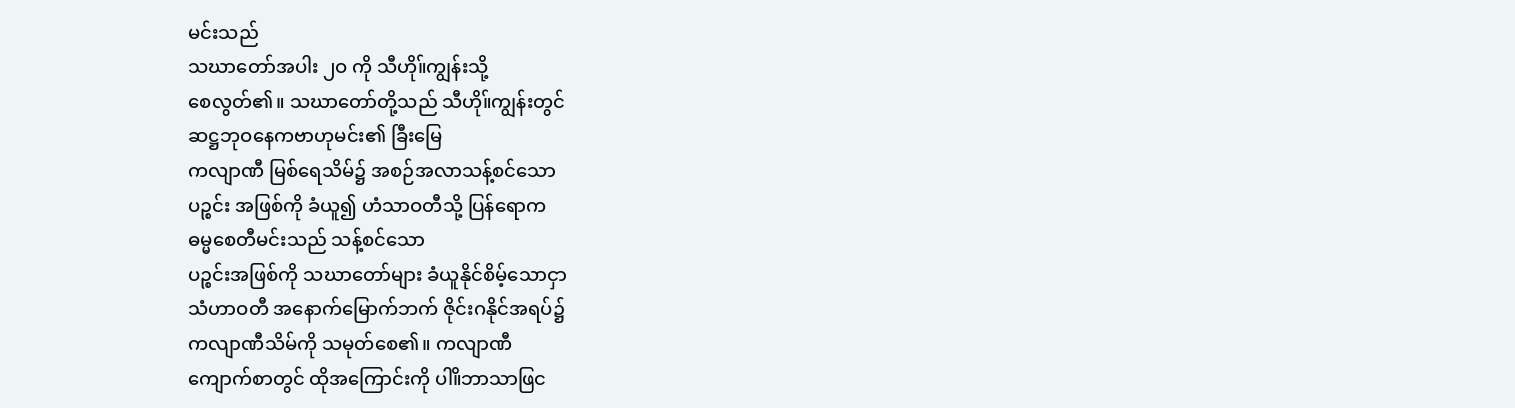မင်းသည်
သဃာတော်အပါး ၂ဝ ကို သီဟို။်ကျွန်းသို့
စေလွတ်၏။ သဃာတော်တို့သည် သီဟို။်ကျွန်းတွင်
ဆဋ္ဌဘုဝနေကဗာဟုမင်း၏ ခြီးမြေ
ကလျာဏီ မြစ်ရေသိမ်၌ အစဉ်အလာသန့်စင်သော
ပဉ္စင်း အဖြစ်ကို ခံယူ၍ ဟံသာဝတီသို့ ပြန်ရောက
ဓမ္မစေတီမင်းသည် သန့်စင်သော
ပဉ္စင်းအဖြစ်ကို သဃာတော်များ ခံယူနိုင်စိမ့်သောငှာ
သံဟာဝတီ အနောက်မြောက်ဘက် ဇိုင်းဂနိုင်အရပ်၌
ကလျာဏီသိမ်ကို သမုတ်စေ၏။ ကလျာဏီ
ကျောက်စာတွင် ထိုအကြောင်းကို ပါ။ိဘာသာဖြင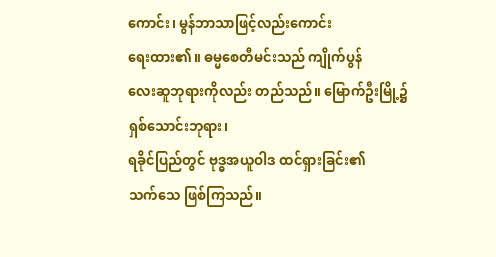ကောင်း၊ မွန်ဘာသာဖြင့်လည်းကောင်း
ရေးထား၏။ ဓမ္မစေတီမင်းသည် ကျိုက်ပွန်
လေးဆူဘုရားကိုလည်း တည်သည်။ မြောက်ဦးမြို့၌
ရှစ်သောင်းဘုရား၊
ရခိုင်ပြည်တွင် ဗုဒ္ဓအယူဝါဒ ထင်ရှားခြင်း၏
သက်သေ ဖြစ်ကြသည်။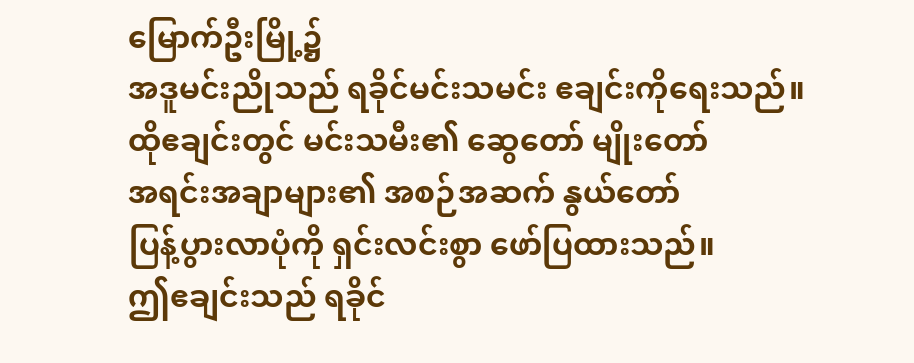မြောက်ဦးမြို့၌
အဒူမင်းညိုသည် ရခိုင်မင်းသမင်း ဧချင်းကိုရေးသည်။
ထိုဧချင်းတွင် မင်းသမီး၏ ဆွေတော် မျိုးတော်
အရင်းအချာများ၏ အစဉ်အဆက် နွယ်တော်
ပြန့်ပွားလာပုံကို ရှင်းလင်းစွာ ဖော်ပြထားသည်။
ဤဧချင်းသည် ရခိုင်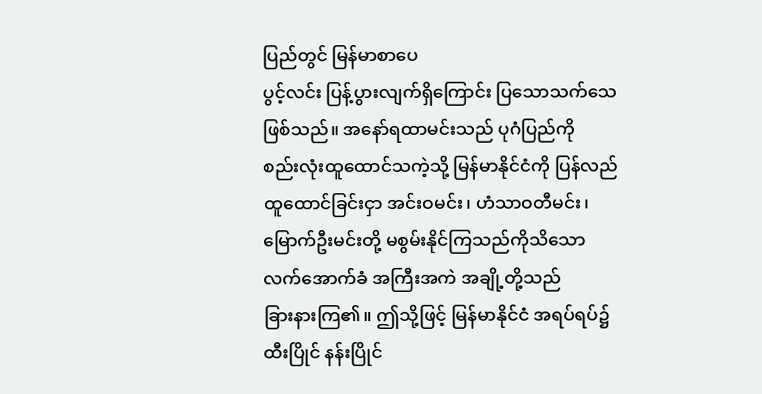ပြည်တွင် မြန်မာစာပေ
ပွင့်လင်း ပြန့်ပွားလျက်ရှိကြောင်း ပြသောသက်သေ
ဖြစ်သည်။ အနော်ရထာမင်းသည် ပုဂံပြည်ကို
စည်းလုံးထူထောင်သကဲ့သို့ မြန်မာနိုင်ငံကို ပြန်လည်
ထူထောင်ခြင်းငှာ အင်းဝမင်း၊ ဟံသာဝတီမင်း၊
မြောက်ဦးမင်းတို့ မစွမ်းနိုင်ကြသည်ကိုသိသော
လက်အောက်ခံ အကြီးအကဲ အချို့တို့သည်
ခြားနားကြ၏။ ဤသို့ဖြင့် မြန်မာနိုင်ငံ အရပ်ရပ်၌
ထီးပြိုင် နန်းပြိုင်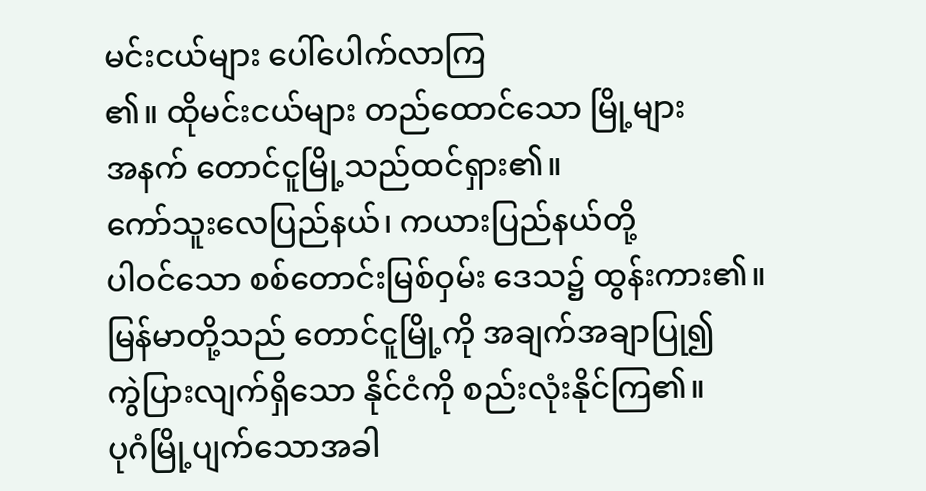မင်းငယ်များ ပေါ်ပေါက်လာကြ
၏။ ထိုမင်းငယ်များ တည်ထောင်သော မြို့များ
အနက် တောင်ငူမြို့သည်ထင်ရှား၏။
ကော်သူးလေပြည်နယ်၊ ကယားပြည်နယ်တို့
ပါဝင်သော စစ်တောင်းမြစ်ဝှမ်း ဒေသ၌ ထွန်းကား၏။
မြန်မာတို့သည် တောင်ငူမြို့ကို အချက်အချာပြု၍
ကွဲပြားလျက်ရှိသော နိုင်ငံကို စည်းလုံးနိုင်ကြ၏။
ပုဂံမြို့ပျက်သောအခါ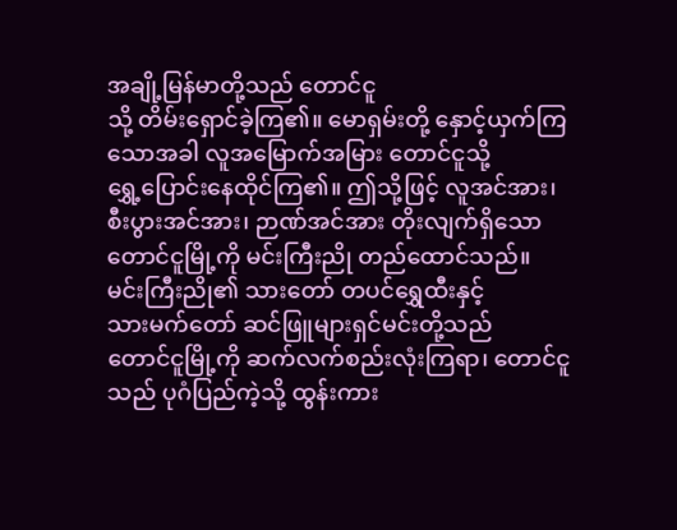အချို့မြန်မာတို့သည် တောင်ငူ
သို့ တိမ်းရှောင်ခဲ့ကြ၏။ မောရှမ်းတို့ နှောင့်ယှက်ကြ
သောအခါ လူအမြောက်အမြား တောင်ငူသို့
ရွှေ့ပြောင်းနေထိုင်ကြ၏။ ဤသို့ဖြင့် လူအင်အား၊
စီးပွားအင်အား၊ ဉာဏ်အင်အား တိုးလျက်ရှိသော
တောင်ငူမြို့ကို မင်းကြီးညို တည်ထောင်သည်။
မင်းကြီးညို၏ သားတော် တပင်ရွှေထီးနှင့်
သားမက်တော် ဆင်ဖြူများရှင်မင်းတို့သည်
တောင်ငူမြို့ကို ဆက်လက်စည်းလုံးကြရာ၊ တောင်ငူ
သည် ပုဂံပြည်ကဲ့သို့ ထွန်းကား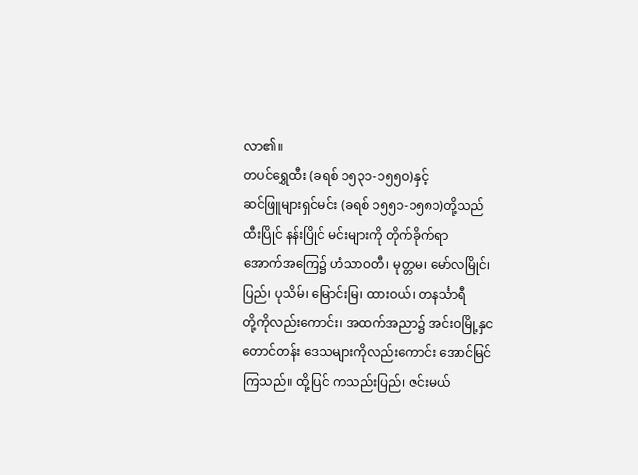လာ၏။
တပင်ရွှေထီး (ခရစ် ၁၅၃၁-၁၅၅ဝ)နှင့်
ဆင်ဖြူများရှင်မင်း (ခရစ် ၁၅၅၁-၁၅၈၁)တို့သည်
ထီးပြိုင် နန်းပြိုင် မင်းများကို တိုက်ခိုက်ရာ
အောက်အကြေ၌ ဟံသာဝတီ၊ မုတ္တမ၊ မော်လမြိုင်၊
ပြည်၊ ပုသိမ်၊ မြောင်းမြ၊ ထားဝယ်၊ တနင်္သာရီ
တို့ကိုလည်းကောင်း၊ အထက်အညာ၌ အင်းဝမြို့နှင
တောင်တန်း ဒေသများကိုလည်းကောင်း အောင်မြင်
ကြသည်။ ထို့ပြင် ကသည်းပြည်၊ ဇင်းမယ်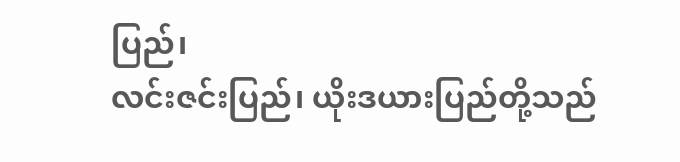ပြည်၊
လင်းဇင်းပြည်၊ ယိုးဒယားပြည်တို့သည်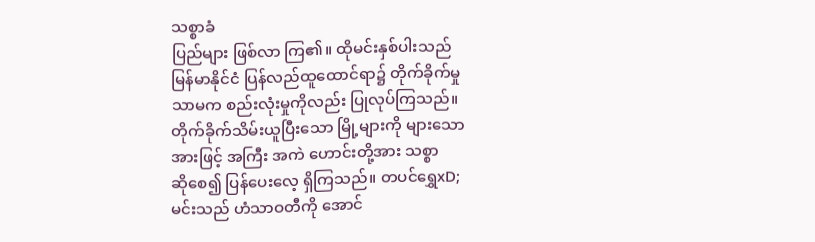သစ္စာခံ
ပြည်များ ဖြစ်လာ ကြ၏။ ထိုမင်းနှစ်ပါးသည်
မြန်မာနိုင်ငံ ပြန်လည်ထူထောင်ရာ၌ တိုက်ခိုက်မှု
သာမက စည်းလုံးမှုကိုလည်း ပြုလုပ်ကြသည်။
တိုက်ခိုက်သိမ်းယူပြီးသော မြို့များကို များသော
အားဖြင့် အကြီး အကဲ ဟောင်းတို့အား သစ္စာ
ဆိုစေ၍ ပြန်ပေးလေ့ ရှိကြသည်။ တပင်ရွှေxD;
မင်းသည် ဟံသာဝတီကို အောင်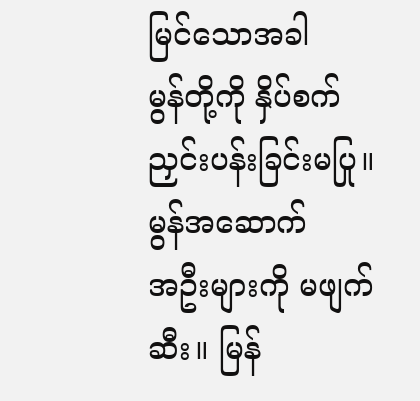မြင်သောအခါ
မွန်တို့ကို နှိပ်စက်ညှင်းပန်းခြင်းမပြု။ မွန်အဆောက်
အဦးများကို မဖျက်ဆီး။ မြန်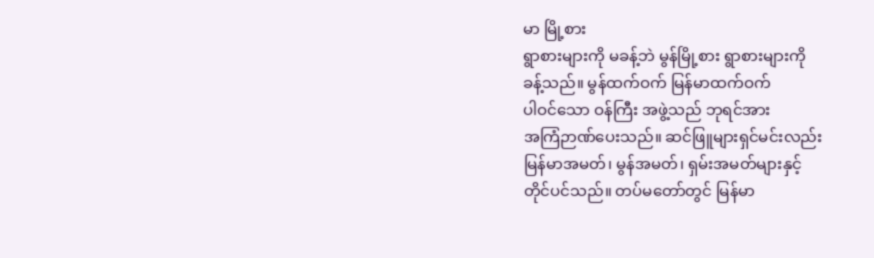မာ မြို့စား
ရွာစားများကို မခန့်ဘဲ မွန်မြို့စား ရွာစားများကို
ခန့်သည်။ မွန်ထက်ဝက် မြန်မာထက်ဝက်
ပါဝင်သော ဝန်ကြီး အဖွဲ့သည် ဘုရင်အား
အကြံဉာဏ်ပေးသည်။ ဆင်ဖြူများရှင်မင်းလည်း
မြန်မာအမတ်၊ မွန်အမတ်၊ ရှမ်းအမတ်များနှင့်
တိုင်ပင်သည်။ တပ်မတော်တွင် မြန်မာ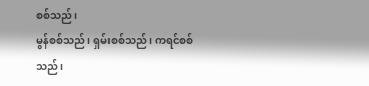စစ်သည်၊
မွန်စစ်သည်၊ ရှမ်းစစ်သည်၊ ကရင်စစ်သည်၊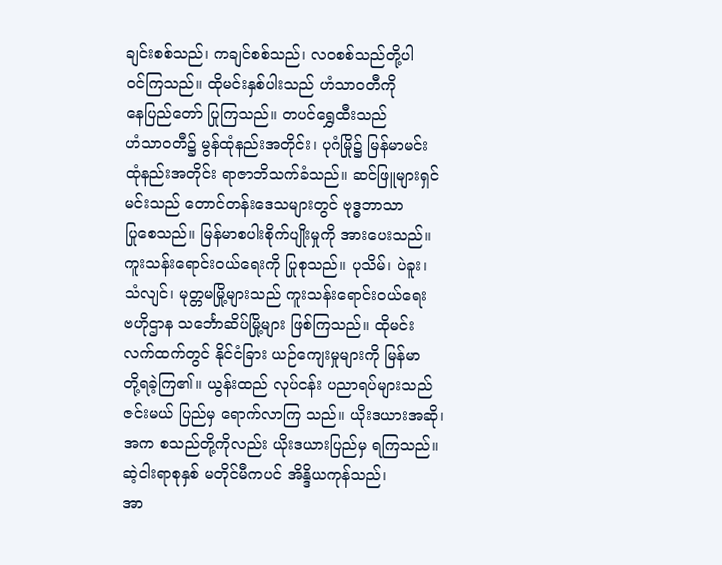ချင်းစစ်သည်၊ ကချင်စစ်သည်၊ လဝစစ်သည်တို့ပါ
ဝင်ကြသည်။ ထိုမင်းနှစ်ပါးသည် ဟံသာဝတီကို
နေပြည်တော် ပြုကြသည်။ တပင်ရွှေထီးသည်
ဟံသာဝတီ၌ မွန်ထုံနည်းအတိုင်း၊ ပုဂံမြို၌ မြန်မာမင်း
ထုံနည်းအတိုင်း ရာဇာဘိသက်ခံသည်။ ဆင်ဖြူများရှင်
မင်းသည် တောင်တန်းဒေသများတွင် ဗုဒ္ဓဘာသာ
ပြုစေသည်။ မြန်မာစပါးစိုက်ပျိုးမှုကို အားပေးသည်။
ကူးသန်းရောင်းဝယ်ရေးကို ပြုစုသည်။ ပုသိမ်၊ ပဲခူး၊
သံလျင်၊ မုတ္တမမြို့များသည် ကူးသန်းရောင်းဝယ်ရေး
ဗဟိုဌာန သင်္ဘောဆိပ်မြို့များ ဖြစ်ကြသည်။ ထိုမင်း
လက်ထက်တွင် နိုင်ငံခြား ယဉ်ကျေးမှုများကို မြန်မာ
တို့ရခဲ့ကြ၏။ ယွန်းထည် လုပ်ငန်း ပညာရပ်များသည်
ဇင်းမယ် ပြည်မှ ရောက်လာကြ သည်။ ယိုးဒယားအဆို၊
အက စသည်တို့ကိုလည်း ယိုးဒယားပြည်မှ ရကြသည်။
ဆဲ့ငါးရာစုနှစ် မတိုင်မီကပင် အိန္ဒိယကုန်သည်၊
အာ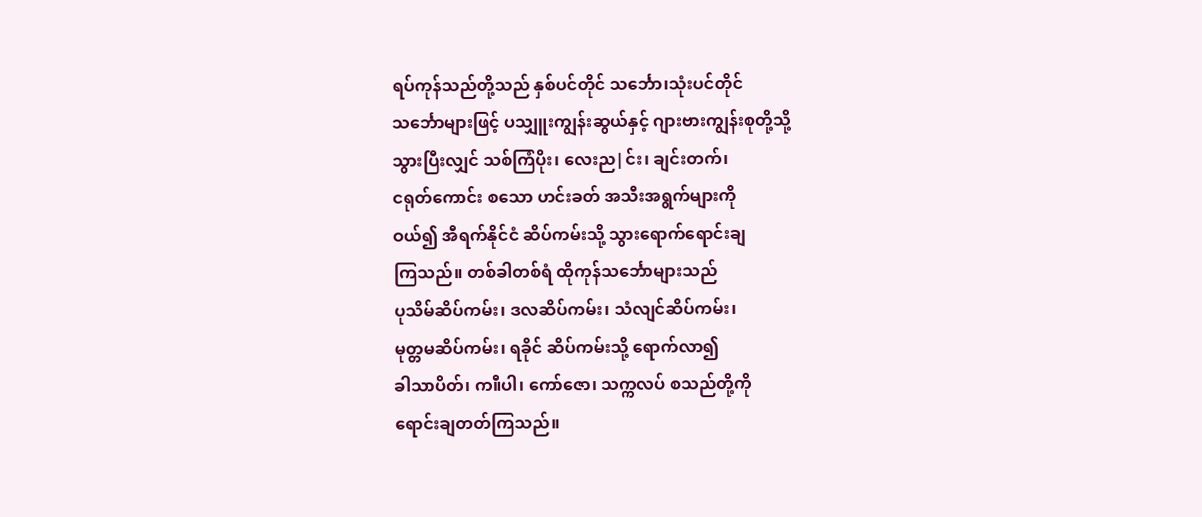ရပ်ကုန်သည်တို့သည် နှစ်ပင်တိုင် သင်္ဘော၊သုံးပင်တိုင်
သင်္ဘောများဖြင့် ပသျှူးကျွန်းဆွယ်နှင့် ဂျားဗားကျွန်းစုတို့သို့
သွားပြီးလျှင် သစ်ကြံပိုး၊ လေးည|င်း၊ ချင်းတက်၊
ငရုတ်ကောင်း စသော ဟင်းခတ် အသီးအရွက်များကို
ဝယ်၍ အီရက်နိုင်ငံ ဆိပ်ကမ်းသို့ သွားရောက်ရောင်းချ
ကြသည်။ တစ်ခါတစ်ရံ ထိုကုန်သင်္ဘောများသည်
ပုသိမ်ဆိပ်ကမ်း၊ ဒလဆိပ်ကမ်း၊ သံလျင်ဆိပ်ကမ်း၊
မုတ္တမဆိပ်ကမ်း၊ ရခိုင် ဆိပ်ကမ်းသို့ ရောက်လာ၍
ခါသာပိတ်၊ က။ီပါ၊ ကော်ဇော၊ သက္ကလပ် စသည်တို့ကို
ရောင်းချတတ်ကြသည်။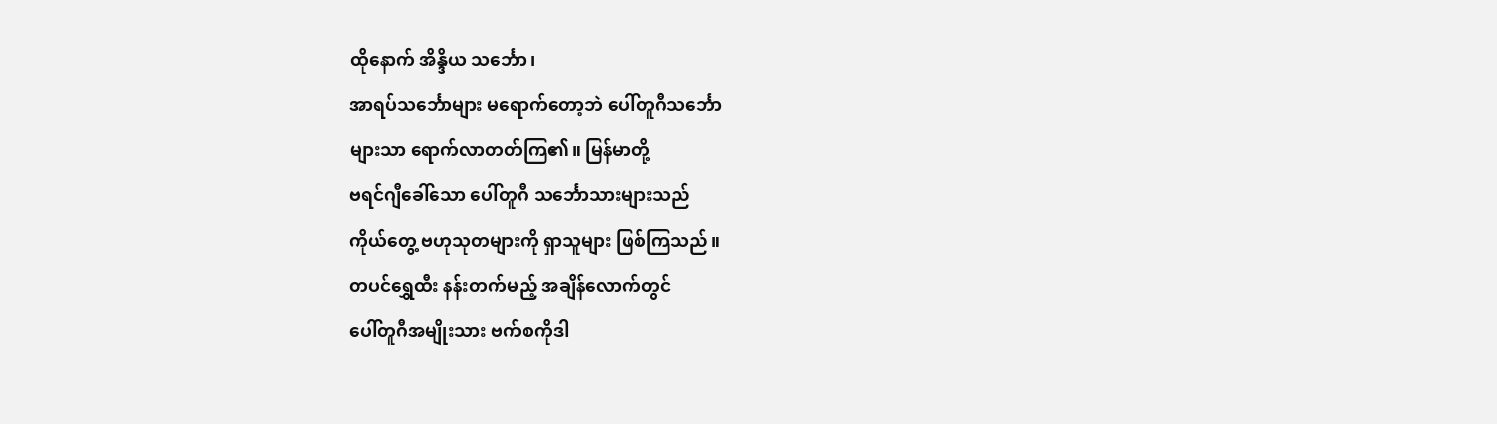ထိုနောက် အိန္ဒိယ သင်္ဘော၊
အာရပ်သင်္ဘောများ မရောက်တော့ဘဲ ပေါ်တူဂီသင်္ဘော
များသာ ရောက်လာတတ်ကြ၏။ မြန်မာတို့
ဗရင်ဂျီခေါ်သော ပေါ်တူဂီ သင်္ဘောသားများသည်
ကိုယ်တွေ့ ဗဟုသုတများကို ရှာသူများ ဖြစ်ကြသည်။
တပင်ရွှေထီး နန်းတက်မည့် အချိန်လောက်တွင်
ပေါ်တူဂီအမျိုးသား ဗက်စကိုဒါ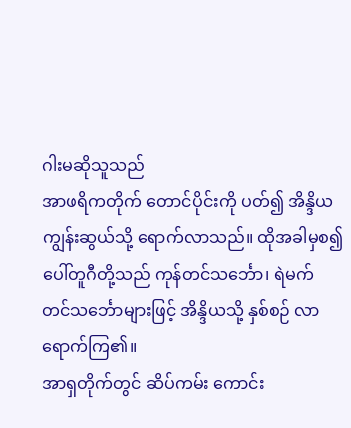ဂါးမဆိုသူသည်
အာဖရိကတိုက် တောင်ပိုင်းကို ပတ်၍ အိန္ဒိယ
ကျွန်းဆွယ်သို့ ရောက်လာသည်။ ထိုအခါမှစ၍
ပေါ်တူဂီတို့သည် ကုန်တင်သင်္ဘော၊ ရဲမက်
တင်သင်္ဘောများဖြင့် အိန္ဒိယသို့ နှစ်စဉ် လာရောက်ကြ၏။
အာရှတိုက်တွင် ဆိပ်ကမ်း ကောင်း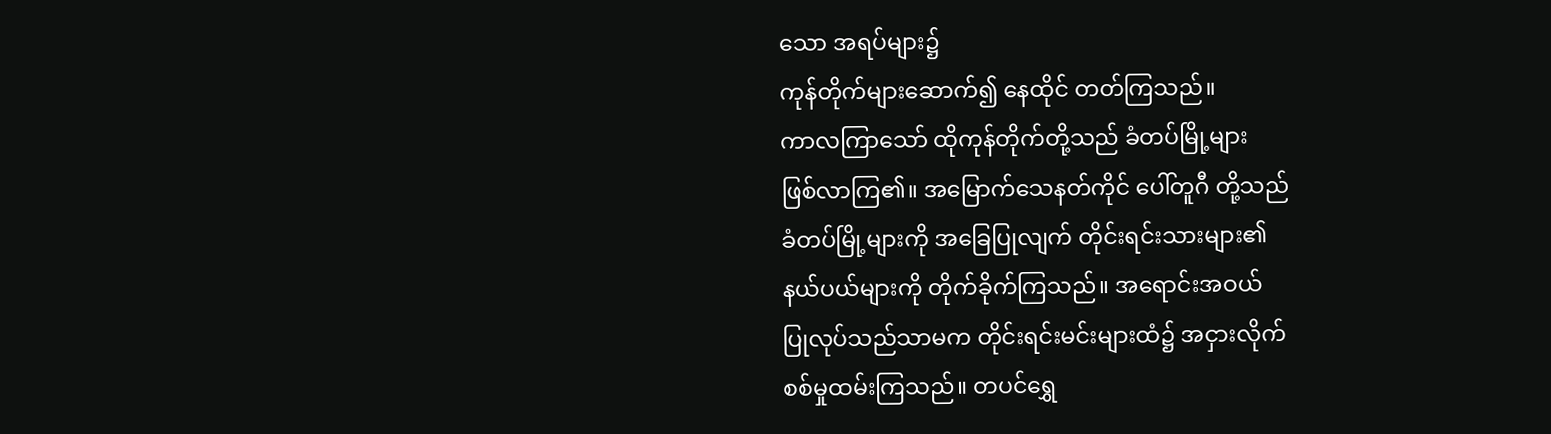သော အရပ်များ၌
ကုန်တိုက်များဆောက်၍ နေထိုင် တတ်ကြသည်။
ကာလကြာသော် ထိုကုန်တိုက်တို့သည် ခံတပ်မြို့များ
ဖြစ်လာကြ၏။ အမြောက်သေနတ်ကိုင် ပေါ်တူဂီ တို့သည်
ခံတပ်မြို့များကို အခြေပြုလျက် တိုင်းရင်းသားများ၏
နယ်ပယ်များကို တိုက်ခိုက်ကြသည်။ အရောင်းအဝယ်
ပြုလုပ်သည်သာမက တိုင်းရင်းမင်းများထံ၌ အငှားလိုက်
စစ်မှုထမ်းကြသည်။ တပင်ရွှေ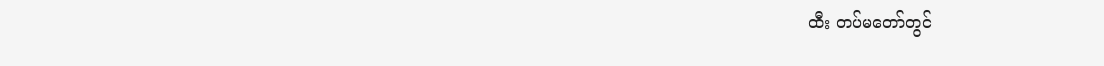ထီး တပ်မတော်တွင်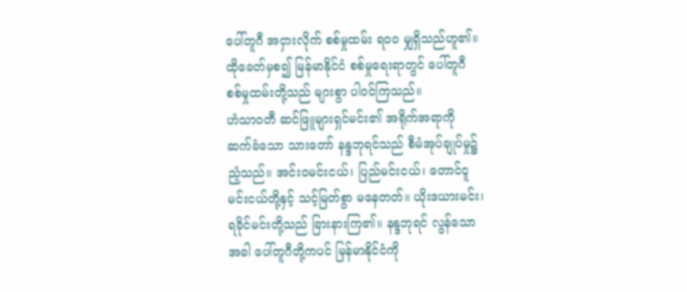ပေါ်တူဂီ အငှားလိုက် စစ်မှုထမ်း ရဝဝ မျှရှိသည်ဟူ၏။
ထိုခေတ်မှစ၍ မြန်မာနိုင်ငံ စစ်မှုရေးရာတွင် ပေါ်တူဂီ
စစ်မှုထမ်းတို့သည် များစွာ ပါဝင်ကြသည်။
ဟံသာဝတီ ဆင်ဖြူများရှင်မင်း၏ အရိုက်အရာကို
ဆက်ခံသော သားတော် နန္ဒဘုရင်သည် စီမံအုပ်ချုပ်မှု၌
ညံ့သည်။ အင်းဝမင်းငယ်၊ ပြည်မင်းငယ်၊ တောင်ငူ
မင်းငယ်တို့နှင့် သင့်မြတ်စွာ မနေတတ်။ ယိုးဒယားမင်း၊
ရခိုင်မင်းတို့သည် ခြားနားကြ၏။ နန္ဒဘုရင် လွန်သော
အခါ ပေါ်တူဂီတို့ကပင် မြန်မာနိုင်ငံကို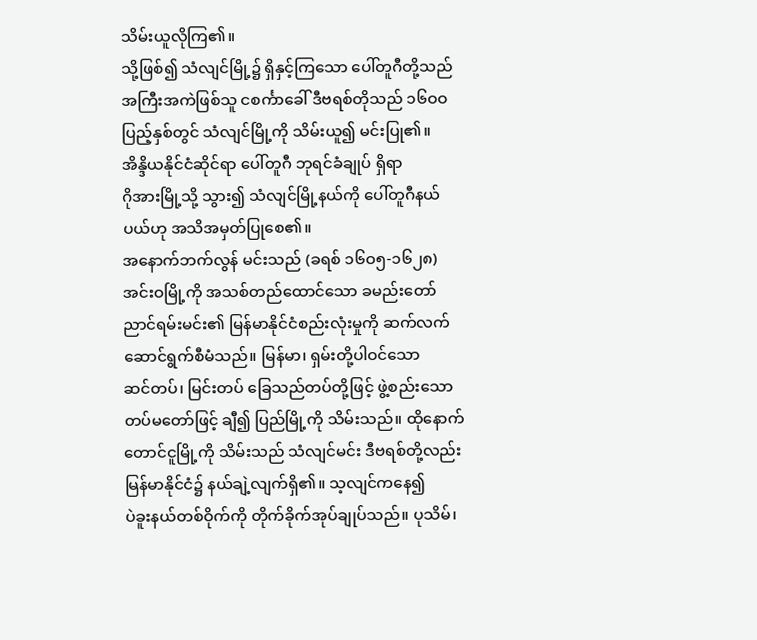သိမ်းယူလိုကြ၏။
သို့ဖြစ်၍ သံလျင်မြို့၌ ရှိနှင့်ကြသော ပေါ်တူဂီတို့သည်
အကြီးအကဲဖြစ်သူ ငစင်္ကာခေါ် ဒီဗရစ်တိုသည် ၁၆ဝဝ
ပြည့်နှစ်တွင် သံလျင်မြို့ကို သိမ်းယူ၍ မင်းပြု၏။
အိန္ဒိယနိုင်ငံဆိုင်ရာ ပေါ်တူဂီ ဘုရင်ခံချုပ် ရှိရာ
ဂိုအားမြို့သို့ သွား၍ သံလျင်မြို့နယ်ကို ပေါ်တူဂီနယ်
ပယ်ဟု အသိအမှတ်ပြုစေ၏။
အနောက်ဘက်လွန် မင်းသည် (ခရစ် ၁၆ဝ၅-၁၆၂၈)
အင်းဝမြို့ကို အသစ်တည်ထောင်သော ခမည်းတော်
ညာင်ရမ်းမင်း၏ မြန်မာနိုင်ငံစည်းလုံးမှုကို ဆက်လက်
ဆောင်ရွက်စီမံသည်။ မြန်မာ၊ ရှမ်းတို့ပါဝင်သော
ဆင်တပ်၊ မြင်းတပ် ခြေသည်တပ်တို့ဖြင့် ဖွဲ့စည်းသော
တပ်မတော်ဖြင့် ချီ၍ ပြည်မြို့ကို သိမ်းသည်။ ထိုနောက်
တောင်ငူမြို့ကို သိမ်းသည် သံလျင်မင်း ဒီဗရစ်တို့လည်း
မြန်မာနိုင်ငံ၌ နယ်ချဲ့လျက်ရှိ၏။ သ့လျင်ကနေ၍
ပဲခူးနယ်တစ်ဝိုက်ကို တိုက်ခိုက်အုပ်ချုပ်သည်။ ပုသိမ်၊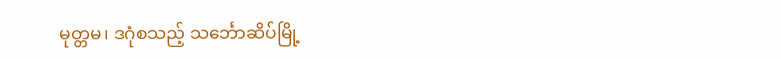မုတ္တမ၊ ဒဂုံစသည့် သင်္ဘောဆိပ်မြို့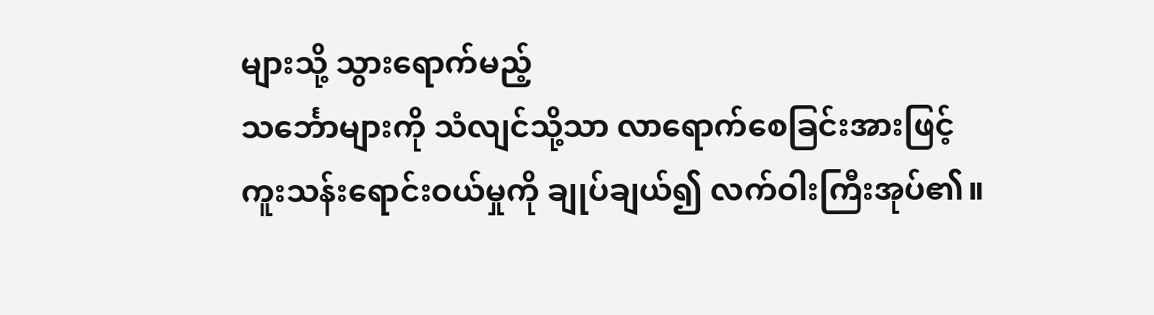များသို့ သွားရောက်မည့်
သင်္ဘောများကို သံလျင်သို့သာ လာရောက်စေခြင်းအားဖြင့်
ကူးသန်းရောင်းဝယ်မှုကို ချုပ်ချယ်၍ လက်ဝါးကြီးအုပ်၏။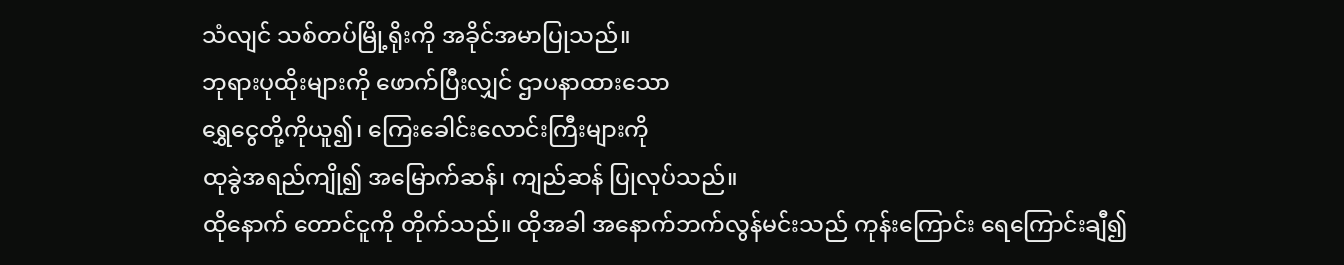သံလျင် သစ်တပ်မြို့ရိုးကို အခိုင်အမာပြုသည်။
ဘုရားပုထိုးများကို ဖောက်ပြီးလျှင် ဌာပနာထားသော
ရွှေငွေတို့ကိုယူ၍၊ ကြေးခေါင်းလောင်းကြီးများကို
ထုခွဲအရည်ကျို၍ အမြောက်ဆန်၊ ကျည်ဆန် ပြုလုပ်သည်။
ထိုနောက် တောင်ငူကို တိုက်သည်။ ထိုအခါ အနောက်ဘက်လွန်မင်းသည် ကုန်းကြောင်း ရေကြောင်းချီ၍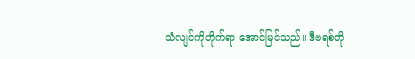သံလျင်ကိုတိုက်ရာ အောင်မြင်သည်။ ဒီဗရစ်တို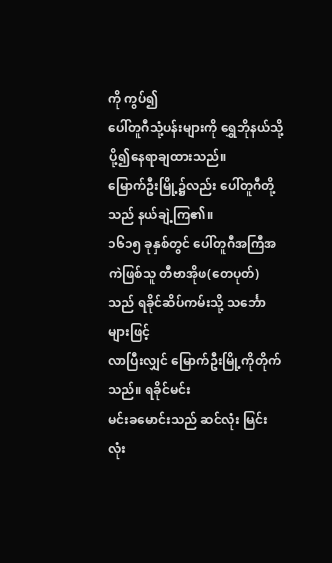ကို ကွပ်၍
ပေါ်တူဂီသုံ့ပန်းများကို ရွှေဘိုနယ်သို့ပို့၍နေရာချထားသည်။
မြောက်ဦးမြို့၌လည်း ပေါ်တူဂီတို့သည် နယ်ချဲ့ကြ၏။
၁၆၁၅ ခုနှစ်တွင် ပေါ်တူဂီအကြီအကဲဖြစ်သူ တီဗာအိုဖ(တေပုတ်)သည် ရခိုင်ဆိပ်ကမ်းသို့ သင်္ဘောများဖြင့်
လာပြီးလျှင် မြောက်ဦးမြို့ကိုတိုက်သည်။ ရခိုင်မင်း
မင်းခမောင်းသည် ဆင်လုံး မြင်းလုံး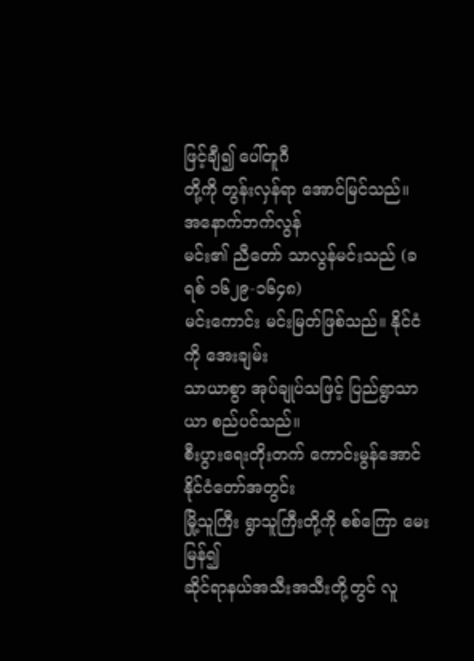ဖြင့်ချီ၍ ပေါ်တူဂီ
တို့ကို တွန်းလှန်ရာ အောင်မြင်သည်။ အနောက်ဘက်လွန်
မင်း၏ ညီတော် သာလွန်မင်းသည် (ခရစ် ၁၆၂၉-၁၆၄၈)
မင်းကောင်း မင်းမြတ်ဖြစ်သည်။ နိုင်ငံကို အေးချမ်း
သာယာစွာ အုပ်ချုပ်သဖြင့် ပြည်ရွာသာယာ စည်ပင်သည်။
စီးပွားရေးတိုးတက် ကောင်းမွန်အောင် နိုင်ငံတော်အတွင်း
မြို့သူကြီး ရွာသူကြီးတို့ကို စစ်ကြော မေးမြန်၍
ဆိုင်ရာနယ်အသီးအသီးတို့တွင် လူ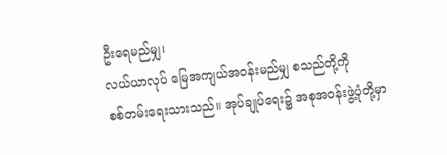ဦးရေမည်မျှ၊
လယ်ယာလုပ် မြေအကျယ်အဝန်းမည်မျှ စသည်တို့ကို
စစ်တမ်းရေးသားသည်။ အုပ်ချုပ်ရေး၌ အစုအဝန်းဖွဲ့ပုံတို့မှာ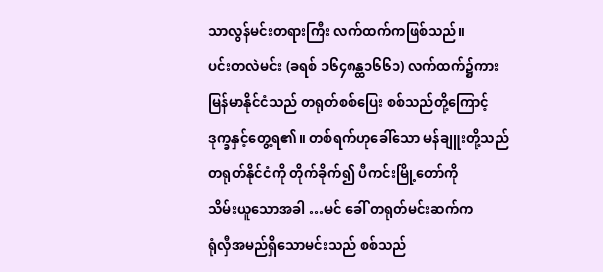သာလွန်မင်းတရားကြီး လက်ထက်ကဖြစ်သည်။
ပင်းတလဲမင်း (ခရစ် ၁၆၄၈န္ထ၁၆၆၁) လက်ထက်၌ကား
မြန်မာနိုင်ငံသည် တရုတ်စစ်ပြေး စစ်သည်တို့ကြောင့်
ဒုက္ခနှင့်တွေ့ရ၏။ တစ်ရက်ဟုခေါ်သော မန်ချူးတို့သည်
တရုတ်နိုင်ငံကို တိုက်ခိုက်၍ ပီကင်းမြို့တော်ကို
သိမ်းယူသောအခါ …မင် ခေါ် တရုတ်မင်းဆက်က
ရုံလှီအမည်ရှိသောမင်းသည် စစ်သည်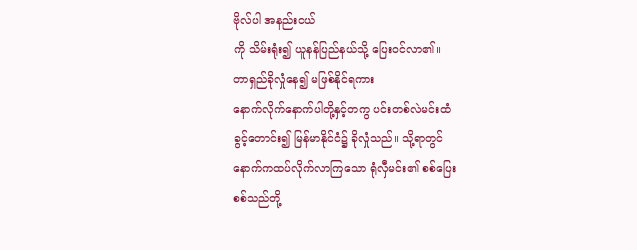ဗိုလ်ပါ အနည်းငယ်
ကို သိမ်းရုံး၍ ယူနန်ပြည်နယ်သို့ ပြေးဝင်လာ၏။
တာရှည်ခိုလှုံနေ၍ မဖြစ်နိုင်ရကား
နောက်လိုက်နောက်ပါတို့နှင့်တကွ ပင်းတစ်လဲမင်းထံ
ခွင့်တောင်း၍ မြန်မာနိုင်ငံ၌ ခိုလှုံသည်။ သို့ရာတွင်
နောက်ကထပ်လိုက်လာကြသော ရုံလှီမင်း၏ စစ်ပြေး
စစ်သည်တို့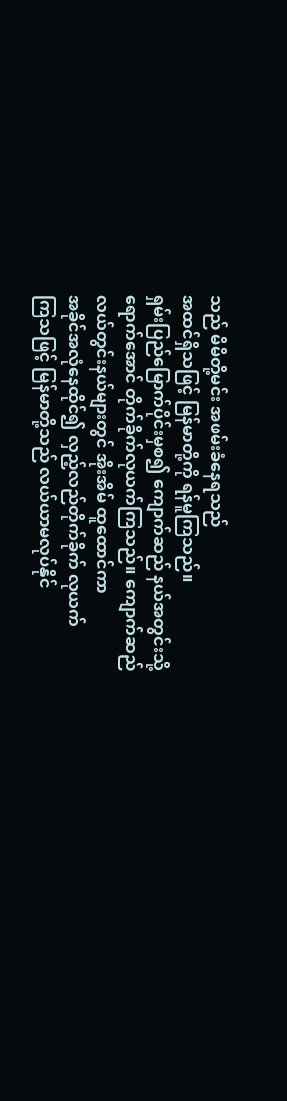သည် မိမိတို့မင်း အဖမ်းခံနေရသည်
အထင်ရှိသဖြင့် မြန်မာတို့ကို ရန်မူကြသည်။
ရှမ်းပြည်မြောက်ပိုင်းမှစ၍ ကျောက်ဆည် နယ်အတွင်းသို့
ရောက်အောင် တိုက်ခိုက်လုယက်ကြသည်။ ကျောက်ဆည်
လယ်တွင်းနယ်များတွင် အိုးအိမ် ထူထောင်ကာ
အခိုင်အလုံနေထိုင်၍ လှည့်လည်တိုက်ခိုက် လုယက်
ကြသဖြင့် မြန်မာတို့သည် လယ်ယာမလုပ်နိုင်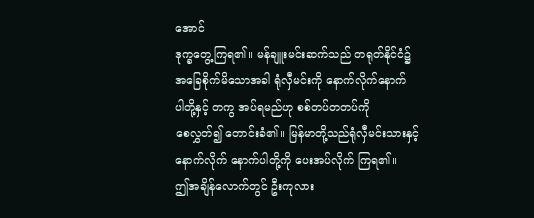အောင်
ဒုက္ခတွေ့ကြရ၏။ မန်ချူးမင်းဆက်သည် တရုတ်နိုင်ငံ၌
အခြေစိုက်မိသောအခါ ရုံလှီမင်းကို နောက်လိုက်နောက်
ပါတို့နှင့် တကွ အပ်ရမည်ဟု စစ်တပ်တတပ်ကို
စေလွှတ်၍ တောင်းခံ၏။ မြန်မာတို့သည်ရုံလှီမင်းသားနှင့်
နောက်လိုက် နောက်ပါတို့ကို ပေးအပ်လိုက် ကြရ၏။
ဤအချိန်လောက်တွင် ဦးကုလား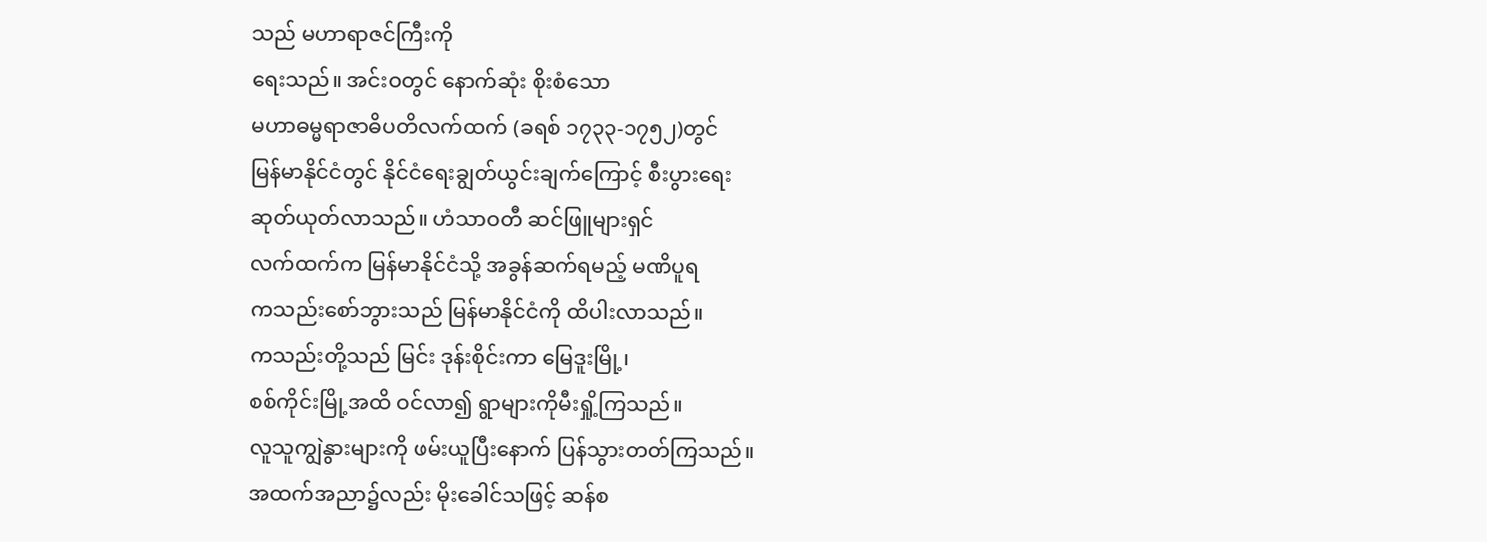သည် မဟာရာဇင်ကြီးကို
ရေးသည်။ အင်းဝတွင် နောက်ဆုံး စိုးစံသော
မဟာဓမ္မရာဇာဓိပတိလက်ထက် (ခရစ် ၁၇၃၃-၁၇၅၂)တွင်
မြန်မာနိုင်ငံတွင် နိုင်ငံရေးချွတ်ယွင်းချက်ကြောင့် စီးပွားရေး
ဆုတ်ယုတ်လာသည်။ ဟံသာဝတီ ဆင်ဖြူများရှင်
လက်ထက်က မြန်မာနိုင်ငံသို့ အခွန်ဆက်ရမည့် မဏိပူရ
ကသည်းစော်ဘွားသည် မြန်မာနိုင်ငံကို ထိပါးလာသည်။
ကသည်းတို့သည် မြင်း ဒုန်းစိုင်းကာ မြေဒူးမြို့၊
စစ်ကိုင်းမြို့အထိ ဝင်လာ၍ ရွာများကိုမီးရှို့ကြသည်။
လူသူကျွဲနွားများကို ဖမ်းယူပြီးနောက် ပြန်သွားတတ်ကြသည်။
အထက်အညာ၌လည်း မိုးခေါင်သဖြင့် ဆန်စ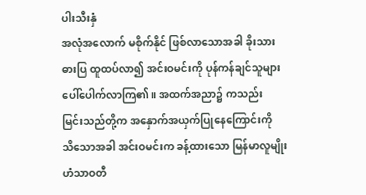ပါးသီးနှံ
အလုံအလောက် မစိုက်နိုင် ဖြစ်လာသောအခါ ခိုးသား
ဓားပြ ထူထပ်လာ၍ အင်းဝမင်းကို ပုန်ကန်ချင်သူများ
ပေါ်ပေါက်လာကြ၏။ အထက်အညာ၌ ကသည်း
မြင်းသည်တို့က အနှောက်အယှက်ပြုနေကြောင်းကို
သိသောအခါ အင်းဝမင်းက ခန့်ထားသော မြန်မာလူမျိုး
ဟံသာဝတီ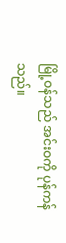မြို့ဝန်သည် အင်းဝကို ပုန်ကန်သည်။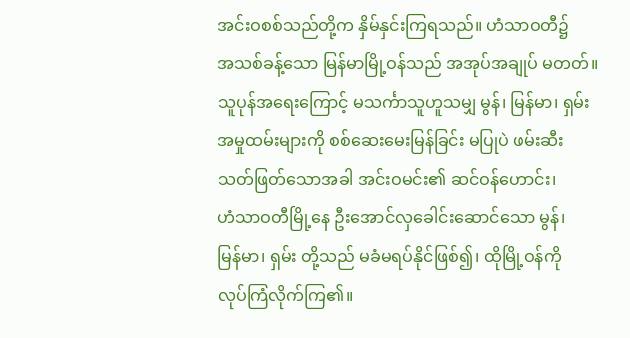အင်းဝစစ်သည်တို့က နှိမ်နှင်းကြရသည်။ ဟံသာဝတီ၌
အသစ်ခန့်သော မြန်မာမြို့ဝန်သည် အအုပ်အချုပ် မတတ်။
သူပုန်အရေးကြောင့် မသင်္ကာသူဟူသမျှ မွန်၊ မြန်မာ၊ ရှမ်း
အမှုထမ်းများကို စစ်ဆေးမေးမြန်ခြင်း မပြုပဲ ဖမ်းဆီး
သတ်ဖြတ်သောအခါ အင်းဝမင်း၏ ဆင်ဝန်ဟောင်း၊
ဟံသာဝတီမြို့နေ ဦးအောင်လှခေါင်းဆောင်သော မွန်၊
မြန်မာ၊ ရှမ်း တို့သည် မခံမရပ်နိုင်ဖြစ်၍၊ ထိုမြို့ဝန်ကို
လုပ်ကြံလိုက်ကြ၏။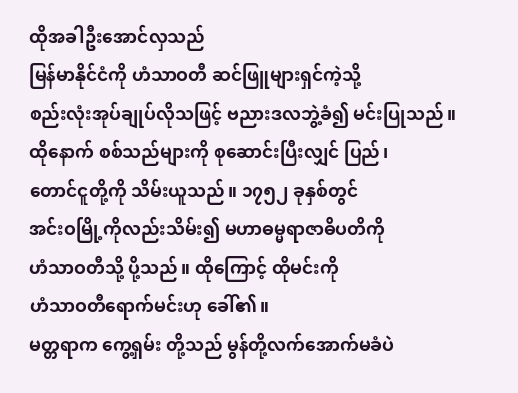ထိုအခါဦးအောင်လှသည်
မြန်မာနိုင်ငံကို ဟံသာဝတီ ဆင်ဖြူများရှင်ကဲ့သို့
စည်းလုံးအုပ်ချုပ်လိုသဖြင့် ဗညားဒလဘွဲ့ခံ၍ မင်းပြုသည်။
ထိုနောက် စစ်သည်များကို စုဆောင်းပြီးလျှင် ပြည်၊
တောင်ငူတို့ကို သိမ်းယူသည်။ ၁၇၅၂ ခုနှစ်တွင်
အင်းဝမြို့ကိုလည်းသိမ်း၍ မဟာဓမ္မရာဇာဓိပတိကို
ဟံသာဝတီသို့ ပို့သည်။ ထိုကြောင့် ထိုမင်းကို
ဟံသာဝတီရောက်မင်းဟု ခေါ်၏။
မတ္တရာက ကွေ့ရှမ်း တို့သည် မွန်တို့လက်အောက်မခံပဲ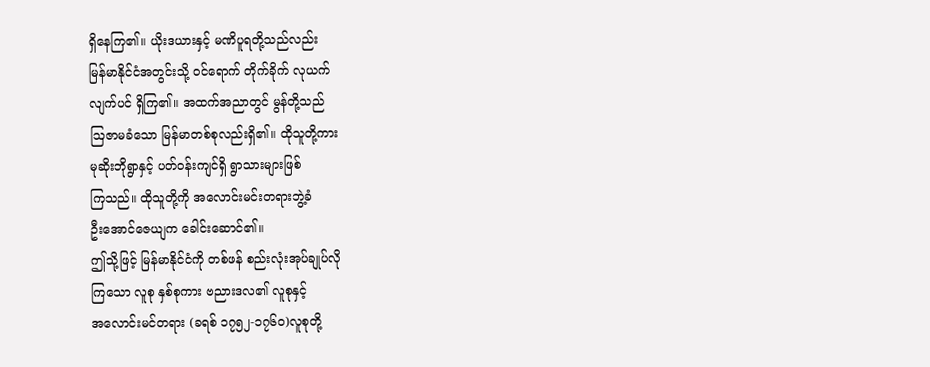ရှိနေကြ၏။ ယိုးဒယားနှင့် မဏိပူရတို့သည်လည်း
မြန်မာနိုင်ငံအတွင်းသို့ ဝင်ရောက် တိုက်ခိုက် လုယက်
လျက်ပင် ရှိကြ၏။ အထက်အညာတွင် မွန်တို့သည်
ဩဇာမခံသော မြန်မာတစ်စုလည်းရှိ၏။ ထိုသူတို့ကား
မုဆိုးဘိုရွာနှင့် ပတ်ဝန်းကျင်ရှိ ရွာသားများဖြစ်
ကြသည်။ ထိုသူတို့ကို အလောင်းမင်းတရားဘွဲ့ခံ
ဦးအောင်ဇေယျက ခေါင်းဆောင်၏။
ဤသို့ဖြင့် မြန်မာနိုင်ငံကို တစ်ဖန် စည်းလုံးအုပ်ချုပ်လို
ကြသော လူစု နှစ်စုကား ဗညားဒလ၏ လူစုနှင့်
အလောင်းမင်တရား (ခရစ် ၁၇၅၂-၁၇၆ဝ)လူစုတို့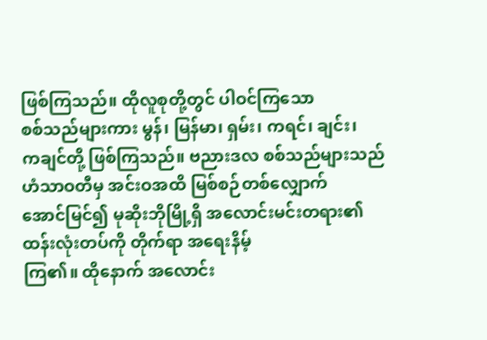ဖြစ်ကြသည်။ ထိုလူစုတို့တွင် ပါဝင်ကြသော
စစ်သည်များကား မွန်၊ မြန်မာ၊ ရှမ်း၊ ကရင်၊ ချင်း၊
ကချင်တို့ ဖြစ်ကြသည်။ ဗညားဒလ စစ်သည်များသည်
ဟံသာဝတီမှ အင်းဝအထိ မြစ်စဉ်တစ်လျှောက်
အောင်မြင်၍ မုဆိုးဘိုမြို့ရှိ အလောင်းမင်းတရား၏
ထန်းလုံးတပ်ကို တိုက်ရာ အရေးနိမ့်
ကြ၏။ ထိုနောက် အလောင်း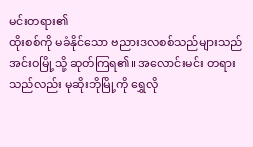မင်းတရား၏
ထိုးစစ်ကို မခံနိုင်သော ဗညားဒလစစ်သည်များသည်
အင်းဝမြို့သို့ ဆုတ်ကြရ၏။ အလောင်းမင်း တရား
သည်လည်း မုဆိုးဘိုမြို့ကို ရွှေလို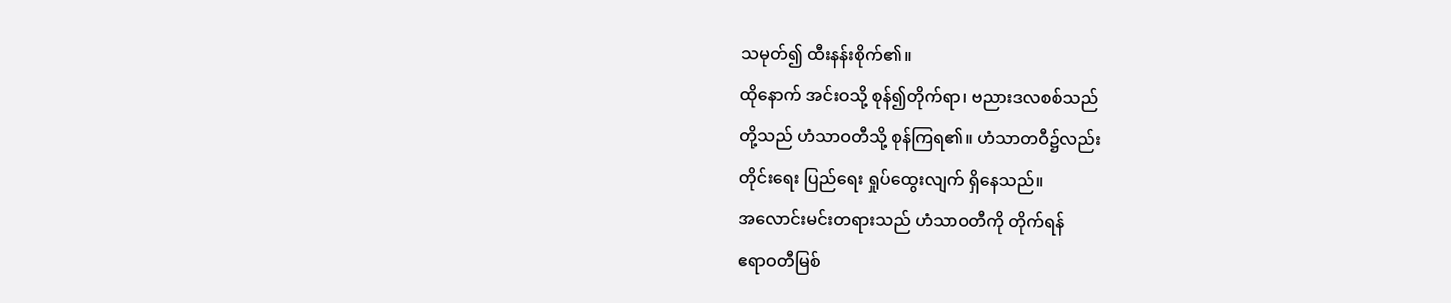သမုတ်၍ ထီးနန်းစိုက်၏။
ထိုနောက် အင်းဝသို့ စုန်၍တိုက်ရာ၊ ဗညားဒလစစ်သည်
တို့သည် ဟံသာဝတီသို့ စုန်ကြရ၏။ ဟံသာတဝီ၌လည်း
တိုင်းရေး ပြည်ရေး ရှုပ်ထွေးလျက် ရှိနေသည်။
အလောင်းမင်းတရားသည် ဟံသာဝတီကို တိုက်ရန်
ဧရာဝတီမြစ်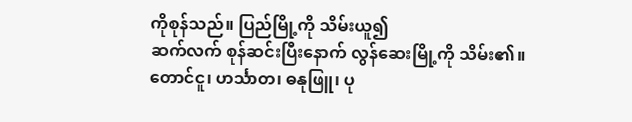ကိုစုန်သည်။ ပြည်မြို့ကို သိမ်းယူ၍
ဆက်လက် စုန်ဆင်းပြီးနောက် လွန်ဆေးမြို့ကို သိမ်း၏။
တောင်ငူ၊ ဟင်္သာတ၊ ဓနုဖြူ၊ ပု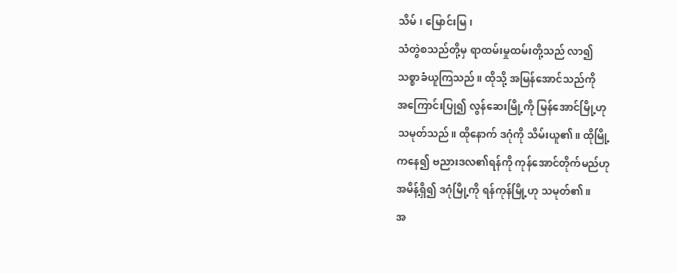သိမ်၊ မြောင်းမြ၊
သံတွဲစသည်တို့မှ ရာထမ်းမှုထမ်းတို့သည် လာ၍
သစ္စာခံယူကြသည်။ ထိုသို့ အမြန်အောင်သည်ကို
အကြောင်းပြု၍ လွန်ဆေးမြို့ကို မြန်အောင်မြို့ဟု
သမုတ်သည်။ ထိုနောက် ဒဂုံကို သိမ်းယူ၏။ ထိုမြို့
ကနေ၍ ဗညားဒလ၏ရန်ကို ကုန်အောင်တိုက်မည်ဟု
အမိန့်ရှိ၍ ဒဂုံမြို့ကို ရန်ကုန်မြို့ဟု သမုတ်၏။
အ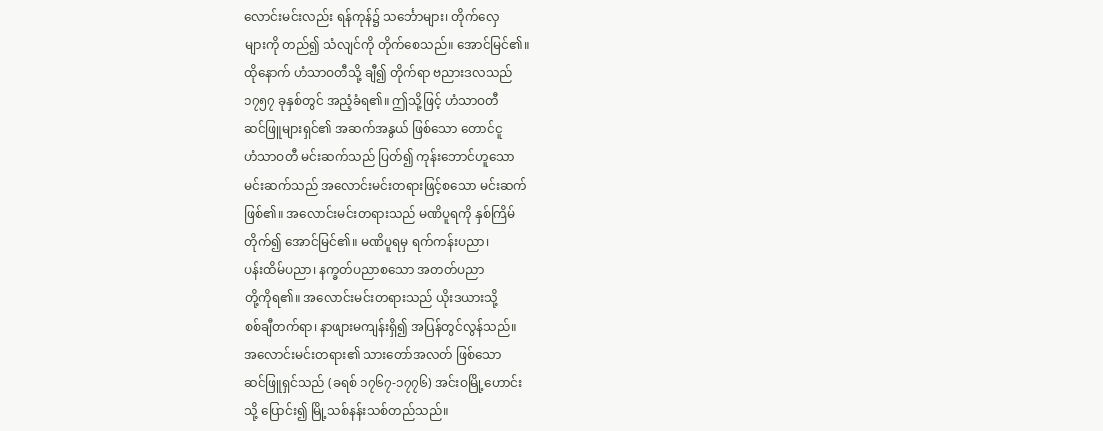လောင်းမင်းလည်း ရန်ကုန်၌ သင်္ဘောများ၊ တိုက်လှေ
များကို တည်၍ သံလျင်ကို တိုက်စေသည်။ အောင်မြင်၏။
ထိုနောက် ဟံသာဝတီသို့ ချီ၍ တိုက်ရာ ဗညားဒလသည်
၁၇၅၇ ခုနှစ်တွင် အညံ့ခံရ၏။ ဤသို့ဖြင့် ဟံသာဝတီ
ဆင်ဖြူများရှင်၏ အဆက်အနွယ် ဖြစ်သော တောင်ငူ
ဟံသာဝတီ မင်းဆက်သည် ပြတ်၍ ကုန်းဘောင်ဟူသော
မင်းဆက်သည် အလောင်းမင်းတရားဖြင့်စသော မင်းဆက်
ဖြစ်၏။ အလောင်းမင်းတရားသည် မဏိပူရကို နှစ်ကြိမ်
တိုက်၍ အောင်မြင်၏။ မဏိပူရမှ ရက်ကန်းပညာ၊
ပန်းထိမ်ပညာ၊ နက္ခတ်ပညာစသော အတတ်ပညာ
တို့ကိုရ၏။ အလောင်းမင်းတရားသည် ယိုးဒယားသို့
စစ်ချီတက်ရာ၊ နာဖျားမကျန်းရှိ၍ အပြန်တွင်လွန်သည်။
အလောင်းမင်းတရား၏ သားတော်အလတ် ဖြစ်သော
ဆင်ဖြူရှင်သည် (ခရစ် ၁၇၆၇-၁၇၇၆) အင်းဝမြို့ဟောင်း
သို့ ပြောင်း၍ မြို့သစ်နန်းသစ်တည်သည်။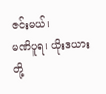ဇင်းမယ်၊
မဏိပူရ၊ ယိုးဒယားတို့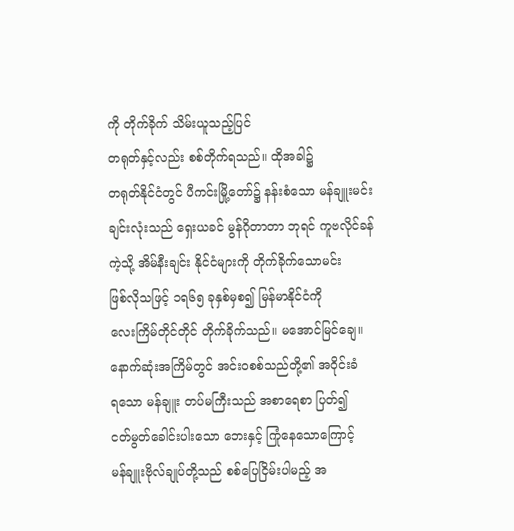ကို တိုက်ခိုက် သိမ်းယူသည့်ပြင်
တရုတ်နှင့်လည်း စစ်တိုက်ရသည်။ ထိုအခါ၌
တရုတ်နိုင်ငံတွင် ပီကင်းမြို့တော်၌ နန်းစံသော မန်ချူးမင်း
ချင်းလုံးသည် ရှေးယခင် မွန်ဂိုတာတာ ဘုရင် ကူဗလိုင်ခန်
ကဲ့သို့ အိမ်နီးချင်း နိုင်ငံများကို တိုက်ခိုက်သောမင်း
ဖြစ်လိုသဖြင့် ၁ရ၆၅ ခုနှစ်မှစ၍ မြန်မာနိုင်ငံကို
လေးကြိမ်တိုင်တိုင် တိုက်ခိုက်သည်။ မအောင်မြင်ချေ။
နောက်ဆုံးအကြိမ်တွင် အင်းဝစစ်သည်တို့၏ အဝိုင်းခံ
ရသော မန်ချူး တပ်မကြီးသည် အစာရေစာ ပြတ်၍
ငတ်မွတ်ခေါင်းပါးသော ဘေးနှင့် ကြုံနေသောကြောင့်
မန်ချူးဗိုလ်ချုပ်တို့သည် စစ်ပြေငြိမ်းပါမည့် အ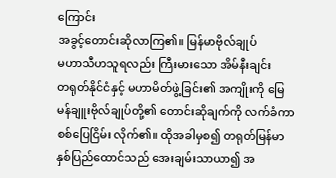ကြောင်း
အခွင့်တောင်းဆိုလာကြ၏။ မြန်မာဗိုလ်ချုပ်
မဟာသီဟသူရလည်း ကြီးမားသော အိမ်နီးချင်း
တရုတ်နိုင်ငံနှင့် မဟာမိတ်ဖွဲ့ခြင်း၏ အကျိုးကို မြေ
မန်ချူးဗိုလ်ချုပ်တို့၏ တောင်းဆိုချက်ကို လက်ခံကာ
စစ်ပြေငြိမ်း လိုက်၏။ ထိုအခါမှစ၍ တရုတ်မြန်မာ
နှစ်ပြည်ထောင်သည် အေးချမ်းသာယာ၍ အ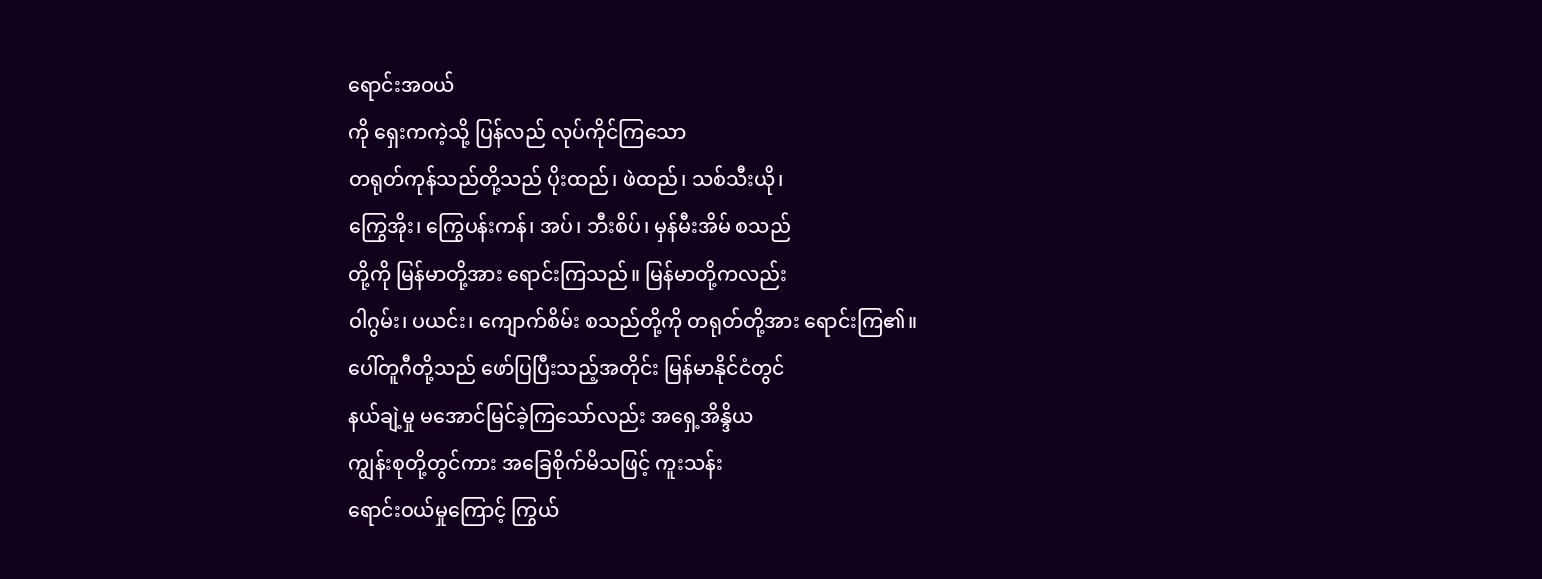ရောင်းအဝယ်
ကို ရှေးကကဲ့သို့ ပြန်လည် လုပ်ကိုင်ကြသော
တရုတ်ကုန်သည်တို့သည် ပိုးထည်၊ ဖဲထည်၊ သစ်သီးယို၊
ကြွေအိုး၊ ကြွေပန်းကန်၊ အပ်၊ ဘီးစိပ်၊ မှန်မီးအိမ် စသည်
တို့ကို မြန်မာတို့အား ရောင်းကြသည်။ မြန်မာတို့ကလည်း
ဝါဂွမ်း၊ ပယင်း၊ ကျောက်စိမ်း စသည်တို့ကို တရုတ်တို့အား ရောင်းကြ၏။
ပေါ်တူဂီတို့သည် ဖော်ပြပြီးသည့်အတိုင်း မြန်မာနိုင်ငံတွင်
နယ်ချဲ့မှု မအောင်မြင်ခဲ့ကြသော်လည်း အရှေ့အိန္ဒိယ
ကျွန်းစုတို့တွင်ကား အခြေစိုက်မိသဖြင့် ကူးသန်း
ရောင်းဝယ်မှုကြောင့် ကြွယ်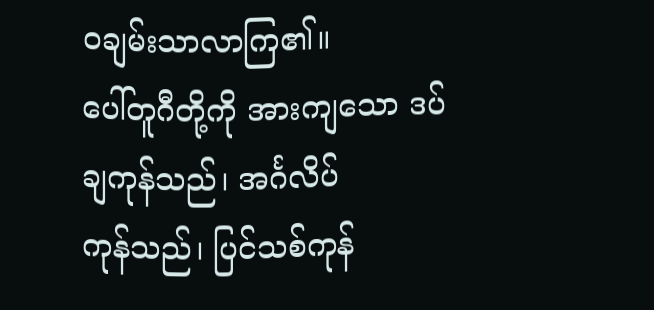ဝချမ်းသာလာကြ၏။
ပေါ်တူဂီတို့ကို အားကျသော ဒပ်ချကုန်သည်၊ အင်္ဂလိပ်
ကုန်သည်၊ ပြင်သစ်ကုန်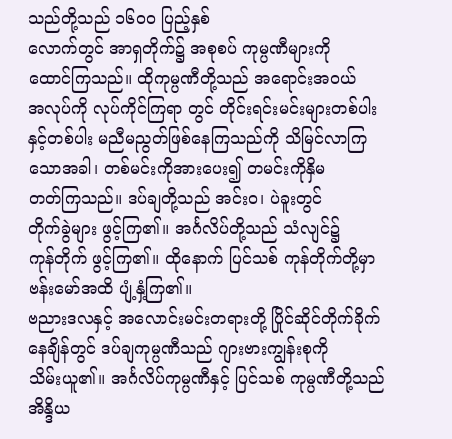သည်တို့သည် ၁၆ဝဝ ပြည့်နှစ်
လောက်တွင် အာရှတိုက်၌ အစုစပ် ကုမ္ပဏီများကို
ထောင်ကြသည်။ ထိုကုမ္ပဏီတို့သည် အရောင်းအဝယ်
အလုပ်ကို လုပ်ကိုင်ကြရာ တွင် တိုင်းရင်းမင်းများတစ်ပါး
နှင့်တစ်ပါး မညီမညွတ်ဖြစ်နေကြသည်ကို သိမြင်လာကြ
သောအခါ၊ တစ်မင်းကိုအားပေး၍ တမင်းကိုနှိမ
တတ်ကြသည်။ ဒပ်ချတို့သည် အင်းဝ၊ ပဲခူးတွင်
တိုက်ခွဲများ ဖွင့်ကြ၏။ အင်္ဂလိပ်တို့သည် သံလျင်၌
ကုန်တိုက် ဖွင့်ကြ၏။ ထိုနောက် ပြင်သစ် ကုန်တိုက်တို့မှာ
ဗန်းမော်အထိ ပျံ့နှံ့ကြ၏။
ဗညားဒလနှင့် အလောင်းမင်းတရားတို့ ပြိုင်ဆိုင်တိုက်ခိုက်
နေချိန်တွင် ဒပ်ချကုမ္ပဏီသည် ဂျားဗားကျွန်းစုကို
သိမ်းယူ၏။ အင်္ဂလိပ်ကုမ္ပဏီနှင့် ပြင်သစ် ကုမ္ပဏီတို့သည်
အိန္ဒိယ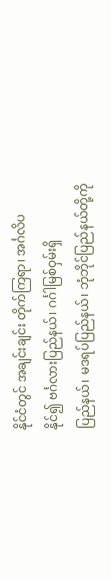နိုင်ငံတွင် အချင်းချင်း တိုက်ကြရာ၊ အင်္ဂလိပ
နိုင်၍ ဗင်္ဂလားပြည်နယ်၊ ဂင်္ဂါမြစ်ဝှမ်းရှိ
ပြည်နယ်၊ မဒရပ်ပြည်နယ်၊ ဘုံဘိုင်ပြည်နယ်တို့ကို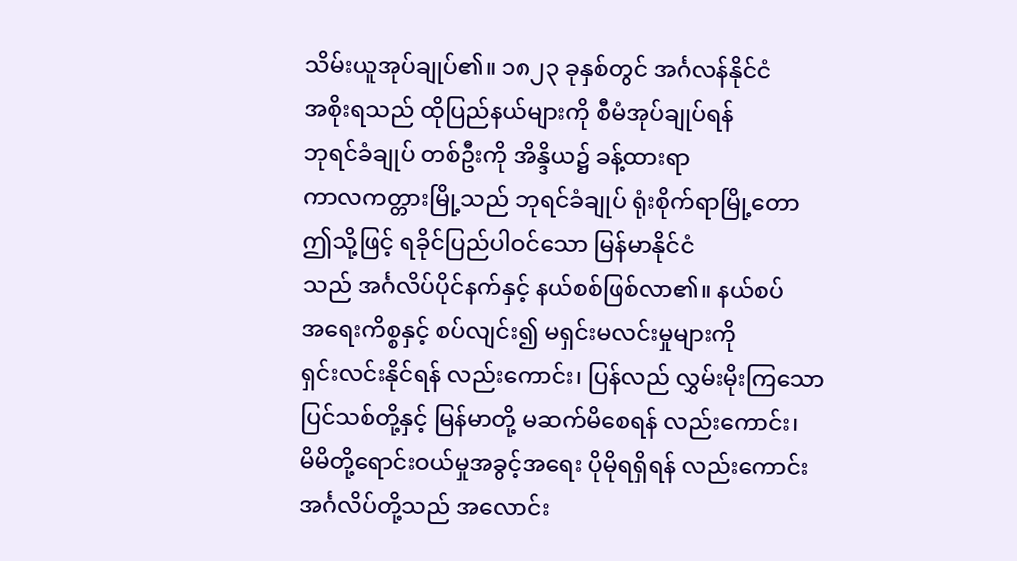သိမ်းယူအုပ်ချုပ်၏။ ၁၈၂၃ ခုနှစ်တွင် အင်္ဂလန်နိုင်ငံ
အစိုးရသည် ထိုပြည်နယ်များကို စီမံအုပ်ချုပ်ရန်
ဘုရင်ခံချုပ် တစ်ဦးကို အိန္ဒိယ၌ ခန့်ထားရာ
ကာလကတ္တားမြို့သည် ဘုရင်ခံချုပ် ရုံးစိုက်ရာမြို့တော
ဤသို့ဖြင့် ရခိုင်ပြည်ပါဝင်သော မြန်မာနိုင်ငံ
သည် အင်္ဂလိပ်ပိုင်နက်နှင့် နယ်စစ်ဖြစ်လာ၏။ နယ်စပ်
အရေးကိစ္စနှင့် စပ်လျင်း၍ မရှင်းမလင်းမှုများကို
ရှင်းလင်းနိုင်ရန် လည်းကောင်း၊ ပြန်လည် လွှမ်းမိုးကြသော
ပြင်သစ်တို့နှင့် မြန်မာတို့ မဆက်မိစေရန် လည်းကောင်း၊
မိမိတို့ရောင်းဝယ်မှုအခွင့်အရေး ပိုမိုရရှိရန် လည်းကောင်း
အင်္ဂလိပ်တို့သည် အလောင်း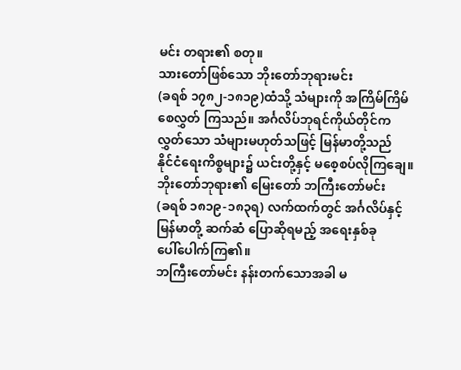မင်း တရား၏ စတု။
သားတော်ဖြစ်သော ဘိုးတော်ဘုရားမင်း
(ခရစ် ၁၇၈၂-၁၈၁၉)ထံသို့ သံများကို အကြိမ်ကြိမ်
စေလွှတ် ကြသည်။ အင်္ဂလိပ်ဘုရင်ကိုယ်တိုင်က
လွှတ်သော သံများမဟုတ်သဖြင့် မြန်မာတို့သည်
နိုင်ငံရေးကိစ္စများ၌ ယင်းတို့နှင့် မစေ့စပ်လိုကြချေ။
ဘိုးတော်ဘုရား၏ မြေးတော် ဘကြီးတော်မင်း
(ခရစ် ၁၈၁၉-၁၈၃ရ) လက်ထက်တွင် အင်္ဂလိပ်နှင့်
မြန်မာတို့ ဆက်ဆံ ပြောဆိုရမည့် အရေးနှစ်ခု
ပေါ်ပေါက်ကြ၏။
ဘကြီးတော်မင်း နန်းတက်သောအခါ မ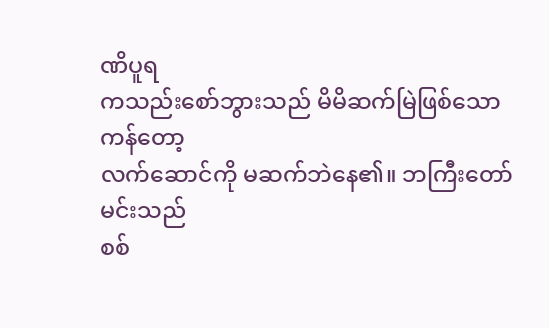ဏိပူရ
ကသည်းစော်ဘွားသည် မိမိဆက်မြဲဖြစ်သော ကန်တော့
လက်ဆောင်ကို မဆက်ဘဲနေ၏။ ဘကြီးတော်မင်းသည်
စစ်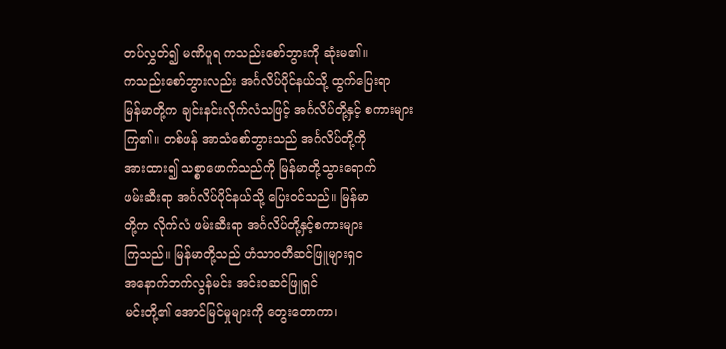တပ်လွှတ်၍ မဏိပူရ ကသည်းစော်ဘွားကို ဆုံးမ၏။
ကသည်းစော်ဘွားလည်း အင်္ဂလိပ်ပိုင်နယ်သို့ ထွက်ပြေးရာ
မြန်မာတို့က ချင်းနင်းလိုက်လံသဖြင့် အင်္ဂလိပ်တို့နှင့် စကားများ
ကြ၏။ တစ်ဖန် အာသံစော်ဘွားသည် အင်္ဂလိပ်တို့ကို
အားထား၍ သစ္စာဖောက်သည်ကို မြန်မာတို့သွားရောက်
ဖမ်းဆီးရာ အင်္ဂလိပ်ပိုင်နယ်သို့ ပြေးဝင်သည်။ မြန်မာ
တို့က လိုက်လံ ဖမ်းဆီးရာ အင်္ဂလိပ်တို့နှင့်စကားများ
ကြသည်။ မြန်မာတို့သည် ဟံသာဝတီဆင်ဖြူများရှင
အနောက်ဘက်လွန်မင်း အင်းဝဆင်ဖြူရှင်
မင်းတို့၏ အောင်မြင်မှုများကို တွေးတောကာ၊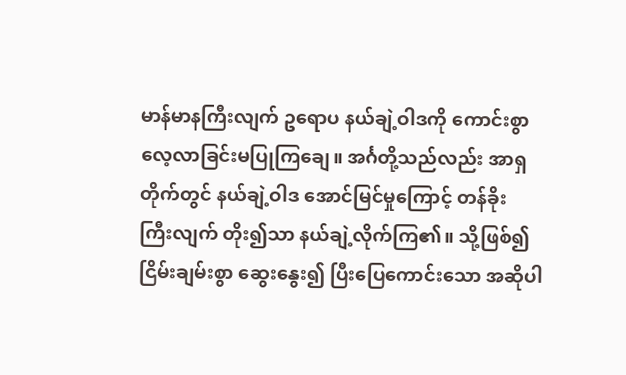မာန်မာနကြီးလျက် ဥရောပ နယ်ချဲ့ဝါဒကို ကောင်းစွာ
လေ့လာခြင်းမပြုကြချေ။ အင်္ဂတို့သည်လည်း အာရှ
တိုက်တွင် နယ်ချဲ့ဝါဒ အောင်မြင်မှုကြောင့် တန်ခိုး
ကြီးလျက် တိုး၍သာ နယ်ချဲ့လိုက်ကြ၏။ သို့ဖြစ်၍
ငြိမ်းချမ်းစွာ ဆွေးနွေး၍ ပြီးပြေကောင်းသော အဆိုပါ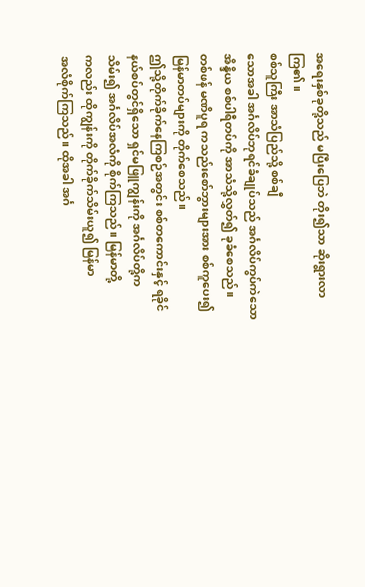အရေးနှစ်ခုတို့သည် မပြီးပြေဘဲ တိုး၍သာ ဆိုးရွားလာကြ၏။
စစ်သူကြီး အာသံပြည်သို့ စစ်ချီ
သောအခါ အင်္ဂလိပ်ဘုရင်ခံချုပ်သည် အင်္ဂလိပ်ကွပ်ကဲသော
အိန္ဒိယ စစ်ပါရီတပ်ကို အာသံသို့လွှတ်၍ ခုခံစေသည်။
တစ်ဖန် မဏိပူရ ကသည်းစော်ဘွားများအား စစ်ကူပေး၍
မြန်မာတပ်များကို တိုက်စေသည်။
ဤသို့တိုက်ခိုက်နေကြစဉ်အတွင်း စစ်တကောင်းနှင့် ရခိုင်
နယ်စပ်တွင်ရှိသော ရှင်မဖြူကျွန်းကို အင်္ဂလိပ်တို့က
သိမ်း၍ အင်္ဂလိပ်အလံကို စိုက်ကြသည်။ မြန်မာတို့
ကလည်း ထိုကျွန်းကို တိုက်ခိုက်သိမ်းယူ၍ မြန်မာ
အလံစိုက်ကြသည်။ ထိုအခါ အင်္ဂ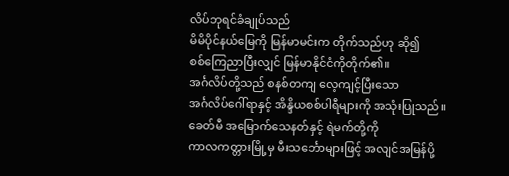လိပ်ဘုရင်ခံချုပ်သည်
မိမိပိုင်နယ်မြေကို မြန်မာမင်းက တိုက်သည်ဟု ဆို၍
စစ်ကြေညာပြီးလျှင် မြန်မာနိုင်ငံကိုတိုက်၏။
အင်္ဂလိပ်တို့သည် စနစ်တကျ လေ့ကျင့်ပြီးသော
အင်္ဂလိပ်ဂေါ်ရာနှင့် အိန္ဒိယစစ်ပါရီများကို အသုံးပြုသည်။
ခေတ်မီ အမြောက်သေနတ်နှင့် ရဲမက်တို့ကို
ကာလကတ္တားမြို့မှ မီးသင်္ဘောများဖြင့် အလျင်အမြန်ပို့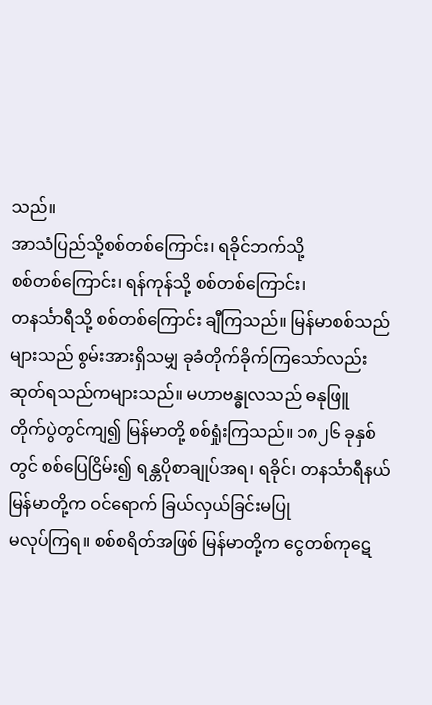သည်။
အာသံပြည်သို့စစ်တစ်ကြောင်း၊ ရခိုင်ဘက်သို့
စစ်တစ်ကြောင်း၊ ရန်ကုန်သို့ စစ်တစ်ကြောင်း၊
တနင်္သာရီသို့ စစ်တစ်ကြောင်း ချီကြသည်။ မြန်မာစစ်သည်
များသည် စွမ်းအားရှိသမျှ ခုခံတိုက်ခိုက်ကြသော်လည်း
ဆုတ်ရသည်ကများသည်။ မဟာဗန္ဓုလသည် ဓနုဖြူ
တိုက်ပွဲတွင်ကျ၍ မြန်မာတို့ စစ်ရှုံးကြသည်။ ၁၈၂၆ ခုနှစ်
တွင် စစ်ပြေငြိမ်း၍ ရန္တပိုစာချုပ်အရ၊ ရခိုင်၊ တနင်္သာရီနယ်
မြန်မာတို့က ဝင်ရောက် ခြယ်လှယ်ခြင်းမပြု
မလုပ်ကြရ။ စစ်စရိတ်အဖြစ် မြန်မာတို့က ငွေတစ်ကုဋေ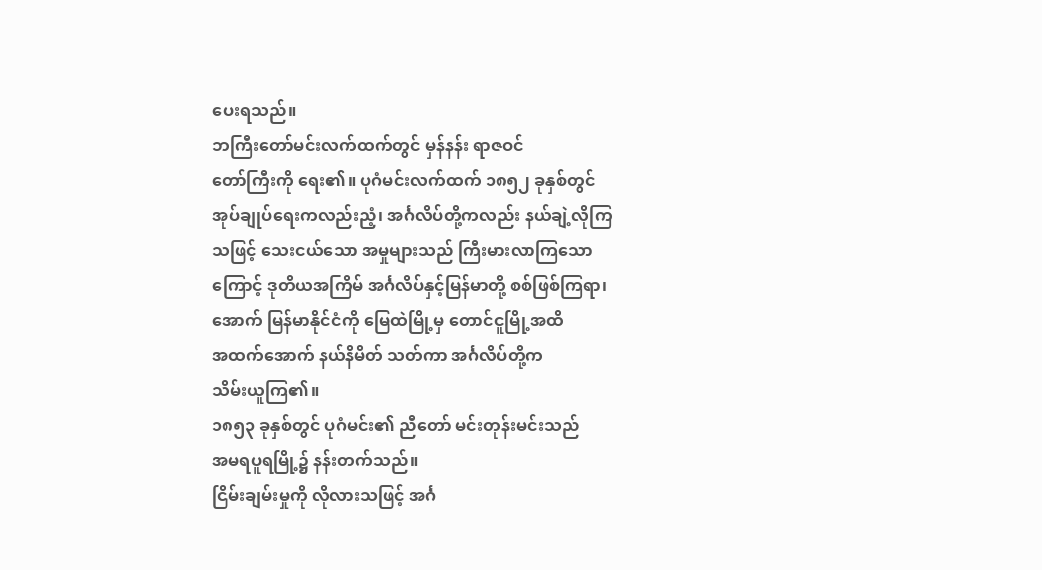ပေးရသည်။
ဘကြီးတော်မင်းလက်ထက်တွင် မှန်နန်း ရာဇဝင်
တော်ကြီးကို ရေး၏။ ပုဂံမင်းလက်ထက် ၁၈၅၂ ခုနှစ်တွင်
အုပ်ချုပ်ရေးကလည်းညံ့၊ အင်္ဂလိပ်တို့ကလည်း နယ်ချဲ့လိုကြ
သဖြင့် သေးငယ်သော အမှုများသည် ကြီးမားလာကြသော
ကြောင့် ဒုတိယအကြိမ် အင်္ဂလိပ်နှင့်မြန်မာတို့ စစ်ဖြစ်ကြရာ၊
အောက် မြန်မာနိုင်ငံကို မြေထဲမြို့မှ တောင်ငူမြို့အထိ
အထက်အောက် နယ်နိမိတ် သတ်ကာ အင်္ဂလိပ်တို့က
သိမ်းယူကြ၏။
၁၈၅၃ ခုနှစ်တွင် ပုဂံမင်း၏ ညီတော် မင်းတုန်းမင်းသည်
အမရပူရမြို့၌ နန်းတက်သည်။
ငြိမ်းချမ်းမှုကို လိုလားသဖြင့် အင်္ဂ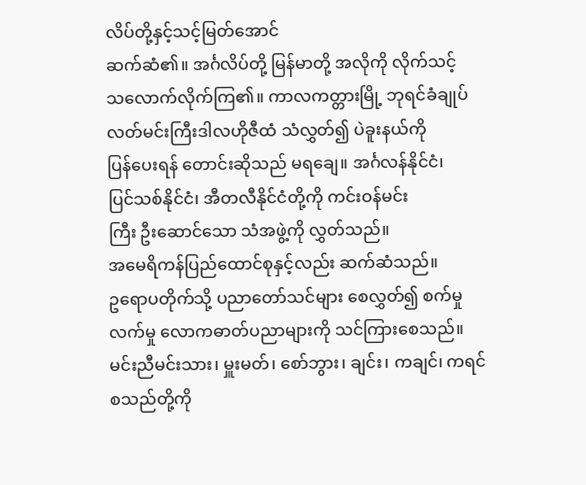လိပ်တို့နှင့်သင့်မြတ်အောင်
ဆက်ဆံ၏။ အင်္ဂလိပ်တို့ မြန်မာတို့ အလိုကို လိုက်သင့်
သလောက်လိုက်ကြ၏။ ကာလကတ္တားမြို့ ဘုရင်ခံချုပ်
လတ်မင်းကြီးဒါလဟိုဇီထံ သံလွှတ်၍ ပဲခူးနယ်ကို
ပြန်ပေးရန် တောင်းဆိုသည် မရချေ။ အင်္ဂလန်နိုင်ငံ၊
ပြင်သစ်နိုင်ငံ၊ အီတလီနိုင်ငံတို့ကို ကင်းဝန်မင်း
ကြီး ဦးဆောင်သော သံအဖွဲ့ကို လွှတ်သည်။
အမေရိကန်ပြည်ထောင်စုနှင့်လည်း ဆက်ဆံသည်။
ဥရောပတိုက်သို့ ပညာတော်သင်များ စေလွှတ်၍ စက်မှု
လက်မှု လောကဓာတ်ပညာများကို သင်ကြားစေသည်။
မင်းညီမင်းသား၊ မှူးမတ်၊ စော်ဘွား၊ ချင်း၊ ကချင်၊ ကရင်
စသည်တို့ကို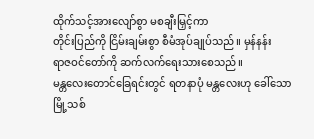ထိုက်သင့်အားလျော်စွာ မစချီးမြှင့်ကာ
တိုင်းပြည်ကို ငြိမ်းချမ်းစွာ စီမံအုပ်ချုပ်သည်။ မှန်နန်း
ရာဇဝင်တော်ကို ဆက်လက်ရေးသားစေသည်။
မန္တလေးတောင်ခြေရင်းတွင် ရတနာပုံ မန္တလေးဟု ခေါ်သော
မြို့သစ်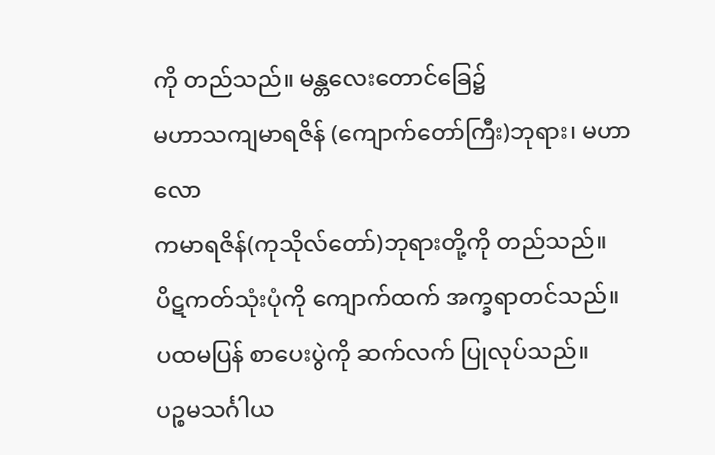ကို တည်သည်။ မန္တလေးတောင်ခြေ၌
မဟာသကျမာရဇိန် (ကျောက်တော်ကြီး)ဘုရား၊ မဟာလော
ကမာရဇိန်(ကုသိုလ်တော်)ဘုရားတို့ကို တည်သည်။
ပိဋကတ်သုံးပုံကို ကျောက်ထက် အက္ခရာတင်သည်။
ပထမပြန် စာပေးပွဲကို ဆက်လက် ပြုလုပ်သည်။
ပဉ္စမသင်္ဂါယ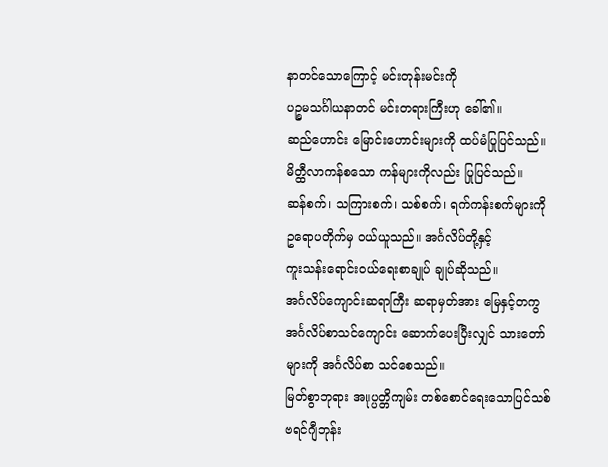နာတင်သောကြောင့် မင်းတုန်းမင်းကို
ပဉ္စမသင်္ဂါယနာတင် မင်းတရားကြီးဟု ခေါ်၏။
ဆည်ဟောင်း မြောင်းဟောင်းများကို ထပ်မံပြုပြင်သည်။
မိတ္ထီလာကန်စသော ကန်များကိုလည်း ပြုပြင်သည်။
ဆန်စက်၊ သကြားစက်၊ သစ်စက်၊ ရက်ကန်းစက်များကို
ဥရောပတိုက်မှ ဝယ်ယူသည်။ အင်္ဂလိပ်တို့နှင့်
ကူးသန်းရောင်းဝယ်ရေးစာချုပ် ချုပ်ဆိုသည်။
အင်္ဂလိပ်ကျောင်းဆရာကြီး ဆရာမှတ်အား မြေနှင့်တကွ
အင်္ဂလိပ်စာသင်ကျောင်း ဆောက်ပေးပြီးလျှင် သားတော်
များကို အင်္ဂလိပ်စာ သင်စေသည်။
မြတ်စွာဘုရား အ။ုပ္ပတ္တိကျမ်း တစ်စောင်ရေးသောပြင်သစ်
ဗရင်ဂျီဘုန်း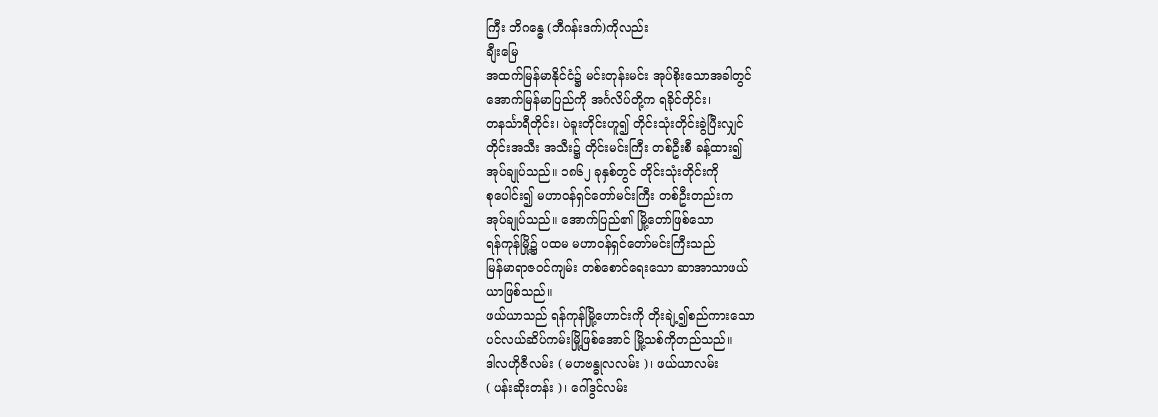ကြီး ဘိဂန္ဓေ (ဘီဂန်းဒက်)ကိုလည်း
ချီးမြေ
အထက်မြန်မာနိုင်ငံ၌ မင်းတုန်းမင်း အုပ်စိုးသောအခါတွင်
အောက်မြန်မာပြည်ကို အင်္ဂလိပ်တို့က ရခိုင်တိုင်း၊
တနင်္သာရီတိုင်း၊ ပဲခူးတိုင်းဟူ၍ တိုင်းသုံးတိုင်းခွဲပြီးလျှင်
တိုင်းအသီး အသီး၌ တိုင်းမင်းကြီး တစ်ဦးစီ ခန့်ထား၍
အုပ်ချုပ်သည်။ ၁၈၆၂ ခုနှစ်တွင် တိုင်းသုံးတိုင်းကို
စုပေါင်း၍ မဟာဝန်ရှင်တော်မင်းကြီး တစ်ဦးတည်းက
အုပ်ချုပ်သည်။ အောက်ပြည်၏ မြို့တော်ဖြစ်သော
ရန်ကုန်မြို့၌ ပထမ မဟာဝန်ရှင်တော်မင်းကြီးသည်
မြန်မာရာဇဝင်ကျမ်း တစ်စောင်ရေးသော ဆာအာသာဖယ်
ယာဖြစ်သည်။
ဖယ်ယာသည် ရန်ကုန်မြို့ဟောင်းကို တိုးချဲ့၍စည်ကားသော
ပင်လယ်ဆိပ်ကမ်းမြို့ဖြစ်အောင် မြို့သစ်ကိုတည်သည်။
ဒါလဟိုဇီလမ်း ( မဟဗန္ဓုလလမ်း )၊ ဖယ်ယာလမ်း
( ပန်းဆိုးတန်း )၊ ဂေါ်ဒွင်လမ်း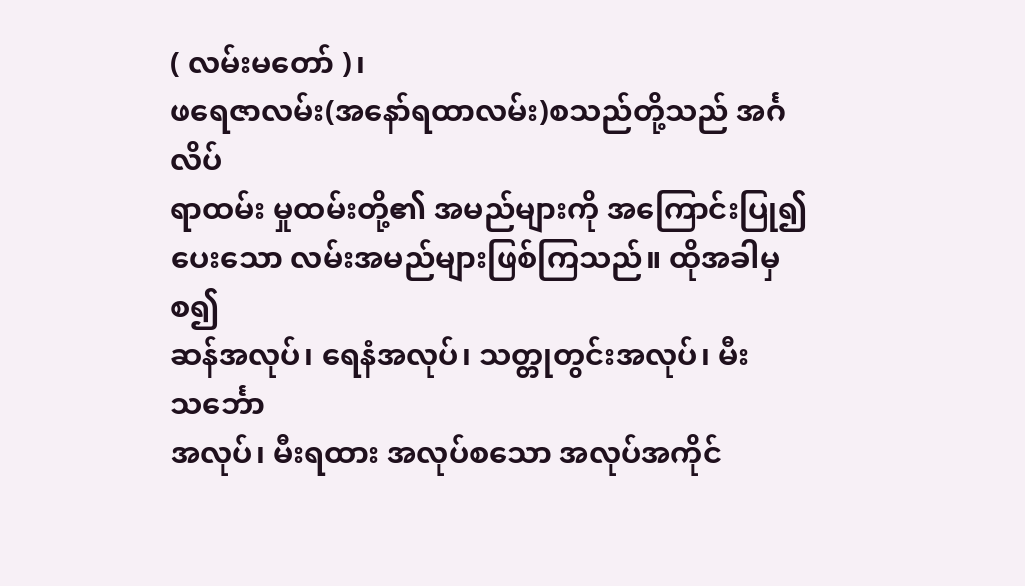( လမ်းမတော် )၊
ဖရေဇာလမ်း(အနော်ရထာလမ်း)စသည်တို့သည် အင်္ဂလိပ်
ရာထမ်း မှုထမ်းတို့၏ အမည်များကို အကြောင်းပြု၍
ပေးသော လမ်းအမည်များဖြစ်ကြသည်။ ထိုအခါမှစ၍
ဆန်အလုပ်၊ ရေနံအလုပ်၊ သတ္တုတွင်းအလုပ်၊ မီးသင်္ဘော
အလုပ်၊ မီးရထား အလုပ်စသော အလုပ်အကိုင်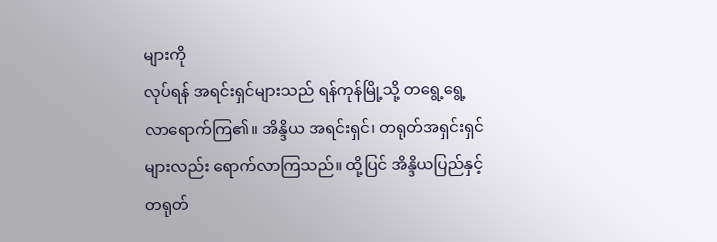များကို
လုပ်ရန် အရင်းရှင်များသည် ရန်ကုန်မြို့သို့ တရွေ့ရွေ့
လာရောက်ကြ၏။ အိန္ဒိယ အရင်းရှင်၊ တရုတ်အရှင်းရှင်
များလည်း ရောက်လာကြသည်။ ထို့ပြင် အိန္ဒိယပြည်နှင့်
တရုတ်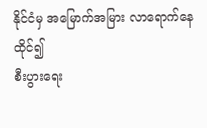နိုင်ငံမှ အမြောက်အမြား လာရောက်နေထိုင်၍
စီးပွားရေး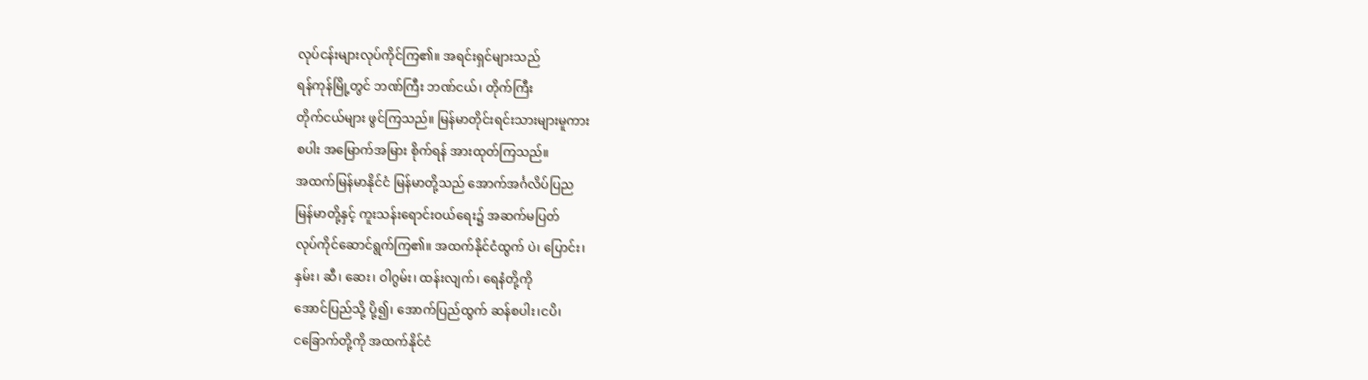လုပ်ငန်းများလုပ်ကိုင်ကြ၏။ အရင်းရှင်များသည်
ရန်ကုန်မြို့တွင် ဘဏ်ကြီး ဘဏ်ငယ်၊ တိုက်ကြီး
တိုက်ငယ်များ ဖွင်ကြသည်။ မြန်မာတိုင်းရင်းသားများမူကား
စပါး အမြောက်အမြား စိုက်ရန် အားထုတ်ကြသည်။
အထက်မြန်မာနိုင်ငံ မြန်မာတို့သည် အောက်အင်္ဂလိပ်ပြည
မြန်မာတို့နှင့် ကူးသန်းရောင်းဝယ်ရေး၌ အဆက်မပြတ်
လုပ်ကိုင်ဆောင်ရွက်ကြ၏။ အထက်နိုင်ငံထွက် ပဲ၊ ပြောင်း၊
နှမ်း၊ ဆီ၊ ဆေး၊ ဝါဂွမ်း၊ ထန်းလျက်၊ ရေနံတို့ကို
အောင်ပြည်သို့ ပို့၍၊ အောက်ပြည်ထွက် ဆန်စပါး၊ငပိ၊
ငခြောက်တို့ကို အထက်နိုင်ငံ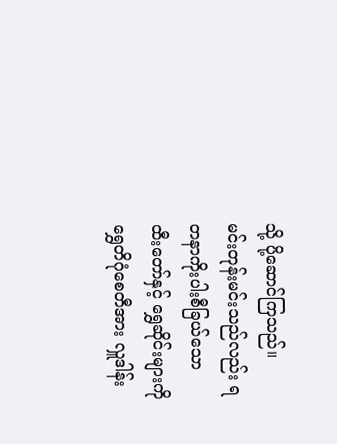သို့ ပို့ဆောင်ကြသည်။
မင်းတုန်းမင်းသည်လည်း ရတနာကိုးပါးစီခြယ်သော
ထီးတော်နှင့် ရွှေဆိုင်းများကို ရွှေတိဂုံစေတီအား လှူဒါန်း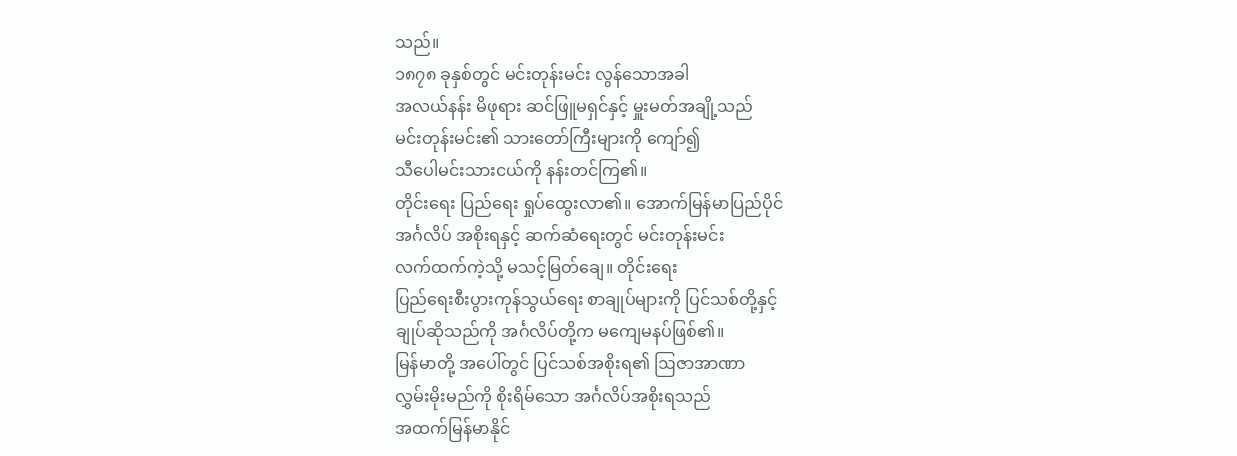သည်။
၁၈၇၈ ခုနှစ်တွင် မင်းတုန်းမင်း လွန်သောအခါ
အလယ်နန်း မိဖုရား ဆင်ဖြူမရှင်နှင့် မှူးမတ်အချို့သည်
မင်းတုန်းမင်း၏ သားတော်ကြီးများကို ကျော်၍
သီပေါမင်းသားငယ်ကို နန်းတင်ကြ၏။
တိုင်းရေး ပြည်ရေး ရှုပ်ထွေးလာ၏။ အောက်မြန်မာပြည်ပိုင်
အင်္ဂလိပ် အစိုးရနှင့် ဆက်ဆံရေးတွင် မင်းတုန်းမင်း
လက်ထက်ကဲ့သို့ မသင့်မြတ်ချေ။ တိုင်းရေး
ပြည်ရေးစီးပွားကုန်သွယ်ရေး စာချုပ်များကို ပြင်သစ်တို့နှင့်
ချုပ်ဆိုသည်ကို အင်္ဂလိပ်တို့က မကျေမနပ်ဖြစ်၏။
မြန်မာတို့ အပေါ်တွင် ပြင်သစ်အစိုးရ၏ ဩဇာအာဏာ
လွှမ်းမိုးမည်ကို စိုးရိမ်သော အင်္ဂလိပ်အစိုးရသည်
အထက်မြန်မာနိုင်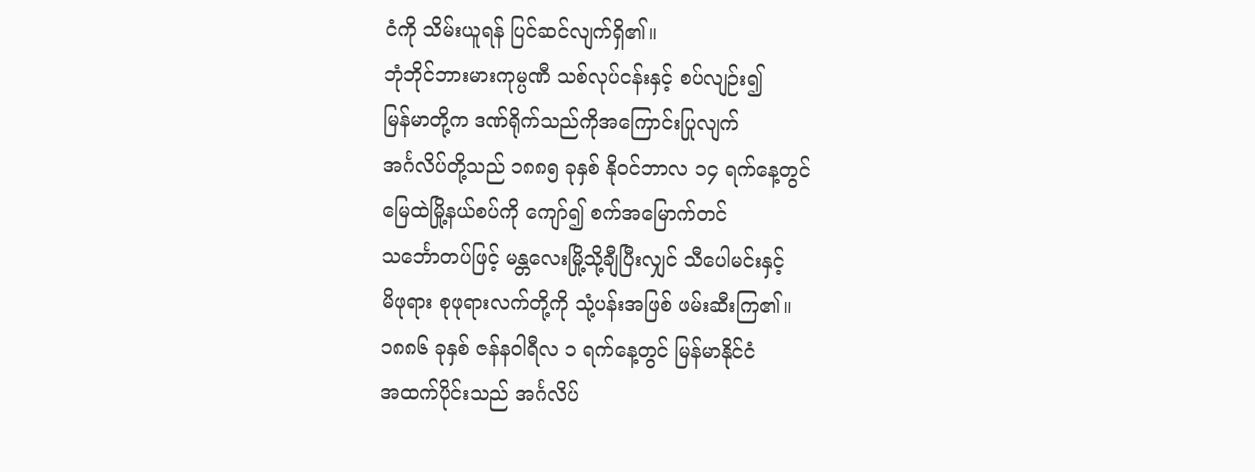ငံကို သိမ်းယူရန် ပြင်ဆင်လျက်ရှိ၏။
ဘုံဘိုင်ဘားမားကုမ္ပဏီ သစ်လုပ်ငန်းနှင့် စပ်လျဉ်း၍
မြန်မာတို့က ဒဏ်ရိုက်သည်ကိုအကြောင်းပြုလျက်
အင်္ဂလိပ်တို့သည် ၁၈၈၅ ခုနှစ် နိုဝင်ဘာလ ၁၄ ရက်နေ့တွင်
မြေထဲမြို့နယ်စပ်ကို ကျော်၍ စက်အမြောက်တင်
သင်္ဘောတပ်ဖြင့် မန္တလေးမြို့သို့ချီပြီးလျှင် သီပေါမင်းနှင့်
မိဖုရား စုဖုရားလက်တို့ကို သုံ့ပန်းအဖြစ် ဖမ်းဆီးကြ၏။
၁၈၈၆ ခုနှစ် ဇန်နဝါရီလ ၁ ရက်နေ့တွင် မြန်မာနိုင်ငံ
အထက်ပိုင်းသည် အင်္ဂလိပ်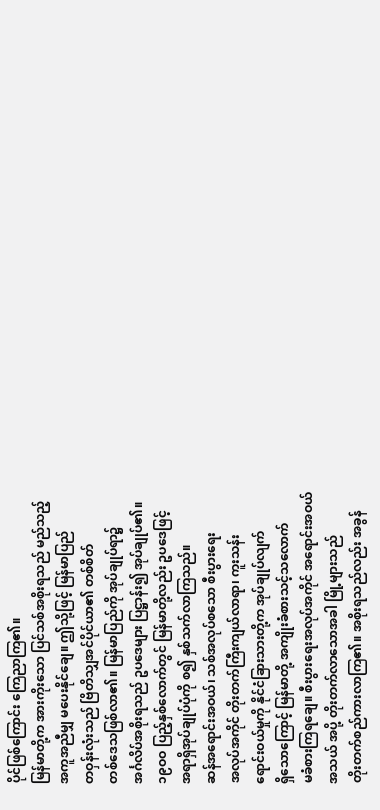ပိုင်ဖြစ်ကြောင်း ကြေညာကြ၏။
မြန်မာတို့က အားကိုးသော ပြင်သစ်အစိုးရသည် မည်သည့်
အကူအညီမျှ မပေးနိုင်ချေ။ ဤသို့ဖြင့် မြန်မာပြည်
တဝှန်းလုံးသည် ဗြိတိသျှအင်ပိုင်ယာ၏ တစ်စိတ်
တစ်ဒေသဖြစ်လာ၏။ မြန်မာပြည်ကို အုပ်ချုပ်ရာ၌
အင်္ဂလိပ်အစိုးရသည် ဥပဒေများ ပြဋ္ဌာန်း၍ အုပ်ချုပ်၏။
၁၉ဝဝ ပြည့်နှစ်လောက်တွင် မြန်မာတို့လည်း ဥပဒေဖြင့်
အရာရှိအုပ်ချုပ်ပုံကို စ၍ နှစ်သက်လာကြသည်။
ဆန်အရောင်းအဝယ်၊ သစ်အလုပ်စသော စီးပွားရေး
အလုပ်အကိုင် တိုးတက်ကြီးကျယ်လာရာ၊ ကူးသန်း
ရောင်းဝယ်မှုကို နိုင်ငံခြားသားတို့က အုပ်ချုပ်လျက်
ရှိသောကြောင့် မြန်မာတို့ အကျိုးခံစားသင့်သလောက်
မခံစားကြရချေ။ စီးပွားရေးအလုပ်အကိုင် အရောင်းအဝယ်
အသယ် အပို့ တိုးတက်လာသောအခါ မြို့များသည်
တိုးတက်စည်ကားလာကြ၏။ အစိုးရသည်လည်း အခွန်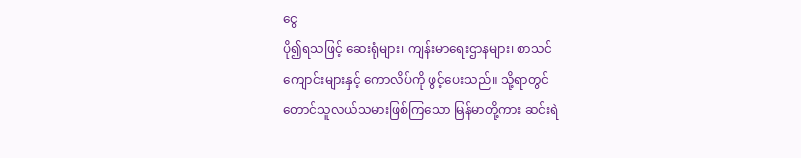ငွေ
ပို၍ရသဖြင့် ဆေးရုံများ၊ ကျန်းမာရေးဌာနများ၊ စာသင်
ကျောင်းများနှင့် ကောလိပ်ကို ဖွင့်ပေးသည်။ သို့ရာတွင်
တောင်သူလယ်သမားဖြစ်ကြသော မြန်မာတို့ကား ဆင်းရဲ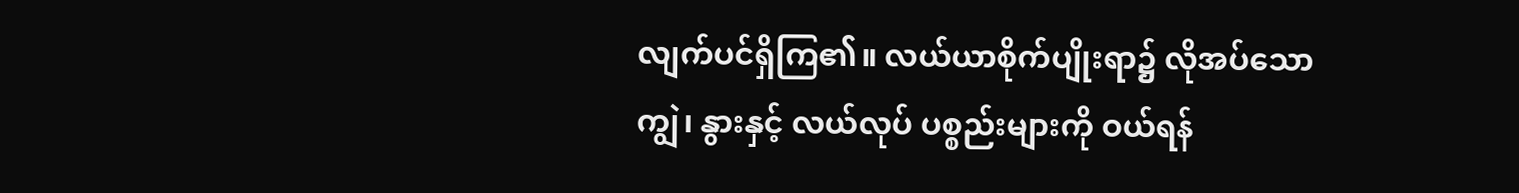လျက်ပင်ရှိကြ၏။ လယ်ယာစိုက်ပျိုးရာ၌ လိုအပ်သော
ကျွဲ၊ နွားနှင့် လယ်လုပ် ပစ္စည်းများကို ဝယ်ရန်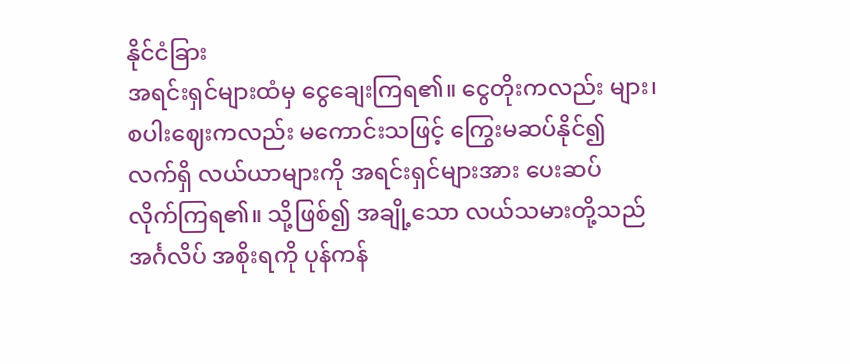နိုင်ငံခြား
အရင်းရှင်များထံမှ ငွေချေးကြရ၏။ ငွေတိုးကလည်း များ၊
စပါးဈေးကလည်း မကောင်းသဖြင့် ကြွေးမဆပ်နိုင်၍
လက်ရှိ လယ်ယာများကို အရင်းရှင်များအား ပေးဆပ်
လိုက်ကြရ၏။ သို့ဖြစ်၍ အချို့သော လယ်သမားတို့သည်
အင်္ဂလိပ် အစိုးရကို ပုန်ကန်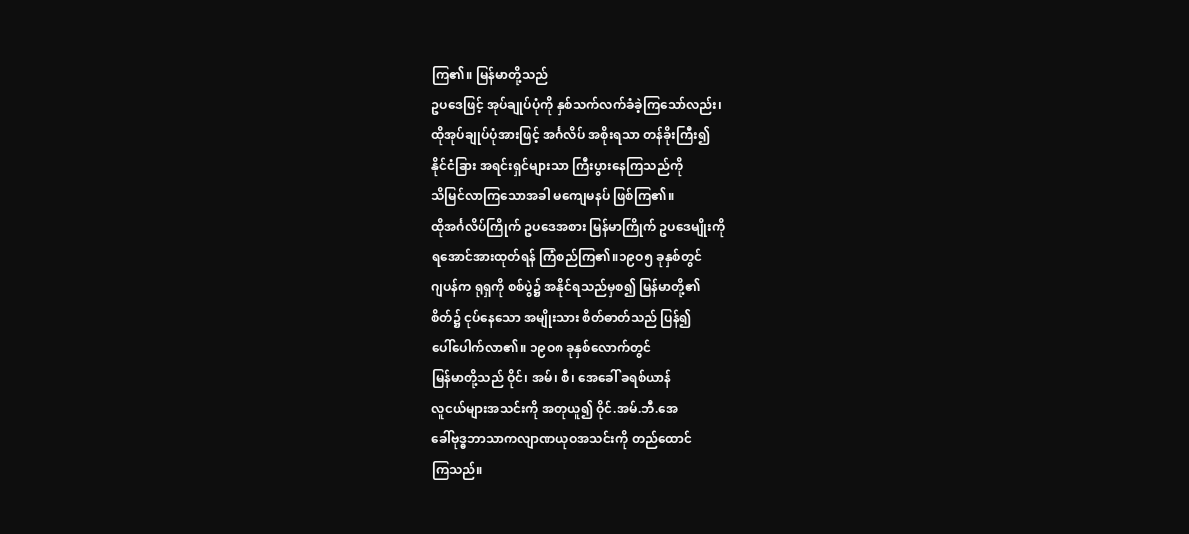ကြ၏။ မြန်မာတို့သည်
ဥပဒေဖြင့် အုပ်ချုပ်ပုံကို နှစ်သက်လက်ခံခဲ့ကြသော်လည်း၊
ထိုအုပ်ချုပ်ပုံအားဖြင့် အင်္ဂလိပ် အစိုးရသာ တန်ခိုးကြီး၍
နိုင်ငံခြား အရင်းရှင်များသာ ကြီးပွားနေကြသည်ကို
သိမြင်လာကြသောအခါ မကျေမနပ် ဖြစ်ကြ၏။
ထိုအင်္ဂလိပ်ကြိုက် ဥပဒေအစား မြန်မာကြိုက် ဥပဒေမျိုးကို
ရအောင်အားထုတ်ရန် ကြံစည်ကြ၏။၁၉ဝ၅ ခုနှစ်တွင်
ဂျပန်က ရုရှကို စစ်ပွဲ၌ အနိုင်ရသည်မှစ၍ မြန်မာတို့၏
စိတ်၌ ငုပ်နေသော အမျိုးသား စိတ်ဓာတ်သည် ပြန်၍
ပေါ်ပေါက်လာ၏။ ၁၉ဝ၈ ခုနှစ်လောက်တွင်
မြန်မာတို့သည် ဝိုင်၊ အမ်၊ စီ၊ အေခေါ် ခရစ်ယာန်
လူငယ်များအသင်းကို အတုယူ၍ ဝိုင်.အမ်.ဘီ.အေ
ခေါ်ဗုဒ္ဓဘာသာကလျာဏယုဝအသင်းကို တည်ထောင်
ကြသည်။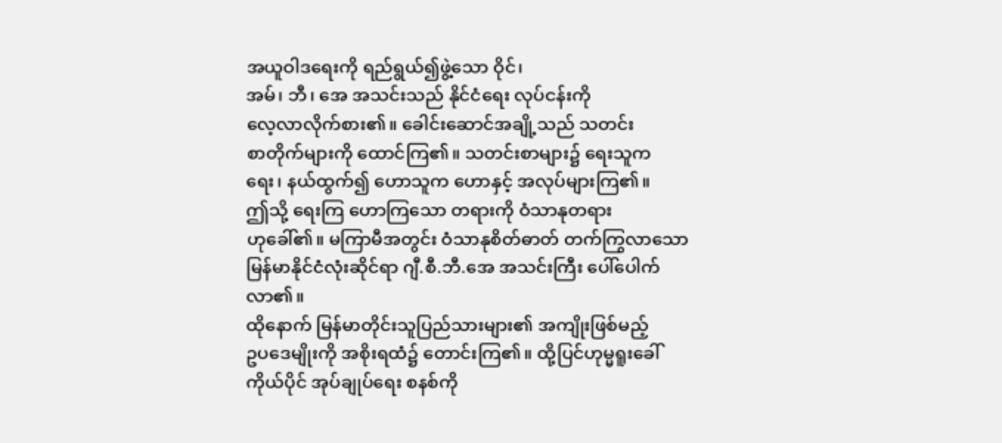အယူဝါဒရေးကို ရည်ရွယ်၍ဖွဲ့သော ဝိုင်၊
အမ်၊ ဘီ၊ အေ အသင်းသည် နိုင်ငံရေး လုပ်ငန်းကို
လေ့လာလိုက်စား၏။ ခေါင်းဆောင်အချို့သည် သတင်း
စာတိုက်များကို ထောင်ကြ၏။ သတင်းစာများ၌ ရေးသူက
ရေး၊ နယ်ထွက်၍ ဟောသူက ဟောနှင့် အလုပ်များကြ၏။
ဤသို့ ရေးကြ ဟောကြသော တရားကို ဝံသာနုတရား
ဟုခေါ်၏။ မကြာမီအတွင်း ဝံသာနုစိတ်ဓာတ် တက်ကြွလာသော မြန်မာနိုင်ငံလုံးဆိုင်ရာ ဂျီ.စီ.ဘီ.အေ အသင်းကြီး ပေါ်ပေါက်လာ၏။
ထိုနောက် မြန်မာတိုင်းသူပြည်သားများ၏ အကျိုးဖြစ်မည့်
ဥပဒေမျိုးကို အစိုးရထံ၌ တောင်းကြ၏။ ထို့ပြင်ဟုမ္မရူးခေါ်
ကိုယ်ပိုင် အုပ်ချုပ်ရေး စနစ်ကို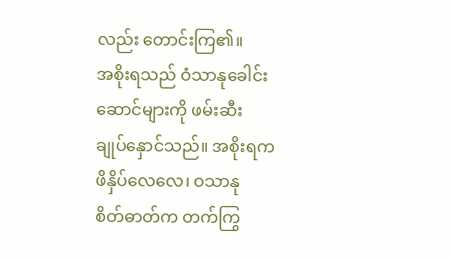လည်း တောင်းကြ၏။
အစိုးရသည် ဝံသာနုခေါင်းဆောင်များကို ဖမ်းဆီး
ချုပ်နှောင်သည်။ အစိုးရကဖိနှိပ်လေလေ၊ ဝသာနု
စိတ်ဓာတ်က တက်ကြွ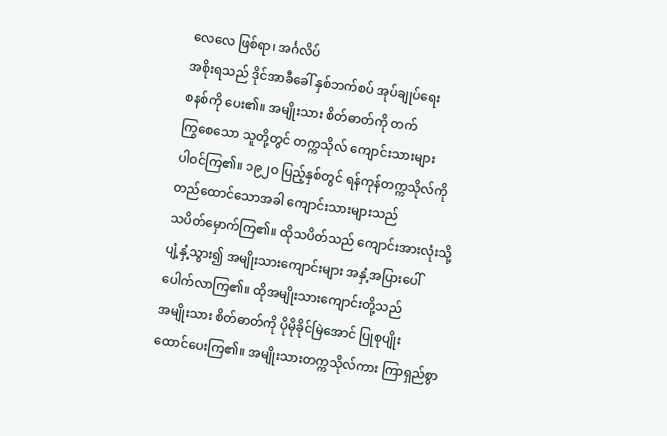လေလေ ဖြစ်ရာ၊ အင်္ဂလိပ်
အစိုးရသည် ဒိုင်အာခီခေါ် နှစ်ဘက်စပ် အုပ်ချုပ်ရေး
စနစ်ကို ပေး၏။ အမျိုးသား စိတ်ဓာတ်ကို တက်
ကြွစေသော သူတို့တွင် တက္ကသိုလ် ကျောင်းသားများ
ပါဝင်ကြ၏။ ၁၉၂ဝ ပြည့်နှစ်တွင် ရန်ကုန်တက္ကသိုလ်ကို
တည်ထောင်သောအခါ ကျောင်းသားများသည်
သပိတ်မှောက်ကြ၏။ ထိုသပိတ်သည် ကျောင်းအားလုံးသို့
ပျံ့နှံ့သွား၍ အမျိုးသားကျောင်းများ အနှံ့အပြားပေါ်
ပေါက်လာကြ၏။ ထိုအမျိုးသားကျောင်းတို့သည်
အမျိုးသား စိတ်ဓာတ်ကို ပိုမိုခိုင်မြဲအောင် ပြုစုပျိုး
ထောင်ပေးကြ၏။ အမျိုးသားတက္ကသိုလ်ကား ကြာရှည်စွာ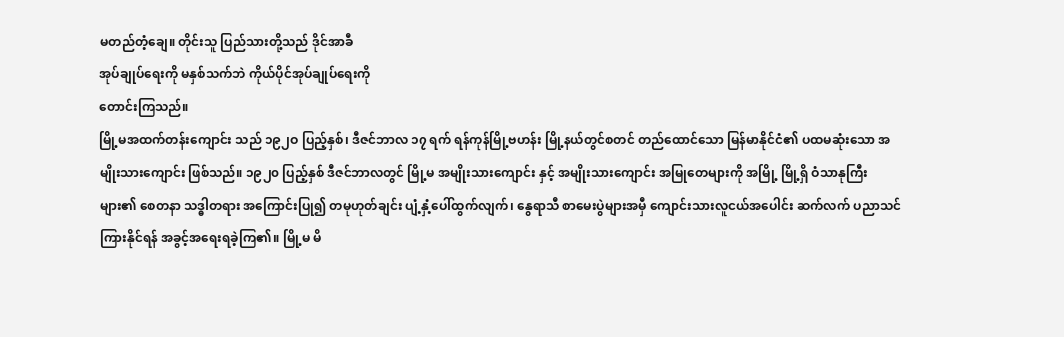မတည်တံ့ချေ။ တိုင်းသူ ပြည်သားတို့သည် ဒိုင်အာခီ
အုပ်ချုပ်ရေးကို မနှစ်သက်ဘဲ ကိုယ်ပိုင်အုပ်ချုပ်ရေးကို
တောင်းကြသည်။
မြို့မအထက်တန်းကျောင်း သည် ၁၉၂ဝ ပြည့်နှစ်၊ ဒီဇင်ဘာလ ၁၇ ရက် ရန်ကုန်မြို့ဗဟန်း မြို့နယ်တွင်စတင် တည်ထောင်သော မြန်မာနိုင်ငံ၏ ပထမဆုံးသော အမျိုးသားကျောင်း ဖြစ်သည်။ ၁၉၂၀ ပြည့်နှစ် ဒီဇင်ဘာလတွင် မြို့မ အမျိုးသားကျောင်း နှင့် အမျိုးသားကျောင်း အမြုတေများကို အမြို့ မြို့ရှိ ဝံသာနုကြီးများ၏ စေတနာ သဒ္ဓါတရား အကြောင်းပြု၍ တမုဟုတ်ချင်း ပျံ့နှံ့ပေါ်ထွက်လျက်၊ နွေရာသီ စာမေးပွဲများအမှီ ကျောင်းသားလူငယ်အပေါင်း ဆက်လက် ပညာသင်ကြားနိုင်ရန် အခွင့်အရေးရခဲ့ကြ၏။ မြို့မ မိ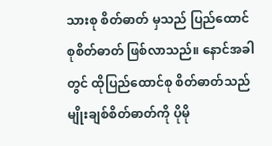သားစု စိတ်ဓာတ် မှသည် ပြည်ထောင်စုစိတ်ဓာတ် ဖြစ်လာသည်။ နောင်အခါတွင် ထိုပြည်ထောင်စု စိတ်ဓာတ်သည် မျိုးချစ်စိတ်ဓာတ်ကို ပိုမို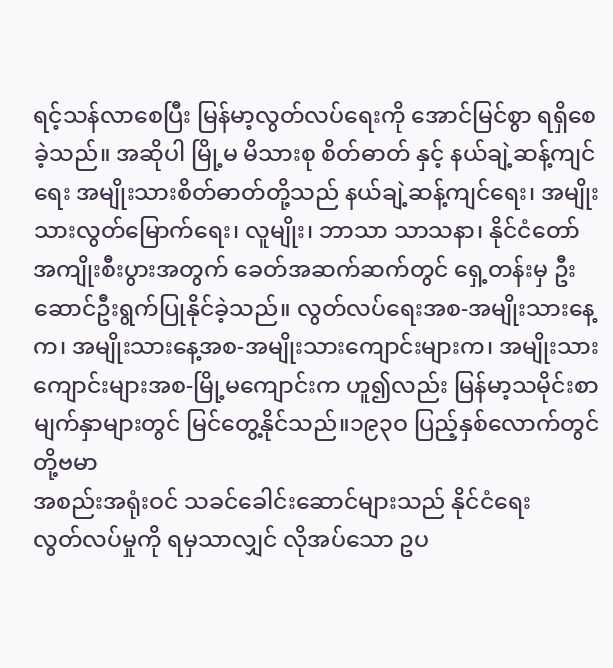ရင့်သန်လာစေပြီး မြန်မာ့လွတ်လပ်ရေးကို အောင်မြင်စွာ ရရှိစေခဲ့သည်။ အဆိုပါ မြို့မ မိသားစု စိတ်ဓာတ် နှင့် နယ်ချဲ့ဆန့်ကျင် ရေး အမျိုးသားစိတ်ဓာတ်တို့သည် နယ်ချဲ့ဆန့်ကျင်ရေး၊ အမျိုးသားလွတ်မြောက်ရေး၊ လူမျိုး၊ ဘာသာ သာသနာ၊ နိုင်ငံတော် အကျိုးစီးပွားအတွက် ခေတ်အဆက်ဆက်တွင် ရှေ့တန်းမှ ဦးဆောင်ဦးရွက်ပြုနိုင်ခဲ့သည်။ လွတ်လပ်ရေးအစ-အမျိုးသားနေ့က၊ အမျိုးသားနေ့အစ-အမျိုးသားကျောင်းများက၊ အမျိုးသားကျောင်းများအစ-မြို့မကျောင်းက ဟူ၍လည်း မြန်မာ့သမိုင်းစာမျက်နှာများတွင် မြင်တွေ့နိုင်သည်။၁၉၃ဝ ပြည့်နှစ်လောက်တွင် တို့ဗမာ
အစည်းအရုံးဝင် သခင်ခေါင်းဆောင်များသည် နိုင်ငံရေး
လွတ်လပ်မှုကို ရမှသာလျှင် လိုအပ်သော ဥပ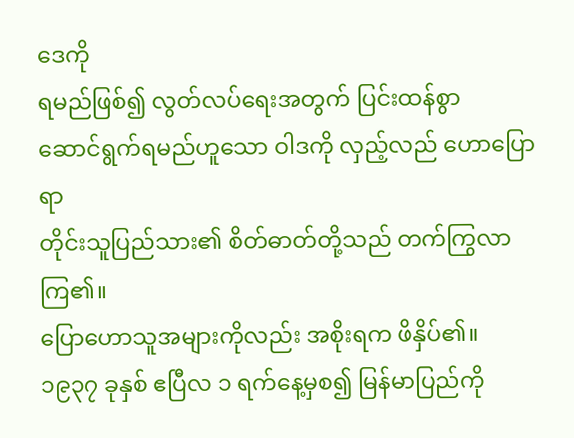ဒေကို
ရမည်ဖြစ်၍ လွတ်လပ်ရေးအတွက် ပြင်းထန်စွာ
ဆောင်ရွက်ရမည်ဟူသော ဝါဒကို လှည့်လည် ဟောပြောရာ
တိုင်းသူပြည်သား၏ စိတ်ဓာတ်တို့သည် တက်ကြွလာကြ၏။
ပြောဟောသူအများကိုလည်း အစိုးရက ဖိနှိပ်၏။
၁၉၃၇ ခုနှစ် ဧပြီလ ၁ ရက်နေ့မှစ၍ မြန်မာပြည်ကို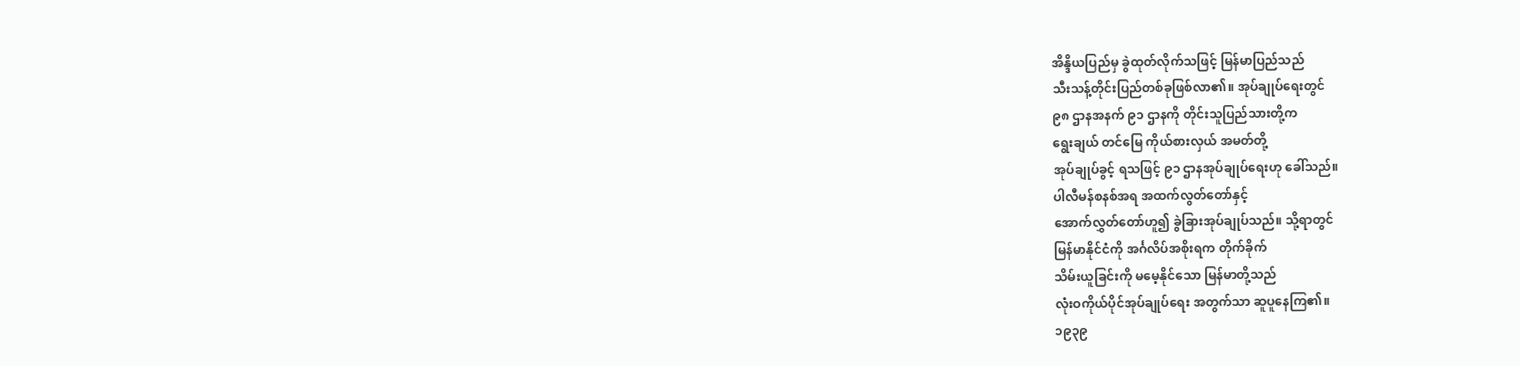အိန္ဒိယပြည်မှ ခွဲထုတ်လိုက်သဖြင့် မြန်မာပြည်သည်
သီးသန့်တိုင်းပြည်တစ်ခုဖြစ်လာ၏။ အုပ်ချုပ်ရေးတွင်
၉၈ ဌာနအနက် ၉၁ ဌာနကို တိုင်းသူပြည်သားတို့က
ရွေးချယ် တင်မြေ ကိုယ်စားလှယ် အမတ်တို့
အုပ်ချုပ်ခွင့် ရသဖြင့် ၉၁ ဌာနအုပ်ချုပ်ရေးဟု ခေါ်သည်။
ပါလီမန်စနစ်အရ အထက်လွတ်တော်နှင့်
အောက်လွှတ်တော်ဟူ၍ ခွဲခြားအုပ်ချုပ်သည်။ သို့ရာတွင်
မြန်မာနိုင်ငံကို အင်္ဂလိပ်အစိုးရက တိုက်ခိုက်
သိမ်းယူခြင်းကို မမေ့နိုင်သော မြန်မာတို့သည်
လုံးဝကိုယ်ပိုင်အုပ်ချုပ်ရေး အတွက်သာ ဆူပူနေကြ၏။
၁၉၃၉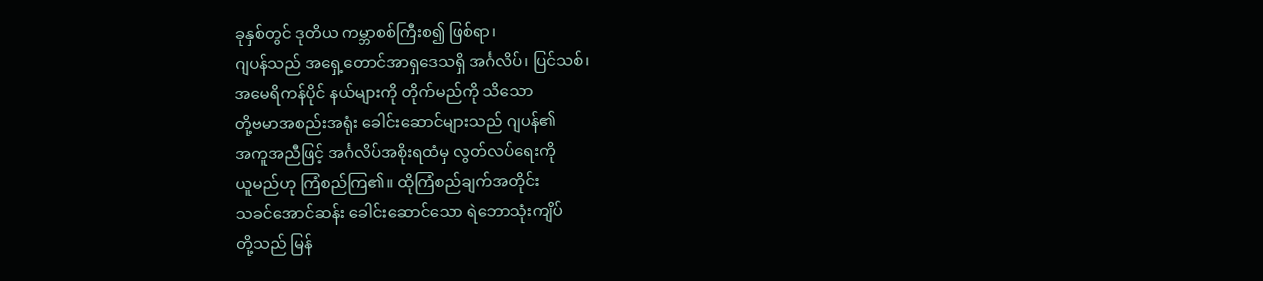ခုနှစ်တွင် ဒုတိယ ကမ္ဘာစစ်ကြီးစ၍ ဖြစ်ရာ၊
ဂျပန်သည် အရှေ့တောင်အာရှဒေသရှိ အင်္ဂလိပ်၊ ပြင်သစ်၊
အမေရိကန်ပိုင် နယ်များကို တိုက်မည်ကို သိသော
တို့ဗမာအစည်းအရုံး ခေါင်းဆောင်များသည် ဂျပန်၏
အကူအညီဖြင့် အင်္ဂလိပ်အစိုးရထံမှ လွတ်လပ်ရေးကို
ယူမည်ဟု ကြံစည်ကြ၏။ ထိုကြံစည်ချက်အတိုင်း
သခင်အောင်ဆန်း ခေါင်းဆောင်သော ရဲဘောသုံးကျိပ်
တို့သည် မြန်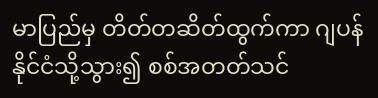မာပြည်မှ တိတ်တဆိတ်ထွက်ကာ ဂျပန်
နိုင်ငံသို့သွား၍ စစ်အတတ်သင်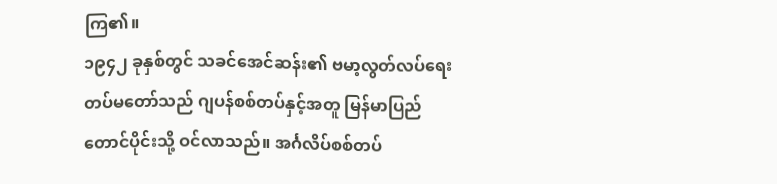ကြ၏။
၁၉၄၂ ခုနှစ်တွင် သခင်အေင်ဆန်း၏ ဗမာ့လွတ်လပ်ရေး
တပ်မတော်သည် ဂျပန်စစ်တပ်နှင့်အတူ မြန်မာပြည်
တောင်ပိုင်းသို့ ဝင်လာသည်။ အင်္ဂလိပ်စစ်တပ်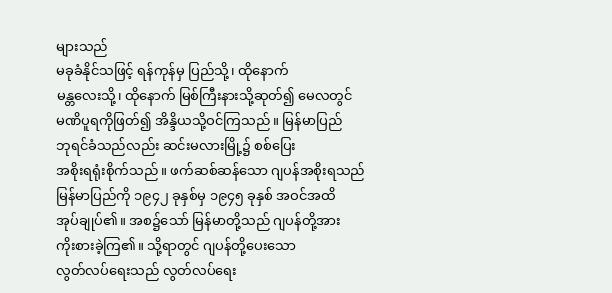များသည်
မခုခံနိုင်သဖြင့် ရန်ကုန်မှ ပြည်သို့၊ ထိုနောက်
မန္တလေးသို့၊ ထိုနောက် မြစ်ကြီးနားသို့ဆုတ်၍ မေလတွင်
မဏိပူရကိုဖြတ်၍ အိန္ဒိယသို့ဝင်ကြသည်။ မြန်မာပြည်
ဘုရင်ခံသည်လည်း ဆင်းမလားမြို့၌ စစ်ပြေး
အစိုးရရုံးစိုက်သည်။ ဖက်ဆစ်ဆန်သော ဂျပန်အစိုးရသည်
မြန်မာပြည်ကို ၁၉၄၂ ခုနှစ်မှ ၁၉၄၅ ခုနှစ် အဝင်အထိ
အုပ်ချုပ်၏။ အစ၌သော် မြန်မာတို့သည် ဂျပန်တို့အား
ကိုးစားခဲ့ကြ၏။ သို့ရာတွင် ဂျပန်တို့ပေးသော
လွတ်လပ်ရေးသည် လွတ်လပ်ရေး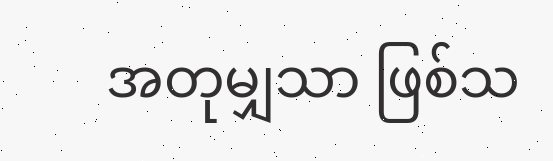အတုမျှသာ ဖြစ်သ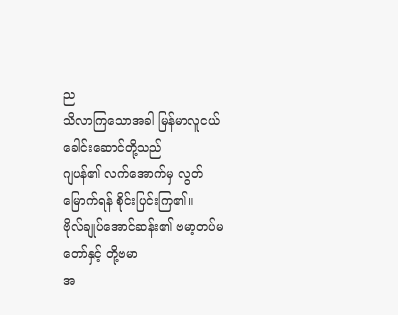ည
သိလာကြသောအခါ မြန်မာလူငယ် ခေါင်းဆောင်တို့သည်
ဂျပန်၏ လက်အောက်မှ လွတ်မြောက်ရန် စိုင်းပြင်းကြ၏။
ဗိုလ်ချုပ်အောင်ဆန်း၏ ဗမာ့တပ်မတော်နှင့် တို့ဗမာ
အ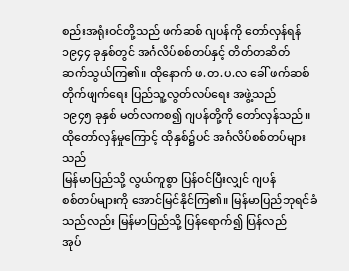စည်းအရုံးဝင်တို့သည် ဖက်ဆစ် ဂျပန်ကို တော်လှန်ရန်
၁၉၄၄ ခုနှစ်တွင် အင်္ဂလိပ်စစ်တပ်နှင့် တိတ်တဆိတ်
ဆက်သွယ်ကြ၏။ ထိုနောက် ဖ.တ.ပ.လ ခေါ် ဖက်ဆစ်
တိုက်ဖျက်ရေး ပြည်သူ့လွတ်လပ်ရေး အဖွဲ့သည်
၁၉၄၅ ခုနှစ် မတ်လကစ၍ ဂျပန်တို့ကို တော်လှန်သည်။
ထိုတော်လှန်မှုကြောင့် ထိုနှစ်၌ပင် အင်္ဂလိပ်စစ်တပ်များသည်
မြန်မာပြည်သို့ လွယ်ကူစွာ ပြန်ဝင်ပြီးလျှင် ဂျပန်
စစ်တပ်များကို အောင်မြင်နိုင်ကြ၏။ မြန်မာပြည်ဘုရင်ခံ
သည်လည်း မြန်မာပြည်သို့ ပြန်ရောက်၍ ပြန်လည်
အုပ်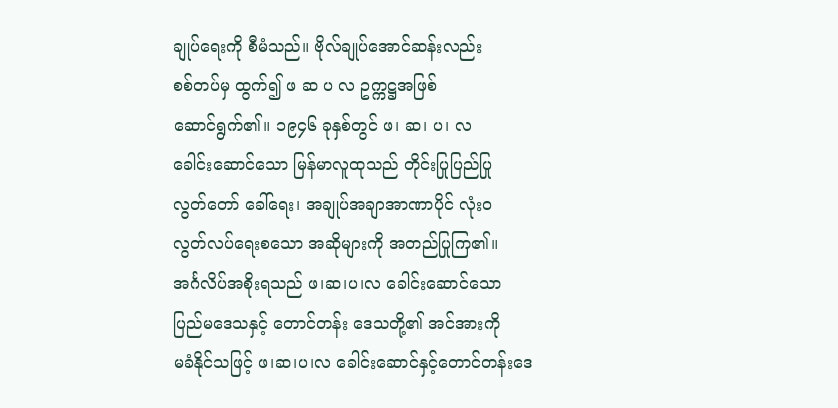ချုပ်ရေးကို စီမံသည်။ ဗိုလ်ချုပ်အောင်ဆန်းလည်း
စစ်တပ်မှ ထွက်၍ ဖ ဆ ပ လ ဥက္ကဋ္ဌအဖြစ်
ဆောင်ရွက်၏။ ၁၉၄၆ ခုနှစ်တွင် ဖ၊ ဆ၊ ပ၊ လ
ခေါင်းဆောင်သော မြန်မာလူထုသည် တိုင်းပြုပြည်ပြု
လွတ်တော် ခေါ်ရေး၊ အချုပ်အချာအာဏာပိုင် လုံးဝ
လွတ်လပ်ရေးစသော အဆိုများကို အတည်ပြုကြ၏။
အင်္ဂလိပ်အစိုးရသည် ဖ၊ဆ၊ပ၊လ ခေါင်းဆောင်သော
ပြည်မဒေသနှင့် တောင်တန်း ဒေသတို့၏ အင်အားကို
မခံနိုင်သဖြင့် ဖ၊ဆ၊ပ၊လ ခေါင်းဆောင်နှင့်တောင်တန်းဒေ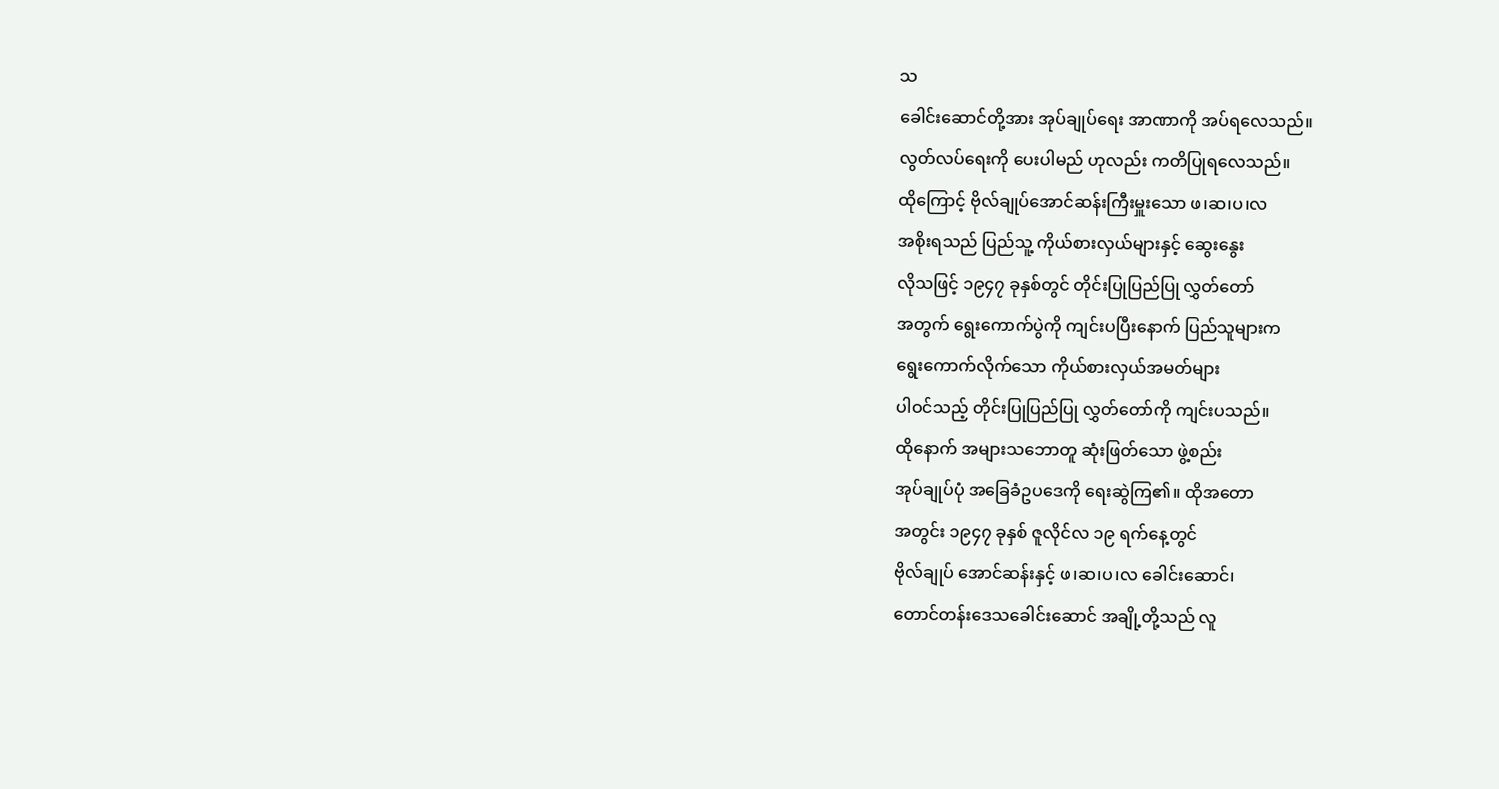သ
ခေါင်းဆောင်တို့အား အုပ်ချုပ်ရေး အာဏာကို အပ်ရလေသည်။
လွတ်လပ်ရေးကို ပေးပါမည် ဟုလည်း ကတိပြုရလေသည်။
ထိုကြောင့် ဗိုလ်ချုပ်အောင်ဆန်းကြီးမှူးသော ဖ၊ဆ၊ပ၊လ
အစိုးရသည် ပြည်သူ့ ကိုယ်စားလှယ်များနှင့် ဆွေးနွေး
လိုသဖြင့် ၁၉၄၇ ခုနှစ်တွင် တိုင်းပြုပြည်ပြု လွှတ်တော်
အတွက် ရွေးကောက်ပွဲကို ကျင်းပပြီးနောက် ပြည်သူများက
ရွေးကောက်လိုက်သော ကိုယ်စားလှယ်အမတ်များ
ပါဝင်သည့် တိုင်းပြုပြည်ပြု လွှတ်တော်ကို ကျင်းပသည်။
ထိုနောက် အများသဘောတူ ဆုံးဖြတ်သော ဖွဲ့စည်း
အုပ်ချုပ်ပုံ အခြေခံဥပဒေကို ရေးဆွဲကြ၏။ ထိုအတော
အတွင်း ၁၉၄၇ ခုနှစ် ဇူလိုင်လ ၁၉ ရက်နေ့တွင်
ဗိုလ်ချုပ် အောင်ဆန်းနှင့် ဖ၊ဆ၊ပ၊လ ခေါင်းဆောင်၊
တောင်တန်းဒေသခေါင်းဆောင် အချို့တို့သည် လူ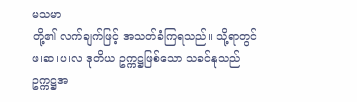မသမာ
တို့၏ လက်ချက်ဖြင့် အသတ်ခံကြရသည်။ သို့ရာတွင်
ဖ၊ဆ၊ပ၊လ ဒုတိယ ဥက္ကဋ္ဌဖြစ်သော သခင်နုသည်
ဥက္ကဋ္ဌအ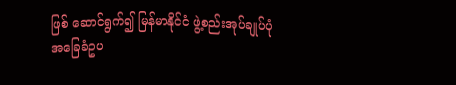ဖြစ် ဆောင်ရွက်၍ မြန်မာနိုင်ငံ ဖွဲ့စည်းအုပ်ချုပ်ပုံ
အခြေခံဥပ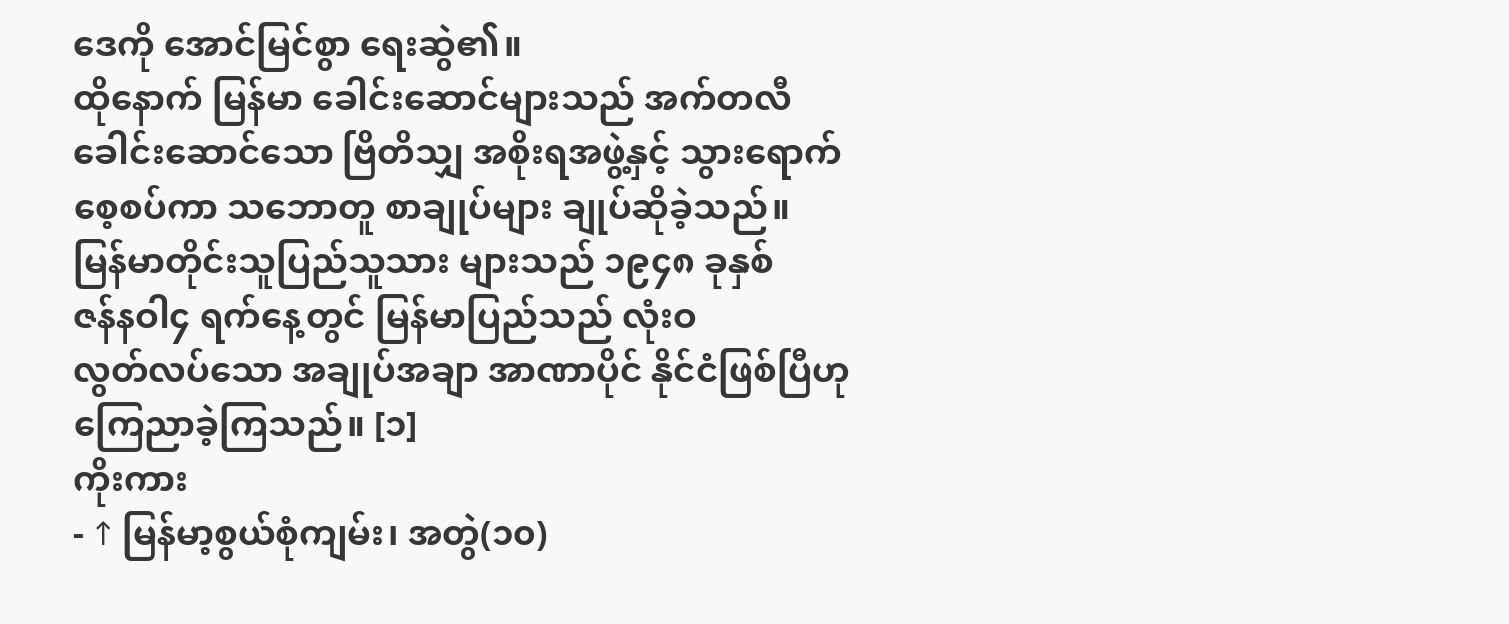ဒေကို အောင်မြင်စွာ ရေးဆွဲ၏။
ထိုနောက် မြန်မာ ခေါင်းဆောင်များသည် အက်တလီ
ခေါင်းဆောင်သော ဗြိတိသျှ အစိုးရအဖွဲ့နှင့် သွားရောက်
စေ့စပ်ကာ သဘောတူ စာချုပ်များ ချုပ်ဆိုခဲ့သည်။
မြန်မာတိုင်းသူပြည်သူသား များသည် ၁၉၄၈ ခုနှစ်
ဇန်နဝါ၄ ရက်နေ့တွင် မြန်မာပြည်သည် လုံးဝ
လွတ်လပ်သော အချုပ်အချာ အာဏာပိုင် နိုင်ငံဖြစ်ပြီဟု
ကြေညာခဲ့ကြသည်။ [၁]
ကိုးကား
- ↑ မြန်မာ့စွယ်စုံကျမ်း၊ အတွဲ(၁၀)